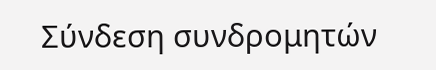Σύνδεση συνδρομητών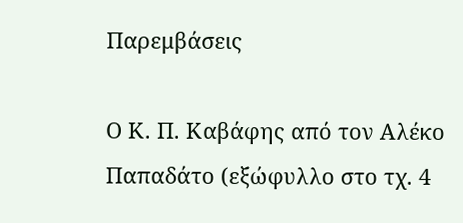Παρεμβάσεις

Ο Κ. Π. Καβάφης από τον Αλέκο Παπαδάτο (εξώφυλλο στο τχ. 4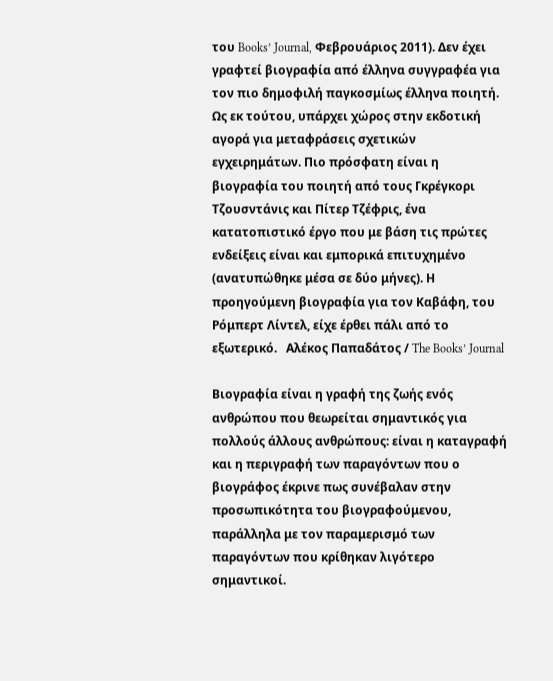του Books’ Journal, Φεβρουάριος 2011). Δεν έχει γραφτεί βιογραφία από έλληνα συγγραφέα για τον πιο δημοφιλή παγκοσμίως έλληνα ποιητή. Ως εκ τούτου, υπάρχει χώρος στην εκδοτική αγορά για μεταφράσεις σχετικών εγχειρημάτων. Πιο πρόσφατη είναι η βιογραφία του ποιητή από τους Γκρέγκορι Τζουσντάνις και Πίτερ Τζέφρις, ένα κατατοπιστικό έργο που με βάση τις πρώτες ενδείξεις είναι και εμπορικά επιτυχημένο (ανατυπώθηκε μέσα σε δύο μήνες). Η προηγούμενη βιογραφία για τον Καβάφη, του Ρόμπερτ Λίντελ, είχε έρθει πάλι από το εξωτερικό.   Αλέκος Παπαδάτος / The Books’ Journal

Βιογραφία είναι η γραφή της ζωής ενός ανθρώπου που θεωρείται σημαντικός για πολλούς άλλους ανθρώπους: είναι η καταγραφή και η περιγραφή των παραγόντων που ο βιογράφος έκρινε πως συνέβαλαν στην προσωπικότητα του βιογραφούμενου, παράλληλα με τον παραμερισμό των παραγόντων που κρίθηκαν λιγότερο σημαντικοί.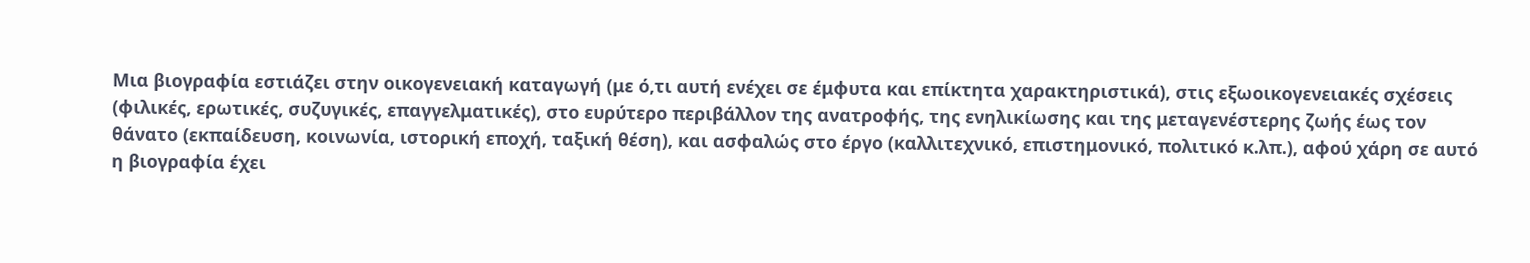Μια βιογραφία εστιάζει στην οικογενειακή καταγωγή (με ό,τι αυτή ενέχει σε έμφυτα και επίκτητα χαρακτηριστικά), στις εξωοικογενειακές σχέσεις (φιλικές, ερωτικές, συζυγικές, επαγγελματικές), στο ευρύτερο περιβάλλον της ανατροφής, της ενηλικίωσης και της μεταγενέστερης ζωής έως τον θάνατο (εκπαίδευση, κοινωνία, ιστορική εποχή, ταξική θέση), και ασφαλώς στο έργο (καλλιτεχνικό, επιστημονικό, πολιτικό κ.λπ.), αφού χάρη σε αυτό η βιογραφία έχει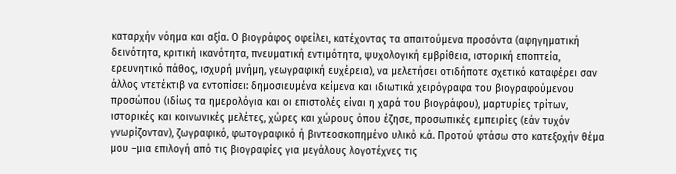καταρχήν νόημα και αξία. Ο βιογράφος οφείλει, κατέχοντας τα απαιτούμενα προσόντα (αφηγηματική δεινότητα, κριτική ικανότητα, πνευματική εντιμότητα, ψυχολογική εμβρίθεια, ιστορική εποπτεία, ερευνητικό πάθος, ισχυρή μνήμη, γεωγραφική ευχέρεια), να μελετήσει οτιδήποτε σχετικό καταφέρει σαν άλλος ντετέκτιβ να εντοπίσει: δημοσιευμένα κείμενα και ιδιωτικά χειρόγραφα του βιογραφούμενου προσώπου (ιδίως τα ημερολόγια και οι επιστολές είναι η χαρά του βιογράφου), μαρτυρίες τρίτων, ιστορικές και κοινωνικές μελέτες, χώρες και χώρους όπου έζησε, προσωπικές εμπειρίες (εάν τυχόν γνωρίζονταν), ζωγραφικό, φωτογραφικό ή βιντεοσκοπημένο υλικό κ.ά. Προτού φτάσω στο κατεξοχήν θέμα μου –μια επιλογή από τις βιογραφίες για μεγάλους λογοτέχνες τις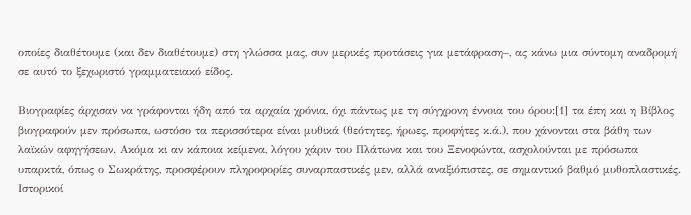οποίες διαθέτουμε (και δεν διαθέτουμε) στη γλώσσα μας, συν μερικές προτάσεις για μετάφραση–, ας κάνω μια σύντομη αναδρομή σε αυτό το ξεχωριστό γραμματειακό είδος.

Βιογραφίες άρχισαν να γράφονται ήδη από τα αρχαία χρόνια, όχι πάντως με τη σύγχρονη έννοια του όρου:[1] τα έπη και η Βίβλος βιογραφούν μεν πρόσωπα, ωστόσο τα περισσότερα είναι μυθικά (θεότητες, ήρωες, προφήτες κ.ά.), που χάνονται στα βάθη των λαϊκών αφηγήσεων. Ακόμα κι αν κάποια κείμενα, λόγου χάριν του Πλάτωνα και του Ξενοφώντα, ασχολούνται με πρόσωπα υπαρκτά, όπως ο Σωκράτης, προσφέρουν πληροφορίες συναρπαστικές μεν, αλλά αναξιόπιστες, σε σημαντικό βαθμό μυθοπλαστικές. Ιστορικοί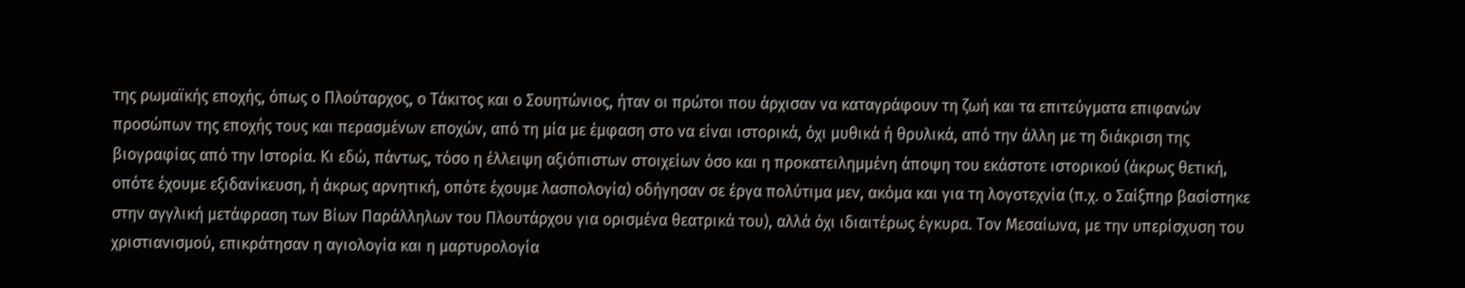της ρωμαϊκής εποχής, όπως ο Πλούταρχος, ο Τάκιτος και ο Σουητώνιος, ήταν οι πρώτοι που άρχισαν να καταγράφουν τη ζωή και τα επιτεύγματα επιφανών προσώπων της εποχής τους και περασμένων εποχών, από τη μία με έμφαση στο να είναι ιστορικά, όχι μυθικά ή θρυλικά, από την άλλη με τη διάκριση της βιογραφίας από την Ιστορία. Κι εδώ, πάντως, τόσο η έλλειψη αξιόπιστων στοιχείων όσο και η προκατειλημμένη άποψη του εκάστοτε ιστορικού (άκρως θετική, οπότε έχουμε εξιδανίκευση, ή άκρως αρνητική, οπότε έχουμε λασπολογία) οδήγησαν σε έργα πολύτιμα μεν, ακόμα και για τη λογοτεχνία (π.χ. ο Σαίξπηρ βασίστηκε στην αγγλική μετάφραση των Βίων Παράλληλων του Πλουτάρχου για ορισμένα θεατρικά του), αλλά όχι ιδιαιτέρως έγκυρα. Τον Μεσαίωνα, με την υπερίσχυση του χριστιανισμού, επικράτησαν η αγιολογία και η μαρτυρολογία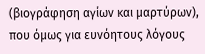(βιογράφηση αγίων και μαρτύρων), που όμως για ευνόητους λόγους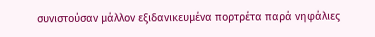συνιστούσαν μάλλον εξιδανικευμένα πορτρέτα παρά νηφάλιες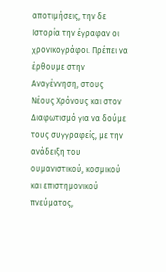αποτιμήσεις, την δε Ιστορία την έγραφαν οι χρονικογράφοι. Πρέπει να έρθουμε στην Αναγέννηση, στους Νέους Χρόνους και στον Διαφωτισμό για να δούμε τους συγγραφείς, με την ανάδειξη του ουμανιστικού, κοσμικού και επιστημονικού πνεύματος,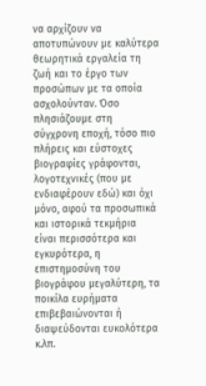να αρχίζουν να αποτυπώνουν με καλύτερα θεωρητικά εργαλεία τη ζωή και το έργο των προσώπων με τα οποία ασχολούνταν. Όσο πλησιάζουμε στη σύγχρονη εποχή, τόσο πιο πλήρεις και εύστοχες βιογραφίες γράφονται, λογοτεχνικές (που με ενδιαφέρουν εδώ) και όχι μόνο, αφού τα προσωπικά και ιστορικά τεκμήρια είναι περισσότερα και εγκυρότερα, η επιστημοσύνη του βιογράφου μεγαλύτερη, τα ποικίλα ευρήματα επιβεβαιώνονται ή διαψεύδονται ευκολότερα κ.λπ.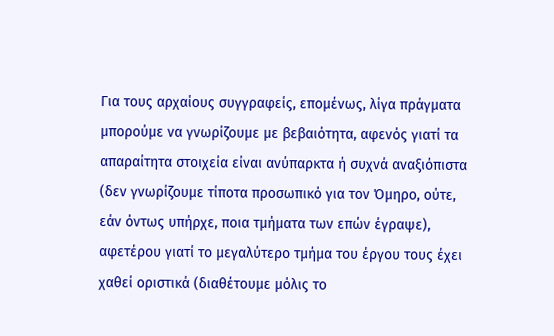Για τους αρχαίους συγγραφείς, επομένως, λίγα πράγματα μπορούμε να γνωρίζουμε με βεβαιότητα, αφενός γιατί τα απαραίτητα στοιχεία είναι ανύπαρκτα ή συχνά αναξιόπιστα (δεν γνωρίζουμε τίποτα προσωπικό για τον Όμηρο, ούτε, εάν όντως υπήρχε, ποια τμήματα των επών έγραψε), αφετέρου γιατί το μεγαλύτερο τμήμα του έργου τους έχει χαθεί οριστικά (διαθέτουμε μόλις το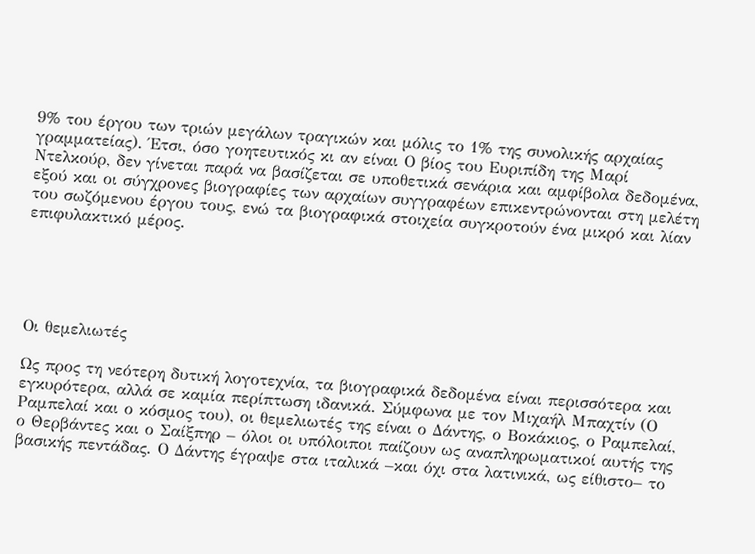9% του έργου των τριών μεγάλων τραγικών και μόλις το 1% της συνολικής αρχαίας γραμματείας). Έτσι, όσο γοητευτικός κι αν είναι Ο βίος του Ευριπίδη της Μαρί Ντελκούρ, δεν γίνεται παρά να βασίζεται σε υποθετικά σενάρια και αμφίβολα δεδομένα, εξού και οι σύγχρονες βιογραφίες των αρχαίων συγγραφέων επικεντρώνονται στη μελέτη του σωζόμενου έργου τους, ενώ τα βιογραφικά στοιχεία συγκροτούν ένα μικρό και λίαν επιφυλακτικό μέρος.





Οι θεμελιωτές

Ως προς τη νεότερη δυτική λογοτεχνία, τα βιογραφικά δεδομένα είναι περισσότερα και εγκυρότερα, αλλά σε καμία περίπτωση ιδανικά. Σύμφωνα με τον Μιχαήλ Μπαχτίν (Ο Ραμπελαί και ο κόσμος του), οι θεμελιωτές της είναι ο Δάντης, ο Βοκάκιος, ο Ραμπελαί, ο Θερβάντες και ο Σαίξπηρ – όλοι οι υπόλοιποι παίζουν ως αναπληρωματικοί αυτής της βασικής πεντάδας. Ο Δάντης έγραψε στα ιταλικά –και όχι στα λατινικά, ως είθιστο– το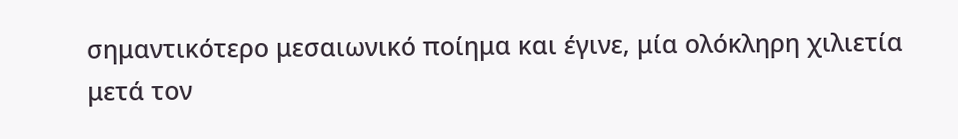σημαντικότερο μεσαιωνικό ποίημα και έγινε, μία ολόκληρη χιλιετία μετά τον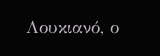Λουκιανό, ο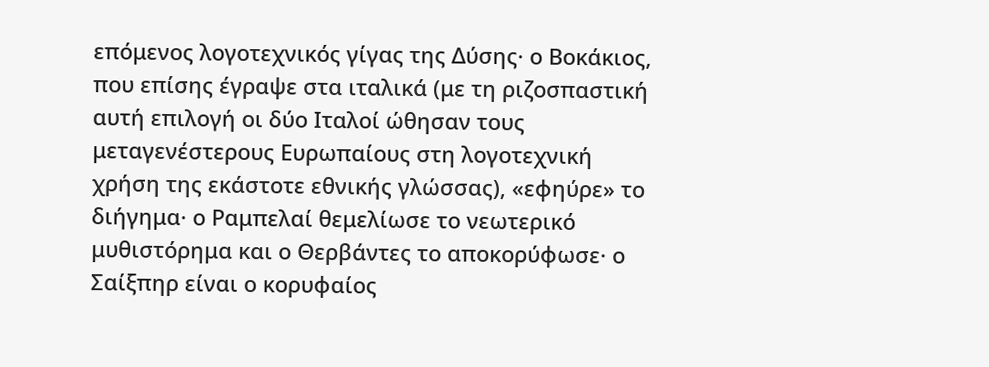επόμενος λογοτεχνικός γίγας της Δύσης· ο Βοκάκιος, που επίσης έγραψε στα ιταλικά (με τη ριζοσπαστική αυτή επιλογή οι δύο Ιταλοί ώθησαν τους μεταγενέστερους Ευρωπαίους στη λογοτεχνική χρήση της εκάστοτε εθνικής γλώσσας), «εφηύρε» το διήγημα· ο Ραμπελαί θεμελίωσε το νεωτερικό μυθιστόρημα και ο Θερβάντες το αποκορύφωσε· ο Σαίξπηρ είναι ο κορυφαίος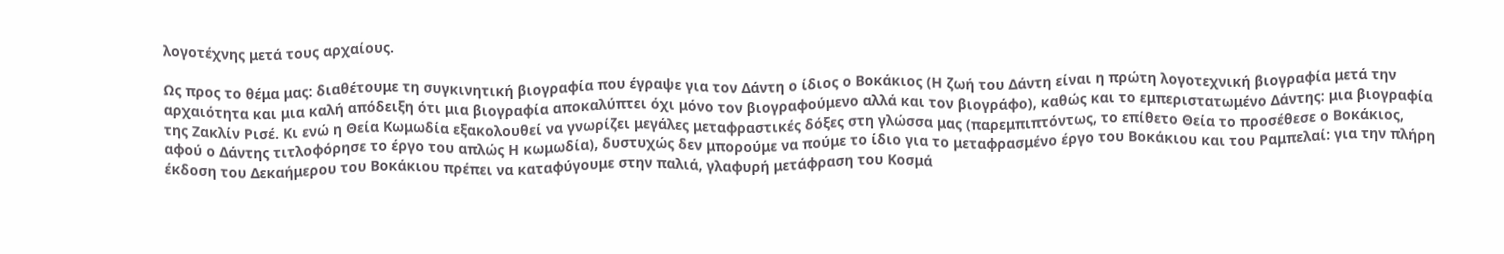λογοτέχνης μετά τους αρχαίους.

Ως προς το θέμα μας: διαθέτουμε τη συγκινητική βιογραφία που έγραψε για τον Δάντη ο ίδιος ο Βοκάκιος (Η ζωή του Δάντη είναι η πρώτη λογοτεχνική βιογραφία μετά την αρχαιότητα και μια καλή απόδειξη ότι μια βιογραφία αποκαλύπτει όχι μόνο τον βιογραφούμενο αλλά και τον βιογράφο), καθώς και το εμπεριστατωμένο Δάντης: μια βιογραφία της Ζακλίν Ρισέ. Κι ενώ η Θεία Κωμωδία εξακολουθεί να γνωρίζει μεγάλες μεταφραστικές δόξες στη γλώσσα μας (παρεμπιπτόντως, το επίθετο Θεία το προσέθεσε ο Βοκάκιος, αφού ο Δάντης τιτλοφόρησε το έργο του απλώς Η κωμωδία), δυστυχώς δεν μπορούμε να πούμε το ίδιο για το μεταφρασμένο έργο του Βοκάκιου και του Ραμπελαί: για την πλήρη έκδοση του Δεκαήμερου του Βοκάκιου πρέπει να καταφύγουμε στην παλιά, γλαφυρή μετάφραση του Κοσμά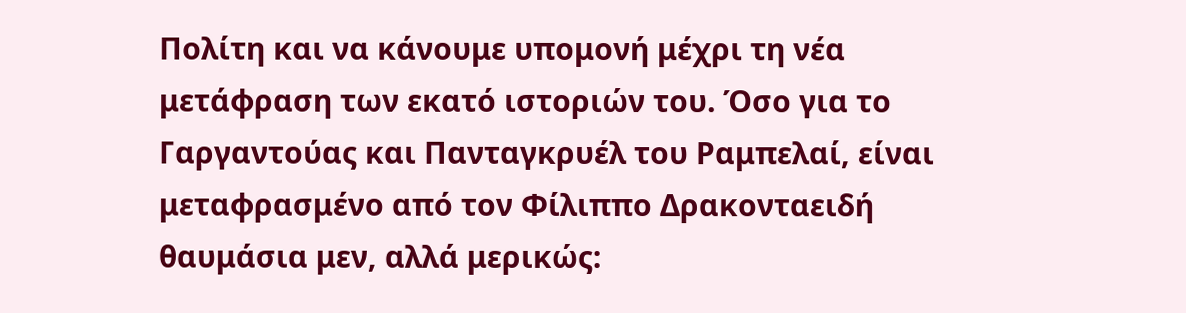Πολίτη και να κάνουμε υπομονή μέχρι τη νέα μετάφραση των εκατό ιστοριών του. Όσο για το Γαργαντούας και Πανταγκρυέλ του Ραμπελαί, είναι μεταφρασμένο από τον Φίλιππο Δρακονταειδή θαυμάσια μεν, αλλά μερικώς: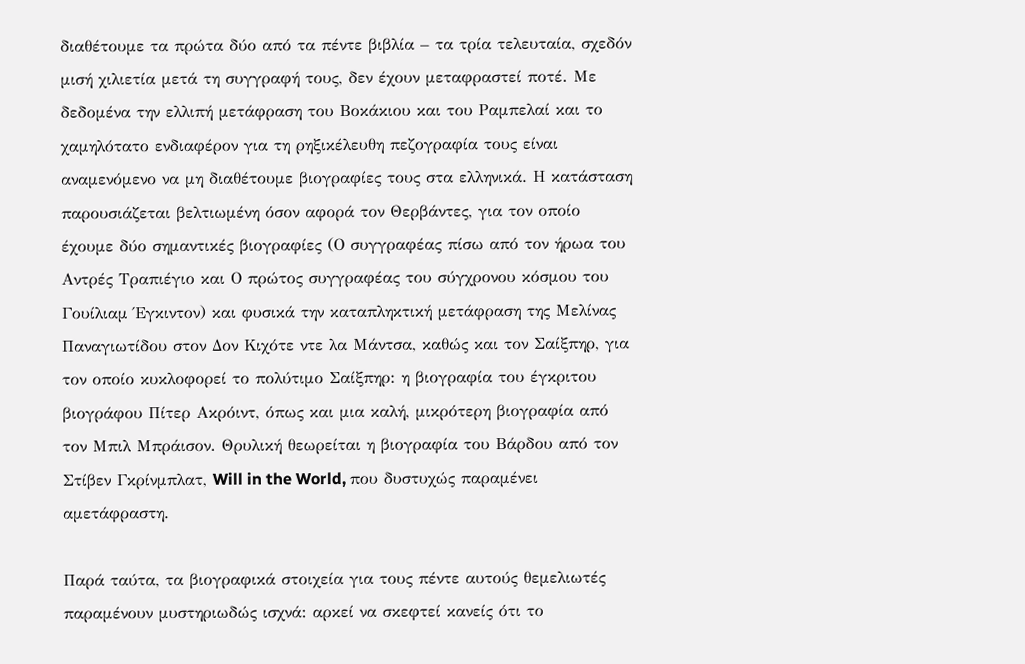διαθέτουμε τα πρώτα δύο από τα πέντε βιβλία – τα τρία τελευταία, σχεδόν μισή χιλιετία μετά τη συγγραφή τους, δεν έχουν μεταφραστεί ποτέ. Με δεδομένα την ελλιπή μετάφραση του Βοκάκιου και του Ραμπελαί και το χαμηλότατο ενδιαφέρον για τη ρηξικέλευθη πεζογραφία τους είναι αναμενόμενο να μη διαθέτουμε βιογραφίες τους στα ελληνικά. Η κατάσταση παρουσιάζεται βελτιωμένη όσον αφορά τον Θερβάντες, για τον οποίο έχουμε δύο σημαντικές βιογραφίες (Ο συγγραφέας πίσω από τον ήρωα του Αντρές Τραπιέγιο και Ο πρώτος συγγραφέας του σύγχρονου κόσμου του Γουίλιαμ Έγκιντον) και φυσικά την καταπληκτική μετάφραση της Μελίνας Παναγιωτίδου στον Δον Κιχότε ντε λα Μάντσα, καθώς και τον Σαίξπηρ, για τον οποίο κυκλοφορεί το πολύτιμο Σαίξπηρ: η βιογραφία του έγκριτου βιογράφου Πίτερ Ακρόιντ, όπως και μια καλή, μικρότερη βιογραφία από τον Μπιλ Μπράισον. Θρυλική θεωρείται η βιογραφία του Βάρδου από τον Στίβεν Γκρίνμπλατ, Will in the World, που δυστυχώς παραμένει αμετάφραστη.

Παρά ταύτα, τα βιογραφικά στοιχεία για τους πέντε αυτούς θεμελιωτές παραμένουν μυστηριωδώς ισχνά: αρκεί να σκεφτεί κανείς ότι το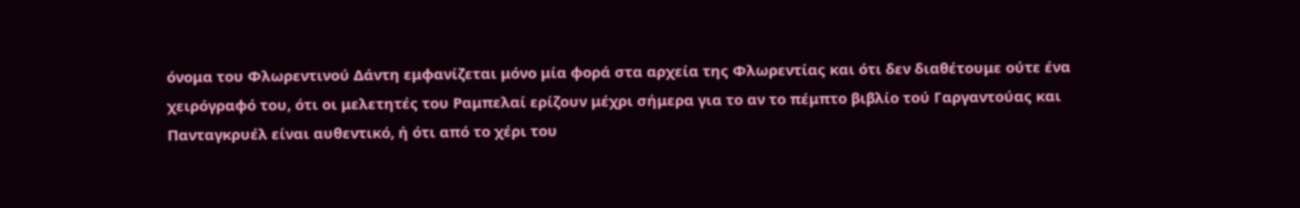όνομα του Φλωρεντινού Δάντη εμφανίζεται μόνο μία φορά στα αρχεία της Φλωρεντίας και ότι δεν διαθέτουμε ούτε ένα χειρόγραφό του, ότι οι μελετητές του Ραμπελαί ερίζουν μέχρι σήμερα για το αν το πέμπτο βιβλίο τού Γαργαντούας και Πανταγκρυέλ είναι αυθεντικό, ή ότι από το χέρι του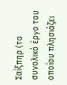Σαίξπηρ (το συνολικό έργο του οποίου πλησιάζει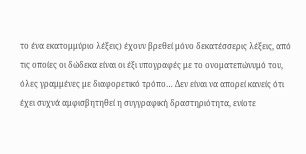το ένα εκατομμύριο λέξεις) έχουν βρεθεί μόνο δεκατέσσερις λέξεις, από τις οποίες οι δώδεκα είναι οι έξι υπογραφές με το ονοματεπώνυμό του, όλες γραμμένες με διαφορετικό τρόπο… Δεν είναι να απορεί κανείς ότι έχει συχνά αμφισβητηθεί η συγγραφική δραστηριότητα, ενίοτε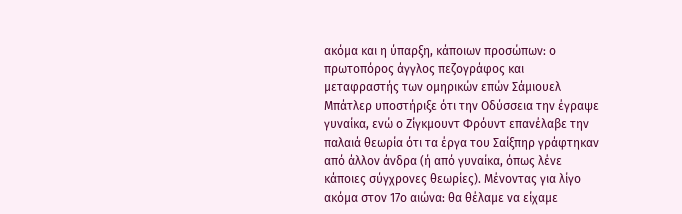ακόμα και η ύπαρξη, κάποιων προσώπων: ο πρωτοπόρος άγγλος πεζογράφος και μεταφραστής των ομηρικών επών Σάμιουελ Μπάτλερ υποστήριξε ότι την Οδύσσεια την έγραψε γυναίκα, ενώ ο Zίγκμουντ Φρόυντ επανέλαβε την παλαιά θεωρία ότι τα έργα του Σαίξπηρ γράφτηκαν από άλλον άνδρα (ή από γυναίκα, όπως λένε κάποιες σύγχρονες θεωρίες). Μένοντας για λίγο ακόμα στον 17ο αιώνα: θα θέλαμε να είχαμε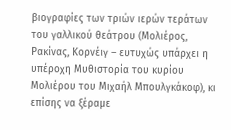βιογραφίες των τριών ιερών τεράτων του γαλλικού θεάτρου (Μολιέρος, Ρακίνας, Κορνέιγ – ευτυχώς υπάρχει η υπέροχη Μυθιστορία του κυρίου Μολιέρου του Μιχαήλ Μπουλγκάκοφ), κι επίσης να ξέραμε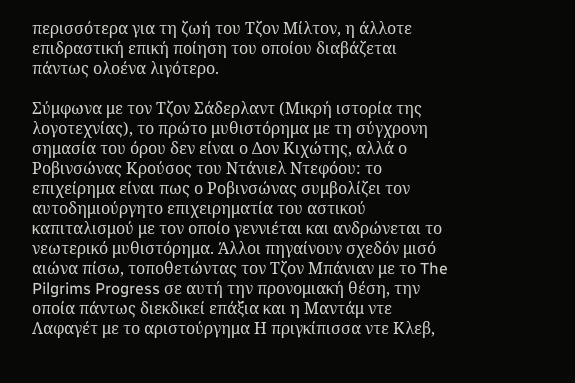περισσότερα για τη ζωή του Τζον Μίλτον, η άλλοτε επιδραστική επική ποίηση του οποίου διαβάζεται πάντως ολοένα λιγότερο.

Σύμφωνα με τον Τζον Σάδερλαντ (Μικρή ιστορία της λογοτεχνίας), το πρώτο μυθιστόρημα με τη σύγχρονη σημασία του όρου δεν είναι ο Δον Κιχώτης, αλλά ο Ροβινσώνας Κρούσος του Ντάνιελ Ντεφόου: το επιχείρημα είναι πως ο Ροβινσώνας συμβολίζει τον αυτοδημιούργητο επιχειρηματία του αστικού καπιταλισμού με τον οποίο γεννιέται και ανδρώνεται το νεωτερικό μυθιστόρημα. Άλλοι πηγαίνουν σχεδόν μισό αιώνα πίσω, τοποθετώντας τον Τζον Μπάνιαν με το The Pilgrims Progress σε αυτή την προνομιακή θέση, την οποία πάντως διεκδικεί επάξια και η Μαντάμ ντε Λαφαγέτ με το αριστούργημα Η πριγκίπισσα ντε Κλεβ,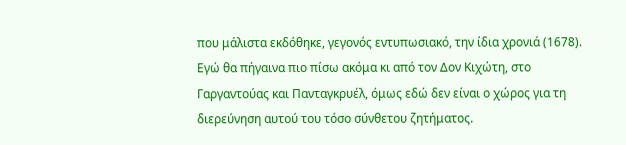που μάλιστα εκδόθηκε, γεγονός εντυπωσιακό, την ίδια χρονιά (1678). Εγώ θα πήγαινα πιο πίσω ακόμα κι από τον Δον Κιχώτη, στο Γαργαντούας και Πανταγκρυέλ, όμως εδώ δεν είναι ο χώρος για τη διερεύνηση αυτού του τόσο σύνθετου ζητήματος.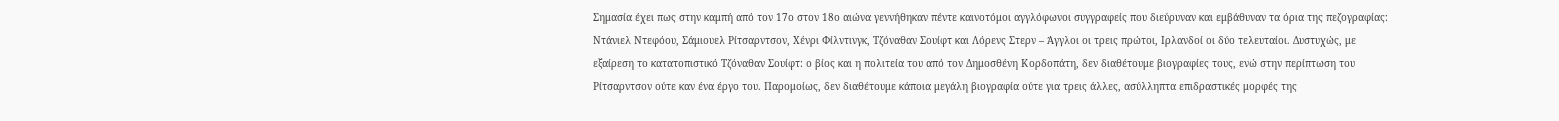Σημασία έχει πως στην καμπή από τον 17ο στον 18ο αιώνα γεννήθηκαν πέντε καινοτόμοι αγγλόφωνοι συγγραφείς που διεύρυναν και εμβάθυναν τα όρια της πεζογραφίας: Ντάνιελ Ντεφόου, Σάμιουελ Ρίτσαρντσον, Χένρι Φίλντινγκ, Τζόναθαν Σουίφτ και Λόρενς Στερν – Άγγλοι οι τρεις πρώτοι, Ιρλανδοί οι δύο τελευταίοι. Δυστυχώς, με εξαίρεση το κατατοπιστικό Τζόναθαν Σουίφτ: ο βίος και η πολιτεία του από τον Δημοσθένη Κορδοπάτη, δεν διαθέτουμε βιογραφίες τους, ενώ στην περίπτωση του Ρίτσαρντσον ούτε καν ένα έργο του. Παρομοίως, δεν διαθέτουμε κάποια μεγάλη βιογραφία ούτε για τρεις άλλες, ασύλληπτα επιδραστικές μορφές της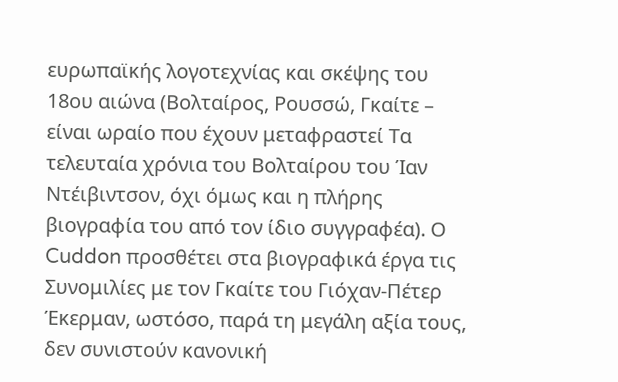ευρωπαϊκής λογοτεχνίας και σκέψης του 18ου αιώνα (Βολταίρος, Ρουσσώ, Γκαίτε – είναι ωραίο που έχουν μεταφραστεί Τα τελευταία χρόνια του Βολταίρου του Ίαν Ντέιβιντσον, όχι όμως και η πλήρης βιογραφία του από τον ίδιο συγγραφέα). Ο Cuddon προσθέτει στα βιογραφικά έργα τις Συνομιλίες με τον Γκαίτε του Γιόχαν-Πέτερ Έκερμαν, ωστόσο, παρά τη μεγάλη αξία τους, δεν συνιστούν κανονική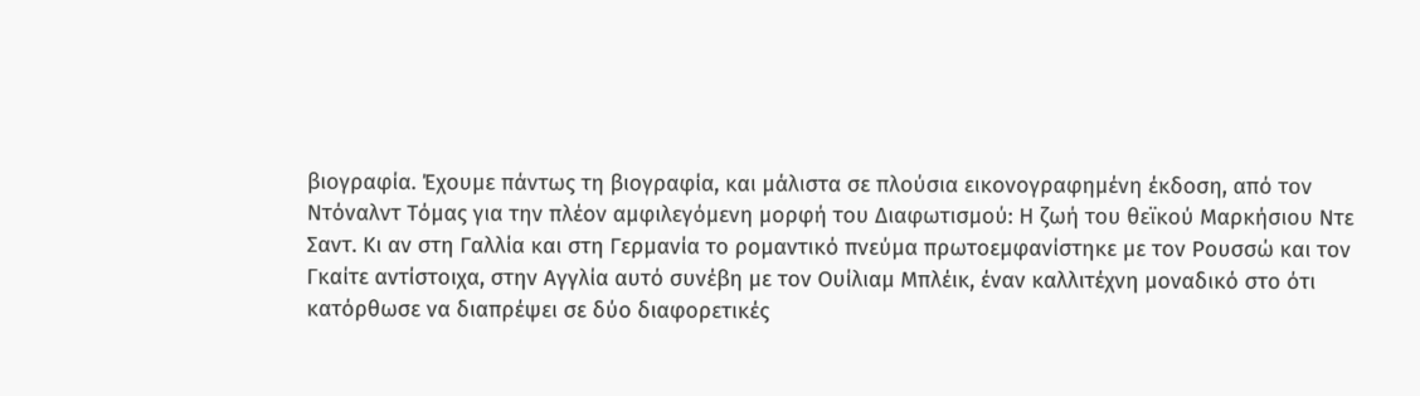βιογραφία. Έχουμε πάντως τη βιογραφία, και μάλιστα σε πλούσια εικονογραφημένη έκδοση, από τον Ντόναλντ Τόμας για την πλέον αμφιλεγόμενη μορφή του Διαφωτισμού: Η ζωή του θεϊκού Μαρκήσιου Ντε Σαντ. Κι αν στη Γαλλία και στη Γερμανία το ρομαντικό πνεύμα πρωτοεμφανίστηκε με τον Ρουσσώ και τον Γκαίτε αντίστοιχα, στην Αγγλία αυτό συνέβη με τον Ουίλιαμ Μπλέικ, έναν καλλιτέχνη μοναδικό στο ότι κατόρθωσε να διαπρέψει σε δύο διαφορετικές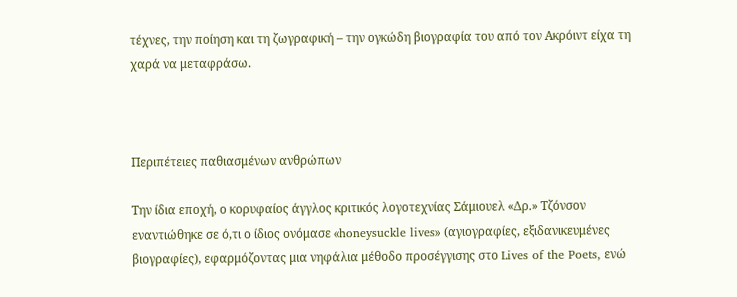τέχνες, την ποίηση και τη ζωγραφική – την ογκώδη βιογραφία του από τον Ακρόιντ είχα τη χαρά να μεταφράσω.



Περιπέτειες παθιασμένων ανθρώπων

Την ίδια εποχή, ο κορυφαίος άγγλος κριτικός λογοτεχνίας Σάμιουελ «Δρ.» Τζόνσον εναντιώθηκε σε ό,τι ο ίδιος ονόμασε «honeysuckle lives» (αγιογραφίες, εξιδανικευμένες βιογραφίες), εφαρμόζοντας μια νηφάλια μέθοδο προσέγγισης στο Lives of the Poets, ενώ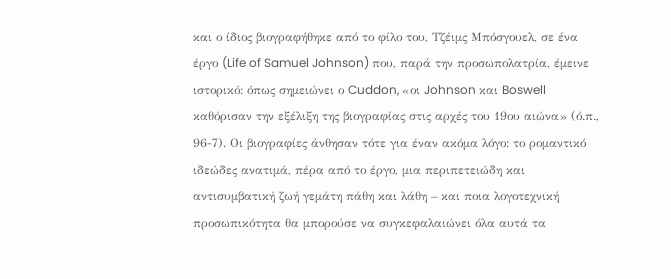και ο ίδιος βιογραφήθηκε από το φίλο του, Τζέιμς Μπόσγουελ, σε ένα έργο (Life of Samuel Johnson) που, παρά την προσωπολατρία, έμεινε ιστορικό: όπως σημειώνει ο Cuddon, «οι Johnson και Boswell καθόρισαν την εξέλιξη της βιογραφίας στις αρχές του 19ου αιώνα» (ό.π., 96-7). Οι βιογραφίες άνθησαν τότε για έναν ακόμα λόγο: το ρομαντικό ιδεώδες ανατιμά, πέρα από το έργο, μια περιπετειώδη και αντισυμβατική ζωή γεμάτη πάθη και λάθη – και ποια λογοτεχνική προσωπικότητα θα μπορούσε να συγκεφαλαιώνει όλα αυτά τα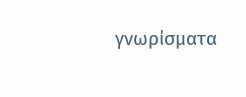γνωρίσματα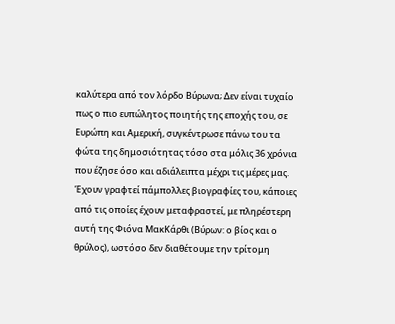καλύτερα από τον λόρδο Βύρωνα; Δεν είναι τυχαίο πως ο πιο ευπώλητος ποιητής της εποχής του, σε Ευρώπη και Αμερική, συγκέντρωσε πάνω του τα φώτα της δημοσιότητας τόσο στα μόλις 36 χρόνια που έζησε όσο και αδιάλειπτα μέχρι τις μέρες μας. Έχουν γραφτεί πάμπολλες βιογραφίες του, κάποιες από τις οποίες έχουν μεταφραστεί, με πληρέστερη αυτή της Φιόνα ΜακΚάρθι (Βύρων: ο βίος και ο θρύλος), ωστόσο δεν διαθέτουμε την τρίτομη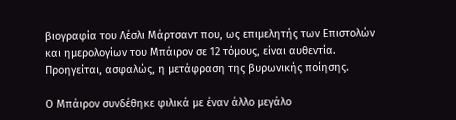βιογραφία του Λέσλι Μάρτσαντ που, ως επιμελητής των Επιστολών και ημερολογίων του Μπάιρον σε 12 τόμους, είναι αυθεντία. Προηγείται, ασφαλώς, η μετάφραση της βυρωνικής ποίησης.

Ο Μπάιρον συνδέθηκε φιλικά με έναν άλλο μεγάλο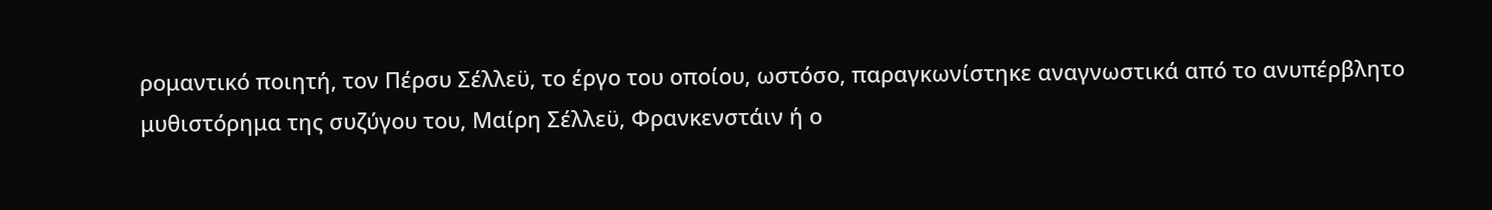ρομαντικό ποιητή, τον Πέρσυ Σέλλεϋ, το έργο του οποίου, ωστόσο, παραγκωνίστηκε αναγνωστικά από το ανυπέρβλητο μυθιστόρημα της συζύγου του, Μαίρη Σέλλεϋ, Φρανκενστάιν ή ο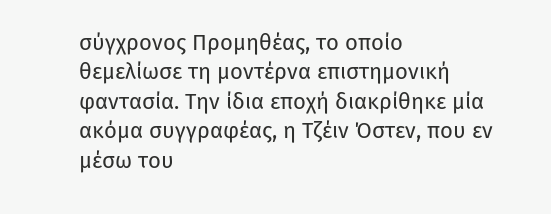σύγχρονος Προμηθέας, το οποίο θεμελίωσε τη μοντέρνα επιστημονική φαντασία. Την ίδια εποχή διακρίθηκε μία ακόμα συγγραφέας, η Τζέιν Όστεν, που εν μέσω του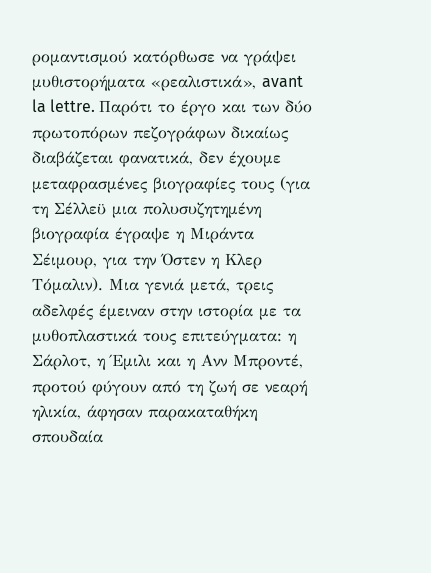ρομαντισμού κατόρθωσε να γράψει μυθιστορήματα «ρεαλιστικά», avant la lettre. Παρότι το έργο και των δύο πρωτοπόρων πεζογράφων δικαίως διαβάζεται φανατικά, δεν έχουμε μεταφρασμένες βιογραφίες τους (για τη Σέλλεϋ μια πολυσυζητημένη βιογραφία έγραψε η Μιράντα Σέιμουρ, για την Όστεν η Κλερ Τόμαλιν). Μια γενιά μετά, τρεις αδελφές έμειναν στην ιστορία με τα μυθοπλαστικά τους επιτεύγματα: η Σάρλοτ, η Έμιλι και η Ανν Μπροντέ, προτού φύγουν από τη ζωή σε νεαρή ηλικία, άφησαν παρακαταθήκη σπουδαία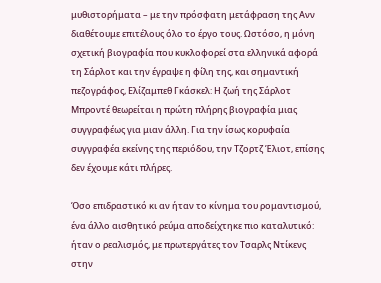μυθιστορήματα – με την πρόσφατη μετάφραση της Ανν διαθέτουμε επιτέλους όλο το έργο τους. Ωστόσο, η μόνη σχετική βιογραφία που κυκλοφορεί στα ελληνικά αφορά τη Σάρλοτ και την έγραψε η φίλη της, και σημαντική πεζογράφος, Ελίζαμπεθ Γκάσκελ: Η ζωή της Σάρλοτ Μπροντέ θεωρείται η πρώτη πλήρης βιογραφία μιας συγγραφέως για μιαν άλλη. Για την ίσως κορυφαία συγγραφέα εκείνης της περιόδου, την Τζορτζ Έλιοτ, επίσης δεν έχουμε κάτι πλήρες.

Όσο επιδραστικό κι αν ήταν το κίνημα του ρομαντισμού, ένα άλλο αισθητικό ρεύμα αποδείχτηκε πιο καταλυτικό: ήταν ο ρεαλισμός, με πρωτεργάτες τον Τσαρλς Ντίκενς στην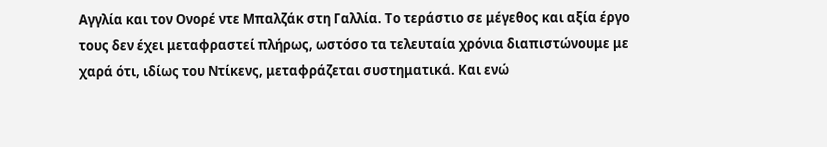Αγγλία και τον Ονορέ ντε Μπαλζάκ στη Γαλλία. Το τεράστιο σε μέγεθος και αξία έργο τους δεν έχει μεταφραστεί πλήρως, ωστόσο τα τελευταία χρόνια διαπιστώνουμε με χαρά ότι, ιδίως του Ντίκενς, μεταφράζεται συστηματικά. Και ενώ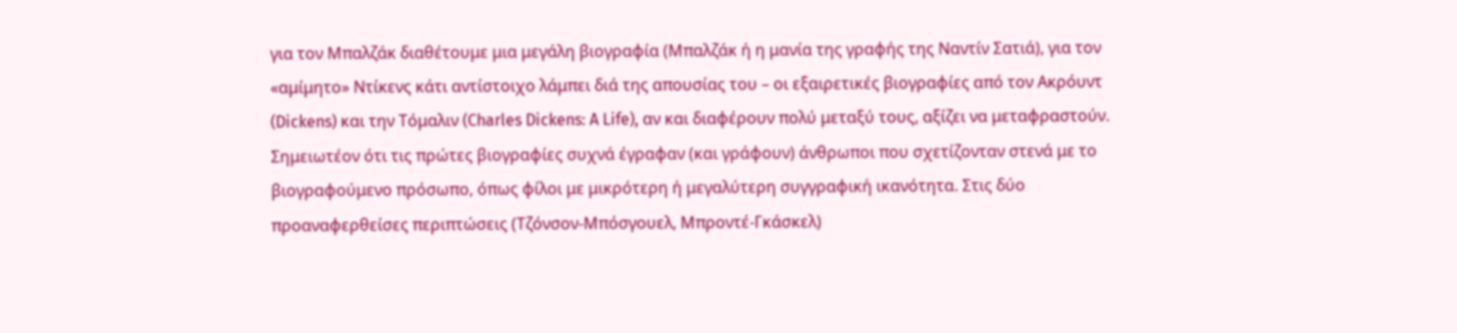για τον Μπαλζάκ διαθέτουμε μια μεγάλη βιογραφία (Μπαλζάκ ή η μανία της γραφής της Ναντίν Σατιά), για τον «αμίμητο» Ντίκενς κάτι αντίστοιχο λάμπει διά της απουσίας του – οι εξαιρετικές βιογραφίες από τον Ακρόυντ (Dickens) και την Τόμαλιν (Charles Dickens: A Life), αν και διαφέρουν πολύ μεταξύ τους, αξίζει να μεταφραστούν. Σημειωτέον ότι τις πρώτες βιογραφίες συχνά έγραφαν (και γράφουν) άνθρωποι που σχετίζονταν στενά με το βιογραφούμενο πρόσωπο, όπως φίλοι με μικρότερη ή μεγαλύτερη συγγραφική ικανότητα. Στις δύο προαναφερθείσες περιπτώσεις (Τζόνσον-Μπόσγουελ, Μπροντέ-Γκάσκελ)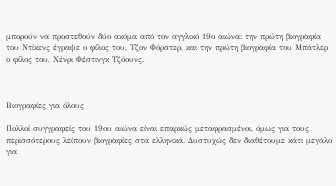μπορούν να προστεθούν δύο ακόμα από τον αγγλικό 19ο αιώνα: την πρώτη βιογραφία του Ντίκενς έγραψε ο φίλος του, Τζον Φόρστερ, και την πρώτη βιογραφία του Μπάτλερ ο φίλος του, Χένρι Φέστινγκ Τζόουνς.



Βιογραφίες για όλους

Πολλοί συγγραφείς του 19ου αιώνα είναι επαρκώς μεταφρασμένοι, όμως για τους περισσότερους λείπουν βιογραφίες στα ελληνικά. Δυστυχώς δεν διαθέτουμε κάτι μεγάλο για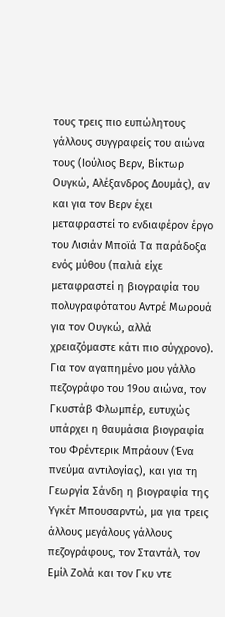τους τρεις πιο ευπώλητους γάλλους συγγραφείς του αιώνα τους (Ιούλιος Βερν, Βίκτωρ Ουγκώ, Αλέξανδρος Δουμάς), αν και για τον Βερν έχει μεταφραστεί το ενδιαφέρον έργο του Λισιάν Μποϊά Τα παράδοξα ενός μύθου (παλιά είχε μεταφραστεί η βιογραφία του πολυγραφότατου Αντρέ Μωρουά για τον Ουγκώ, αλλά χρειαζόμαστε κάτι πιο σύγχρονο). Για τον αγαπημένο μου γάλλο πεζογράφο του 19ου αιώνα, τον Γκυστάβ Φλωμπέρ, ευτυχώς υπάρχει η θαυμάσια βιογραφία του Φρέντερικ Μπράουν (Ένα πνεύμα αντιλογίας), και για τη Γεωργία Σάνδη η βιογραφία της Υγκέτ Μπουσαρντώ, μα για τρεις άλλους μεγάλους γάλλους πεζογράφους, τον Σταντάλ, τον Εμίλ Ζολά και τον Γκυ ντε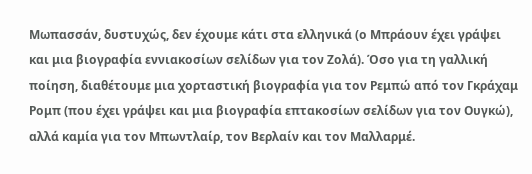Μωπασσάν, δυστυχώς, δεν έχουμε κάτι στα ελληνικά (ο Μπράουν έχει γράψει και μια βιογραφία εννιακοσίων σελίδων για τον Ζολά). Όσο για τη γαλλική ποίηση, διαθέτουμε μια χορταστική βιογραφία για τον Ρεμπώ από τον Γκράχαμ Ρομπ (που έχει γράψει και μια βιογραφία επτακοσίων σελίδων για τον Ουγκώ), αλλά καμία για τον Μπωντλαίρ, τον Βερλαίν και τον Μαλλαρμέ.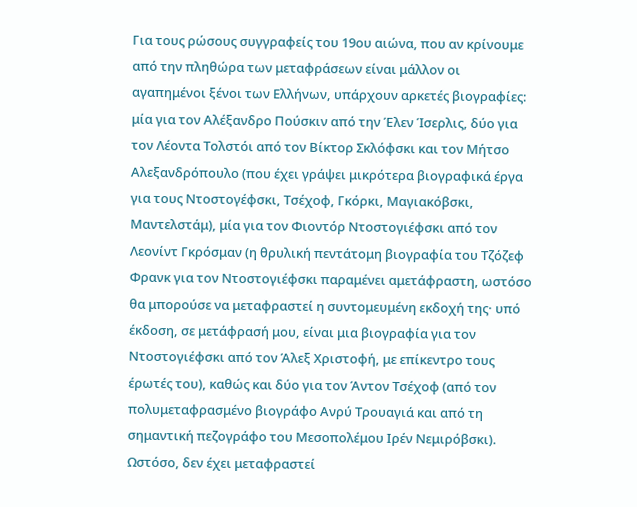Για τους ρώσους συγγραφείς του 19ου αιώνα, που αν κρίνουμε από την πληθώρα των μεταφράσεων είναι μάλλον οι αγαπημένοι ξένοι των Ελλήνων, υπάρχουν αρκετές βιογραφίες: μία για τον Αλέξανδρο Πούσκιν από την Έλεν Ίσερλις, δύο για τον Λέοντα Τολστόι από τον Βίκτορ Σκλόφσκι και τον Μήτσο Αλεξανδρόπουλο (που έχει γράψει μικρότερα βιογραφικά έργα για τους Ντοστογέφσκι, Τσέχοφ, Γκόρκι, Μαγιακόβσκι, Μαντελστάμ), μία για τον Φιοντόρ Ντοστογιέφσκι από τον Λεονίντ Γκρόσμαν (η θρυλική πεντάτομη βιογραφία του Τζόζεφ Φρανκ για τον Ντοστογιέφσκι παραμένει αμετάφραστη, ωστόσο θα μπορούσε να μεταφραστεί η συντομευμένη εκδοχή της· υπό έκδοση, σε μετάφρασή μου, είναι μια βιογραφία για τον Ντοστογιέφσκι από τον Άλεξ Χριστοφή, με επίκεντρο τους έρωτές του), καθώς και δύο για τον Άντον Τσέχοφ (από τον πολυμεταφρασμένο βιογράφο Ανρύ Τρουαγιά και από τη σημαντική πεζογράφο του Μεσοπολέμου Ιρέν Νεμιρόβσκι). Ωστόσο, δεν έχει μεταφραστεί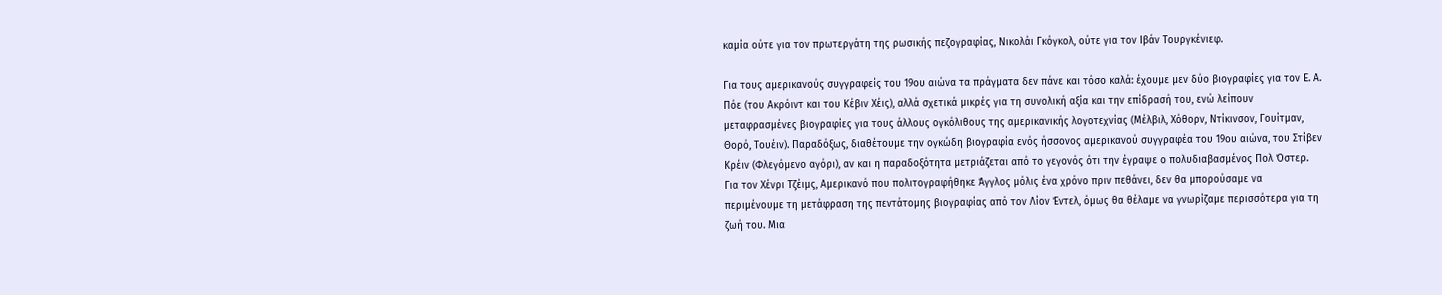καμία ούτε για τον πρωτεργάτη της ρωσικής πεζογραφίας, Νικολάι Γκόγκολ, ούτε για τον Ιβάν Τουργκένιεφ.

Για τους αμερικανούς συγγραφείς του 19ου αιώνα τα πράγματα δεν πάνε και τόσο καλά: έχουμε μεν δύο βιογραφίες για τον Ε. Α. Πόε (του Ακρόιντ και του Κέβιν Χέις), αλλά σχετικά μικρές για τη συνολική αξία και την επίδρασή του, ενώ λείπουν μεταφρασμένες βιογραφίες για τους άλλους ογκόλιθους της αμερικανικής λογοτεχνίας (Μέλβιλ, Χόθορν, Ντίκινσον, Γουίτμαν, Θορό, Τουέιν). Παραδόξως, διαθέτουμε την ογκώδη βιογραφία ενός ήσσονος αμερικανού συγγραφέα του 19ου αιώνα, του Στίβεν Κρέιν (Φλεγόμενο αγόρι), αν και η παραδοξότητα μετριάζεται από το γεγονός ότι την έγραψε ο πολυδιαβασμένος Πολ Όστερ. Για τον Χένρι Τζέιμς, Αμερικανό που πολιτογραφήθηκε Άγγλος μόλις ένα χρόνο πριν πεθάνει, δεν θα μπορούσαμε να περιμένουμε τη μετάφραση της πεντάτομης βιογραφίας από τον Λίον Έντελ, όμως θα θέλαμε να γνωρίζαμε περισσότερα για τη ζωή του. Μια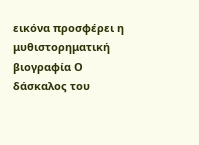εικόνα προσφέρει η μυθιστορηματική βιογραφία Ο δάσκαλος του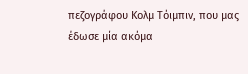πεζογράφου Κολμ Τόιμπιν, που μας έδωσε μία ακόμα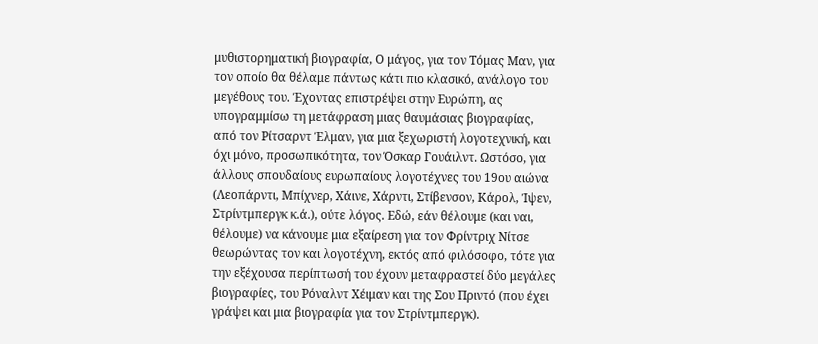μυθιστορηματική βιογραφία, Ο μάγος, για τον Τόμας Μαν, για τον οποίο θα θέλαμε πάντως κάτι πιο κλασικό, ανάλογο του μεγέθους του. Έχοντας επιστρέψει στην Ευρώπη, ας υπογραμμίσω τη μετάφραση μιας θαυμάσιας βιογραφίας, από τον Ρίτσαρντ Έλμαν, για μια ξεχωριστή λογοτεχνική, και όχι μόνο, προσωπικότητα, τον Όσκαρ Γουάιλντ. Ωστόσο, για άλλους σπουδαίους ευρωπαίους λογοτέχνες του 19ου αιώνα (Λεοπάρντι, Μπίχνερ, Χάινε, Χάρντι, Στίβενσον, Κάρολ, Ίψεν, Στρίντμπεργκ κ.ά.), ούτε λόγος. Εδώ, εάν θέλουμε (και ναι, θέλουμε) να κάνουμε μια εξαίρεση για τον Φρίντριχ Νίτσε θεωρώντας τον και λογοτέχνη, εκτός από φιλόσοφο, τότε για την εξέχουσα περίπτωσή του έχουν μεταφραστεί δύο μεγάλες βιογραφίες, του Ρόναλντ Χέιμαν και της Σου Πριντό (που έχει γράψει και μια βιογραφία για τον Στρίντμπεργκ).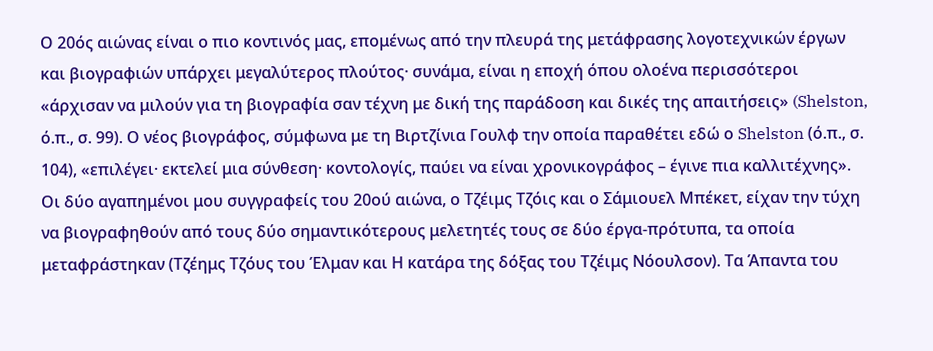Ο 20ός αιώνας είναι ο πιο κοντινός μας, επομένως από την πλευρά της μετάφρασης λογοτεχνικών έργων και βιογραφιών υπάρχει μεγαλύτερος πλούτος· συνάμα, είναι η εποχή όπου ολοένα περισσότεροι «άρχισαν να μιλούν για τη βιογραφία σαν τέχνη με δική της παράδοση και δικές της απαιτήσεις» (Shelston, ό.π., σ. 99). Ο νέος βιογράφος, σύμφωνα με τη Βιρτζίνια Γουλφ την οποία παραθέτει εδώ ο Shelston (ό.π., σ. 104), «επιλέγει· εκτελεί μια σύνθεση· κοντολογίς, παύει να είναι χρονικογράφος – έγινε πια καλλιτέχνης». Οι δύο αγαπημένοι μου συγγραφείς του 20ού αιώνα, ο Τζέιμς Τζόις και ο Σάμιουελ Μπέκετ, είχαν την τύχη να βιογραφηθούν από τους δύο σημαντικότερους μελετητές τους σε δύο έργα-πρότυπα, τα οποία μεταφράστηκαν (Τζέημς Τζόυς του Έλμαν και Η κατάρα της δόξας του Τζέιμς Νόουλσον). Τα Άπαντα του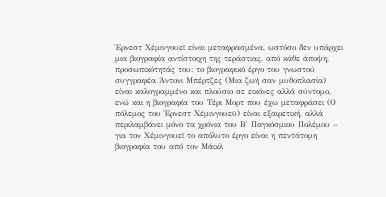Έρνεστ Χέμινγουεϊ είναι μεταφρασμένα, ωστόσο δεν υπάρχει μια βιογραφία αντίστοιχη της τεράστιας, από κάθε άποψη, προσωπικότητάς του: το βιογραφικό έργο του γνωστού συγγραφέα Άντονι Μπέρτζες (Μια ζωή σαν μυθοπλασία) είναι καλογραμμένο και πλούσιο σε εικόνες αλλά σύντομο, ενώ και η βιογραφία του Τέρι Μορτ που έχω μεταφράσει (Ο πόλεμος του Έρνεστ Χέμινγουεϋ) είναι εξαιρετική, αλλά περιλαμβάνει μόνο τα χρόνια του Β′ Παγκόσμιου Πολέμου – για τον Χέμινγουεϊ το απόλυτο έργο είναι η πεντάτομη βιογραφία του από τον Μάικλ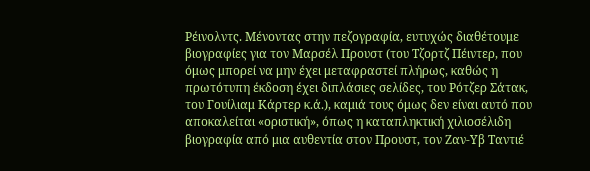Ρέινολντς. Μένοντας στην πεζογραφία, ευτυχώς διαθέτουμε βιογραφίες για τον Μαρσέλ Προυστ (του Τζορτζ Πέιντερ, που όμως μπορεί να μην έχει μεταφραστεί πλήρως, καθώς η πρωτότυπη έκδοση έχει διπλάσιες σελίδες, του Ρότζερ Σάτακ, του Γουίλιαμ Κάρτερ κ.ά.), καμιά τους όμως δεν είναι αυτό που αποκαλείται «οριστική», όπως η καταπληκτική χιλιοσέλιδη βιογραφία από μια αυθεντία στον Προυστ, τον Ζαν-Υβ Ταντιέ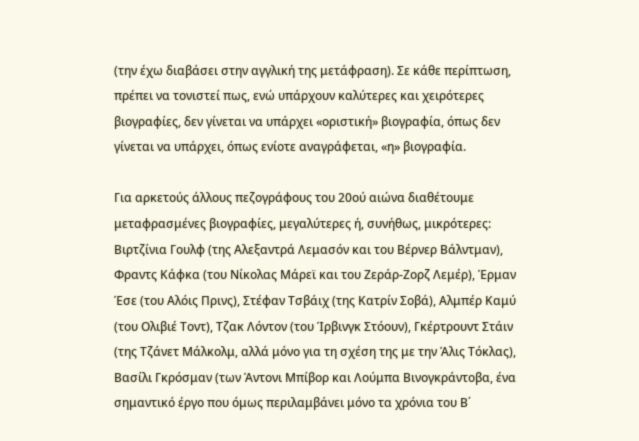(την έχω διαβάσει στην αγγλική της μετάφραση). Σε κάθε περίπτωση, πρέπει να τονιστεί πως, ενώ υπάρχουν καλύτερες και χειρότερες βιογραφίες, δεν γίνεται να υπάρχει «οριστική» βιογραφία, όπως δεν γίνεται να υπάρχει, όπως ενίοτε αναγράφεται, «η» βιογραφία.

Για αρκετούς άλλους πεζογράφους του 20ού αιώνα διαθέτουμε μεταφρασμένες βιογραφίες, μεγαλύτερες ή, συνήθως, μικρότερες: Βιρτζίνια Γουλφ (της Αλεξαντρά Λεμασόν και του Βέρνερ Βάλντμαν), Φραντς Κάφκα (του Νίκολας Μάρεϊ και του Ζεράρ-Ζορζ Λεμέρ), Έρμαν Έσε (του Αλόις Πρινς), Στέφαν Τσβάιχ (της Κατρίν Σοβά), Αλμπέρ Καμύ (του Ολιβιέ Τοντ), Τζακ Λόντον (του Ίρβινγκ Στόουν), Γκέρτρουντ Στάιν (της Τζάνετ Μάλκολμ, αλλά μόνο για τη σχέση της με την Άλις Τόκλας), Βασίλι Γκρόσμαν (των Άντονι Μπίβορ και Λούμπα Βινογκράντοβα, ένα σημαντικό έργο που όμως περιλαμβάνει μόνο τα χρόνια του Β΄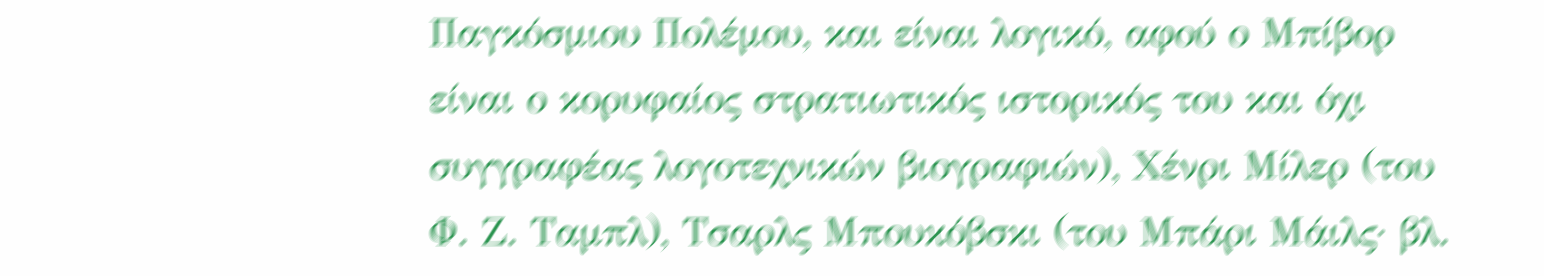Παγκόσμιου Πολέμου, και είναι λογικό, αφού ο Μπίβορ είναι ο κορυφαίος στρατιωτικός ιστορικός του και όχι συγγραφέας λογοτεχνικών βιογραφιών), Χένρι Μίλερ (του Φ. Ζ. Ταμπλ), Τσαρλς Μπουκόβσκι (του Μπάρι Μάιλς· βλ.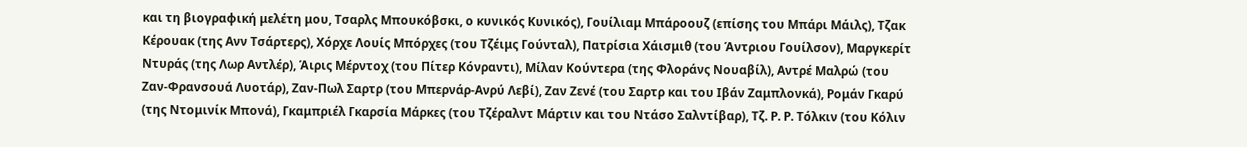και τη βιογραφική μελέτη μου, Τσαρλς Μπουκόβσκι, ο κυνικός Κυνικός), Γουίλιαμ Μπάροουζ (επίσης του Μπάρι Μάιλς), Τζακ Κέρουακ (της Ανν Τσάρτερς), Χόρχε Λουίς Μπόρχες (του Τζέιμς Γούνταλ), Πατρίσια Χάισμιθ (του Άντριου Γουίλσον), Μαργκερίτ Ντυράς (της Λωρ Αντλέρ), Άιρις Μέρντοχ (του Πίτερ Κόνραντι), Μίλαν Κούντερα (της Φλοράνς Νουαβίλ), Αντρέ Μαλρώ (του Ζαν-Φρανσουά Λυοτάρ), Ζαν-Πωλ Σαρτρ (του Μπερνάρ-Ανρύ Λεβί), Ζαν Ζενέ (του Σαρτρ και του Ιβάν Ζαμπλονκά), Ρομάν Γκαρύ (της Ντομινίκ Μπονά), Γκαμπριέλ Γκαρσία Μάρκες (του Τζέραλντ Μάρτιν και του Ντάσο Σαλντίβαρ), Τζ. Ρ. Ρ. Τόλκιν (του Κόλιν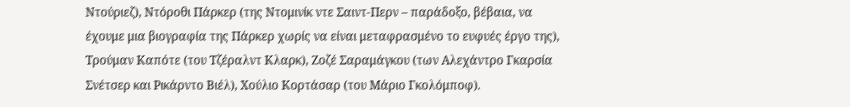Ντούριεζ), Ντόροθι Πάρκερ (της Ντομινίκ ντε Σαιντ-Περν – παράδοξο, βέβαια, να έχουμε μια βιογραφία της Πάρκερ χωρίς να είναι μεταφρασμένο το ευφυές έργο της), Τρούμαν Καπότε (του Τζέραλντ Κλαρκ), Ζοζέ Σαραμάγκου (των Αλεχάντρο Γκαρσία Σνέτσερ και Ρικάρντο Βιέλ), Χούλιο Κορτάσαρ (του Μάριο Γκολόμποφ).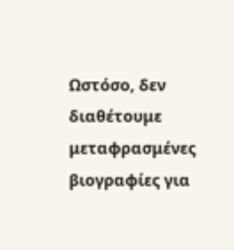Ωστόσο, δεν διαθέτουμε μεταφρασμένες βιογραφίες για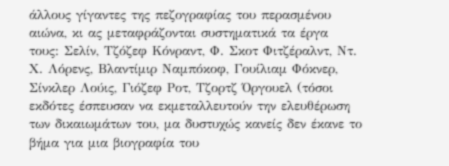άλλους γίγαντες της πεζογραφίας του περασμένου αιώνα, κι ας μεταφράζονται συστηματικά τα έργα τους: Σελίν, Τζόζεφ Κόνραντ, Φ. Σκοτ Φιτζέραλντ, Ντ. Χ. Λόρενς, Βλαντίμιρ Ναμπόκοφ, Γουίλιαμ Φόκνερ, Σίνκλερ Λούις, Γιόζεφ Ροτ, Τζορτζ Όργουελ (τόσοι εκδότες έσπευσαν να εκμεταλλευτούν την ελευθέρωση των δικαιωμάτων του, μα δυστυχώς κανείς δεν έκανε το βήμα για μια βιογραφία του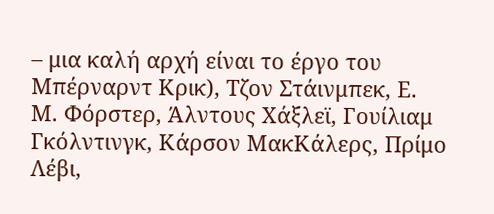– μια καλή αρχή είναι το έργο του Μπέρναρντ Κρικ), Τζον Στάινμπεκ, Ε. Μ. Φόρστερ, Άλντους Χάξλεϊ, Γουίλιαμ Γκόλντινγκ, Κάρσον ΜακΚάλερς, Πρίμο Λέβι,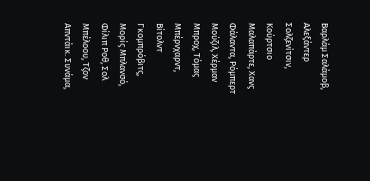Βαρλάμ Σαλάμοβ, Αλεξάντερ Σολζενίτσιν, Κούρτσιο Μαλαπάρτε, Χανς Φάλαντα, Ρόμπερτ Μούζιλ, Χέρμαν Μπροχ, Τόμας Μπέρνχαρντ, Βίτολντ Γκομπρόβιτς, Μορίς Μπλανσό, Φίλιπ Ροθ, Σολ Μπέλοου, Τζον Απντάικ. Συνάμα,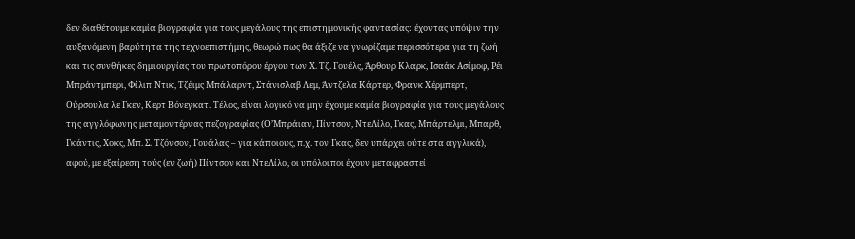δεν διαθέτουμε καμία βιογραφία για τους μεγάλους της επιστημονικής φαντασίας: έχοντας υπόψιν την αυξανόμενη βαρύτητα της τεχνοεπιστήμης, θεωρώ πως θα άξιζε να γνωρίζαμε περισσότερα για τη ζωή και τις συνθήκες δημιουργίας του πρωτοπόρου έργου των Χ. Τζ. Γουέλς, Άρθουρ Κλαρκ, Ισαάκ Ασίμοφ, Ρέι Μπράντμπερι, Φίλιπ Ντικ, Τζέιμς Μπάλαρντ, Στάνισλαβ Λεμ, Άντζελα Κάρτερ, Φρανκ Χέρμπερτ, Ούρσουλα λε Γκεν, Κερτ Βόνεγκατ. Τέλος, είναι λογικό να μην έχουμε καμία βιογραφία για τους μεγάλους της αγγλόφωνης μεταμοντέρνας πεζογραφίας (Ο’Μπράιαν, Πίντσον, ΝτεΛίλο, Γκας, Μπάρτελμι, Μπαρθ, Γκάντις, Χοκς, Μπ. Σ. Τζόνσον, Γουάλας – για κάποιους, π.χ. τον Γκας, δεν υπάρχει ούτε στα αγγλικά), αφού, με εξαίρεση τούς (εν ζωή) Πίντσον και ΝτεΛίλο, οι υπόλοιποι έχουν μεταφραστεί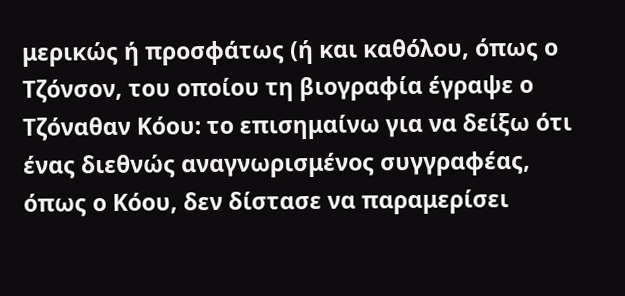μερικώς ή προσφάτως (ή και καθόλου, όπως ο Τζόνσον, του οποίου τη βιογραφία έγραψε ο Τζόναθαν Κόου: το επισημαίνω για να δείξω ότι ένας διεθνώς αναγνωρισμένος συγγραφέας, όπως ο Κόου, δεν δίστασε να παραμερίσει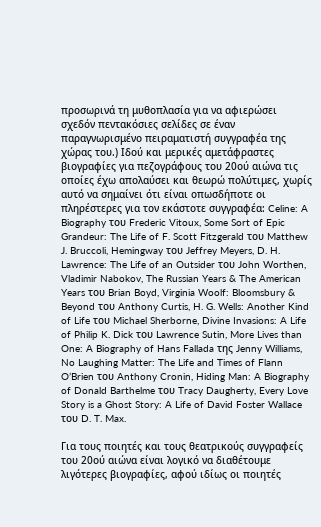προσωρινά τη μυθοπλασία για να αφιερώσει σχεδόν πεντακόσιες σελίδες σε έναν παραγνωρισμένο πειραματιστή συγγραφέα της χώρας του.) Ιδού και μερικές αμετάφραστες βιογραφίες για πεζογράφους του 20ού αιώνα τις οποίες έχω απολαύσει και θεωρώ πολύτιμες, χωρίς αυτό να σημαίνει ότι είναι οπωσδήποτε οι πληρέστερες για τον εκάστοτε συγγραφέα: Celine: A Biography του Frederic Vitoux, Some Sort of Epic Grandeur: The Life of F. Scott Fitzgerald του Matthew J. Bruccoli, Hemingway του Jeffrey Meyers, D. H. Lawrence: The Life of an Outsider του John Worthen, Vladimir Nabokov, The Russian Years & The American Years του Brian Boyd, Virginia Woolf: Bloomsbury & Beyond του Anthony Curtis, H. G. Wells: Another Kind of Life του Michael Sherborne, Divine Invasions: A Life of Philip K. Dick του Lawrence Sutin, More Lives than One: A Biography of Hans Fallada της Jenny Williams, No Laughing Matter: The Life and Times of Flann O’Brien του Anthony Cronin, Hiding Man: A Biography of Donald Barthelme του Tracy Daugherty, Every Love Story is a Ghost Story: A Life of David Foster Wallace του D. T. Max.

Για τους ποιητές και τους θεατρικούς συγγραφείς του 20ού αιώνα είναι λογικό να διαθέτουμε λιγότερες βιογραφίες, αφού ιδίως οι ποιητές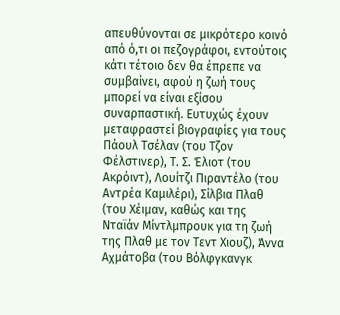απευθύνονται σε μικρότερο κοινό από ό,τι οι πεζογράφοι, εντούτοις κάτι τέτοιο δεν θα έπρεπε να συμβαίνει, αφού η ζωή τους μπορεί να είναι εξίσου συναρπαστική. Ευτυχώς έχουν μεταφραστεί βιογραφίες για τους Πάουλ Τσέλαν (του Τζον Φέλστινερ), Τ. Σ. Έλιοτ (του Ακρόιντ), Λουίτζι Πιραντέλο (του Αντρέα Καμιλέρι), Σίλβια Πλαθ (του Χέιμαν, καθώς και της Νταϊάν Μίντλμπρουκ για τη ζωή της Πλαθ με τον Τεντ Χιουζ), Άννα Αχμάτοβα (του Βόλφγκανγκ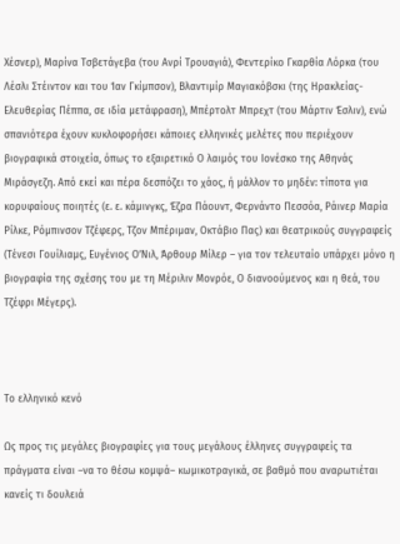Χέσνερ), Μαρίνα Τσβετάγεβα (του Ανρί Τρουαγιά), Φεντερίκο Γκαρθία Λόρκα (του Λέσλι Στέιντον και του Ίαν Γκίμπσον), Βλαντιμίρ Μαγιακόβσκι (της Ηρακλείας-Ελευθερίας Πέππα, σε ιδία μετάφραση), Μπέρτολτ Μπρεχτ (του Μάρτιν Έσλιν), ενώ σπανιότερα έχουν κυκλοφορήσει κάποιες ελληνικές μελέτες που περιέχουν βιογραφικά στοιχεία, όπως το εξαιρετικό Ο λαιμός του Ιονέσκο της Αθηνάς Μιράσγεζη. Από εκεί και πέρα δεσπόζει το χάος, ή μάλλον το μηδέν: τίποτα για κορυφαίους ποιητές (ε. ε. κάμινγκς, Έζρα Πάουντ, Φερνάντο Πεσσόα, Ράινερ Μαρία Ρίλκε, Ρόμπινσον Τζέφερς, Τζον Μπέριμαν, Οκτάβιο Πας) και θεατρικούς συγγραφείς (Τένεσι Γουίλιαμς, Ευγένιος Ο’Νιλ, Άρθουρ Μίλερ – για τον τελευταίο υπάρχει μόνο η βιογραφία της σχέσης του με τη Μέριλιν Μονρόε, Ο διανοούμενος και η θεά, του Τζέφρι Μέγερς).



Το ελληνικό κενό

Ως προς τις μεγάλες βιογραφίες για τους μεγάλους έλληνες συγγραφείς τα πράγματα είναι –να το θέσω κομψά– κωμικοτραγικά, σε βαθμό που αναρωτιέται κανείς τι δουλειά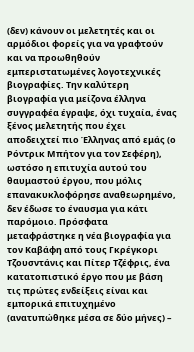(δεν) κάνουν οι μελετητές και οι αρμόδιοι φορείς για να γραφτούν και να προωθηθούν εμπεριστατωμένες λογοτεχνικές βιογραφίες. Την καλύτερη βιογραφία για μείζονα έλληνα συγγραφέα έγραψε, όχι τυχαία, ένας ξένος μελετητής που έχει αποδειχτεί πιο Έλληνας από εμάς (ο Ρόντρικ Μπήτον για τον Σεφέρη), ωστόσο η επιτυχία αυτού του θαυμαστού έργου, που μόλις επανακυκλοφόρησε αναθεωρημένο, δεν έδωσε το έναυσμα για κάτι παρόμοιο. Πρόσφατα μεταφράστηκε η νέα βιογραφία για τον Καβάφη από τους Γκρέγκορι Τζουσντάνις και Πίτερ Τζέφρις, ένα κατατοπιστικό έργο που με βάση τις πρώτες ενδείξεις είναι και εμπορικά επιτυχημένο (ανατυπώθηκε μέσα σε δύο μήνες) –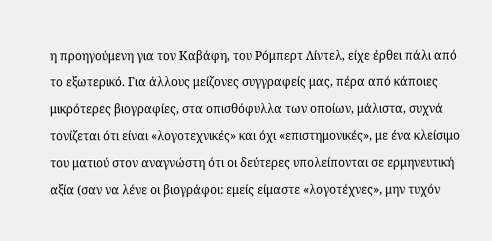η προηγούμενη για τον Καβάφη, του Ρόμπερτ Λίντελ, είχε έρθει πάλι από το εξωτερικό. Για άλλους μείζονες συγγραφείς μας, πέρα από κάποιες μικρότερες βιογραφίες, στα οπισθόφυλλα των οποίων, μάλιστα, συχνά τονίζεται ότι είναι «λογοτεχνικές» και όχι «επιστημονικές», με ένα κλείσιμο του ματιού στον αναγνώστη ότι οι δεύτερες υπολείπονται σε ερμηνευτική αξία (σαν να λένε οι βιογράφοι: εμείς είμαστε «λογοτέχνες», μην τυχόν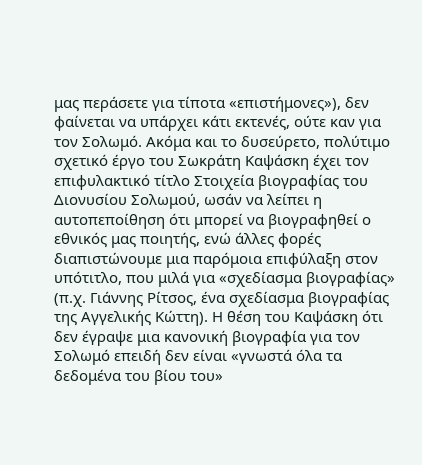μας περάσετε για τίποτα «επιστήμονες»), δεν φαίνεται να υπάρχει κάτι εκτενές, ούτε καν για τον Σολωμό. Ακόμα και το δυσεύρετο, πολύτιμο σχετικό έργο του Σωκράτη Καψάσκη έχει τον επιφυλακτικό τίτλο Στοιχεία βιογραφίας του Διονυσίου Σολωμού, ωσάν να λείπει η αυτοπεποίθηση ότι μπορεί να βιογραφηθεί ο εθνικός μας ποιητής, ενώ άλλες φορές διαπιστώνουμε μια παρόμοια επιφύλαξη στον υπότιτλο, που μιλά για «σχεδίασμα βιογραφίας» (π.χ. Γιάννης Ρίτσος, ένα σχεδίασμα βιογραφίας της Αγγελικής Κώττη). Η θέση του Καψάσκη ότι δεν έγραψε μια κανονική βιογραφία για τον Σολωμό επειδή δεν είναι «γνωστά όλα τα δεδομένα του βίου του»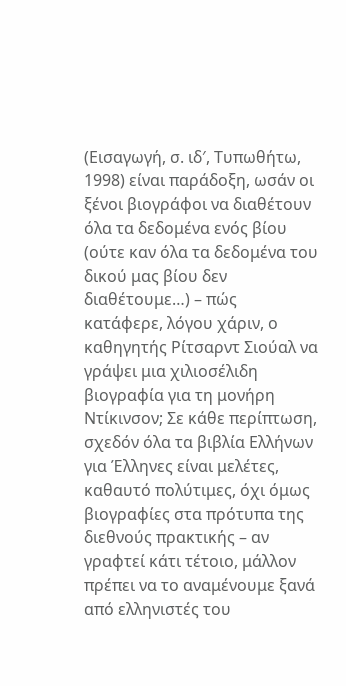(Εισαγωγή, σ. ιδ′, Τυπωθήτω, 1998) είναι παράδοξη, ωσάν οι ξένοι βιογράφοι να διαθέτουν όλα τα δεδομένα ενός βίου (ούτε καν όλα τα δεδομένα του δικού μας βίου δεν διαθέτουμε…) – πώς κατάφερε, λόγου χάριν, ο καθηγητής Ρίτσαρντ Σιούαλ να γράψει μια χιλιοσέλιδη βιογραφία για τη μονήρη Ντίκινσον; Σε κάθε περίπτωση, σχεδόν όλα τα βιβλία Ελλήνων για Έλληνες είναι μελέτες, καθαυτό πολύτιμες, όχι όμως βιογραφίες στα πρότυπα της διεθνούς πρακτικής – αν γραφτεί κάτι τέτοιο, μάλλον πρέπει να το αναμένουμε ξανά από ελληνιστές του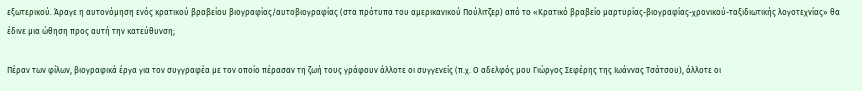εξωτερικού. Άραγε η αυτονόμηση ενός κρατικού βραβείου βιογραφίας/αυτοβιογραφίας (στα πρότυπα του αμερικανικού Πούλιτζερ) από το «Κρατικό βραβείο μαρτυρίας-βιογραφίας-χρονικού-ταξιδιωτικής λογοτεχνίας» θα έδινε μια ώθηση προς αυτή την κατεύθυνση;

Πέραν των φίλων, βιογραφικά έργα για τον συγγραφέα με τον οποίο πέρασαν τη ζωή τους γράφουν άλλοτε οι συγγενείς (π.χ. Ο αδελφός μου Γιώργος Σεφέρης της Ιωάννας Τσάτσου), άλλοτε οι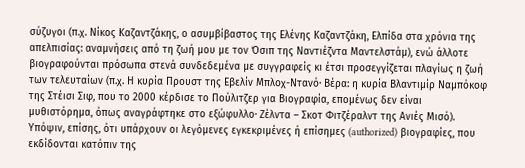σύζυγοι (π.χ. Νίκος Καζαντζάκης, ο ασυμβίβαστος της Ελένης Καζαντζάκη, Ελπίδα στα χρόνια της απελπισίας: αναμνήσεις από τη ζωή μου με τον Όσιπ της Ναντιέζντα Μαντελστάμ), ενώ άλλοτε βιογραφούνται πρόσωπα στενά συνδεδεμένα με συγγραφείς κι έτσι προσεγγίζεται πλαγίως η ζωή των τελευταίων (π.χ. Η κυρία Προυστ της Εβελίν Μπλοχ-Ντανό· Βέρα: η κυρία Βλαντιμίρ Ναμπόκοφ της Στέισι Σιφ, που το 2000 κέρδισε το Πούλιτζερ για Βιογραφία, επομένως δεν είναι μυθιστόρημα, όπως αναγράφτηκε στο εξώφυλλο· Ζέλντα – Σκοτ Φιτζέραλντ της Ανιές Μισό). Υπόψιν, επίσης, ότι υπάρχουν οι λεγόμενες εγκεκριμένες ή επίσημες (authorized) βιογραφίες, που εκδίδονται κατόπιν της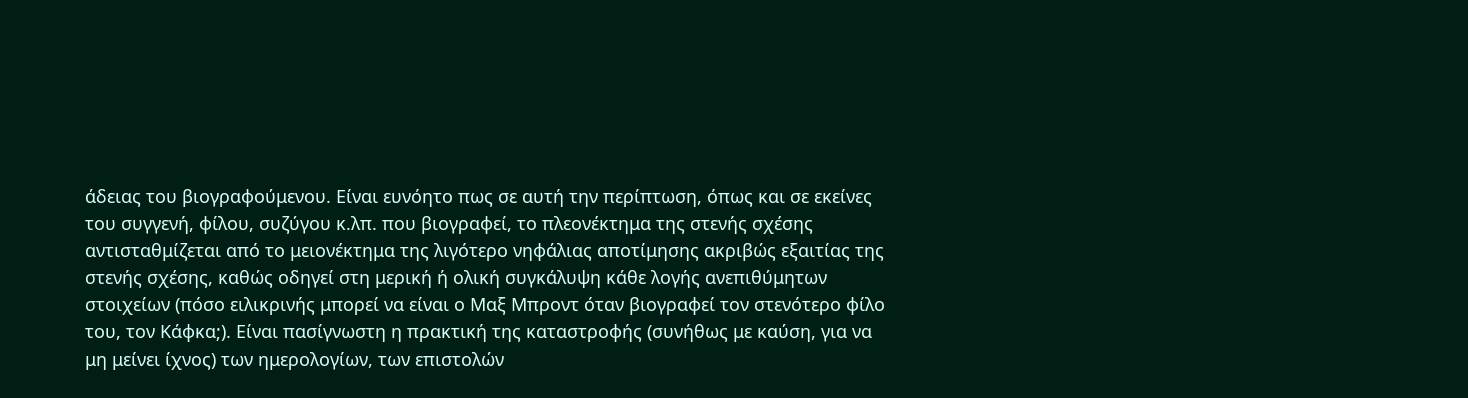άδειας του βιογραφούμενου. Είναι ευνόητο πως σε αυτή την περίπτωση, όπως και σε εκείνες του συγγενή, φίλου, συζύγου κ.λπ. που βιογραφεί, το πλεονέκτημα της στενής σχέσης αντισταθμίζεται από το μειονέκτημα της λιγότερο νηφάλιας αποτίμησης ακριβώς εξαιτίας της στενής σχέσης, καθώς οδηγεί στη μερική ή ολική συγκάλυψη κάθε λογής ανεπιθύμητων στοιχείων (πόσο ειλικρινής μπορεί να είναι ο Μαξ Μπροντ όταν βιογραφεί τον στενότερο φίλο του, τον Κάφκα;). Είναι πασίγνωστη η πρακτική της καταστροφής (συνήθως με καύση, για να μη μείνει ίχνος) των ημερολογίων, των επιστολών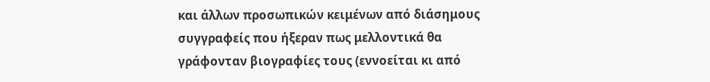και άλλων προσωπικών κειμένων από διάσημους συγγραφείς που ήξεραν πως μελλοντικά θα γράφονταν βιογραφίες τους (εννοείται κι από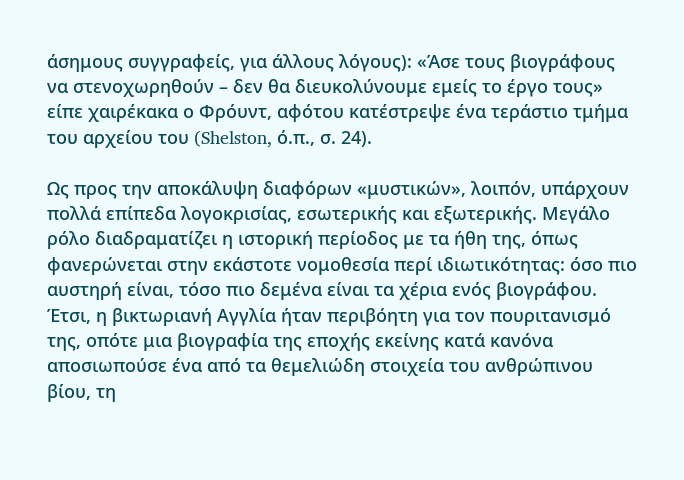άσημους συγγραφείς, για άλλους λόγους): «Άσε τους βιογράφους να στενοχωρηθούν – δεν θα διευκολύνουμε εμείς το έργο τους» είπε χαιρέκακα ο Φρόυντ, αφότου κατέστρεψε ένα τεράστιο τμήμα του αρχείου του (Shelston, ό.π., σ. 24).

Ως προς την αποκάλυψη διαφόρων «μυστικών», λοιπόν, υπάρχουν πολλά επίπεδα λογοκρισίας, εσωτερικής και εξωτερικής. Μεγάλο ρόλο διαδραματίζει η ιστορική περίοδος με τα ήθη της, όπως φανερώνεται στην εκάστοτε νομοθεσία περί ιδιωτικότητας: όσο πιο αυστηρή είναι, τόσο πιο δεμένα είναι τα χέρια ενός βιογράφου. Έτσι, η βικτωριανή Αγγλία ήταν περιβόητη για τον πουριτανισμό της, οπότε μια βιογραφία της εποχής εκείνης κατά κανόνα αποσιωπούσε ένα από τα θεμελιώδη στοιχεία του ανθρώπινου βίου, τη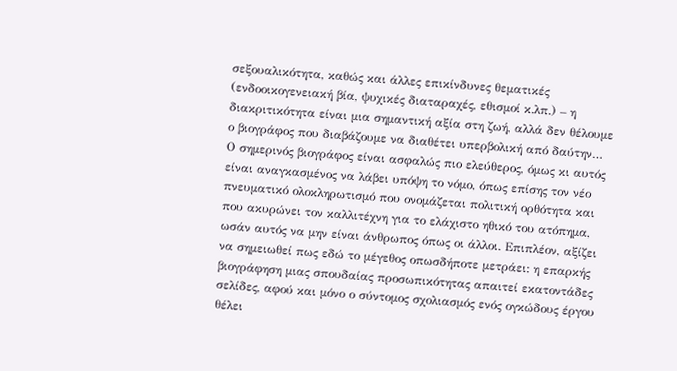σεξουαλικότητα, καθώς και άλλες επικίνδυνες θεματικές (ενδοοικογενειακή βία, ψυχικές διαταραχές, εθισμοί κ.λπ.) – η διακριτικότητα είναι μια σημαντική αξία στη ζωή, αλλά δεν θέλουμε ο βιογράφος που διαβάζουμε να διαθέτει υπερβολική από δαύτην… Ο σημερινός βιογράφος είναι ασφαλώς πιο ελεύθερος, όμως κι αυτός είναι αναγκασμένος να λάβει υπόψη το νόμο, όπως επίσης τον νέο πνευματικό ολοκληρωτισμό που ονομάζεται πολιτική ορθότητα και που ακυρώνει τον καλλιτέχνη για το ελάχιστο ηθικό του ατόπημα, ωσάν αυτός να μην είναι άνθρωπος όπως οι άλλοι. Επιπλέον, αξίζει να σημειωθεί πως εδώ το μέγεθος οπωσδήποτε μετράει: η επαρκής βιογράφηση μιας σπουδαίας προσωπικότητας απαιτεί εκατοντάδες σελίδες, αφού και μόνο ο σύντομος σχολιασμός ενός ογκώδους έργου θέλει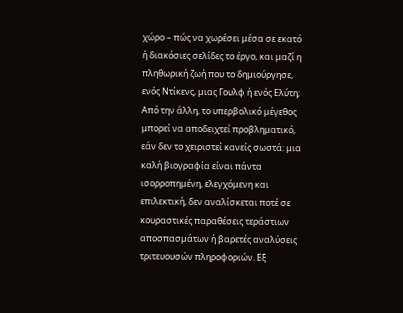χώρο – πώς να χωρέσει μέσα σε εκατό ή διακόσιες σελίδες το έργο, και μαζί η πληθωρική ζωή που το δημιούργησε, ενός Ντίκενς, μιας Γουλφ ή ενός Ελύτη; Από την άλλη, το υπερβολικό μέγεθος μπορεί να αποδειχτεί προβληματικό, εάν δεν το χειριστεί κανείς σωστά: μια καλή βιογραφία είναι πάντα ισορροπημένη, ελεγχόμενη και επιλεκτική, δεν αναλίσκεται ποτέ σε κουραστικές παραθέσεις τεράστιων αποσπασμάτων ή βαρετές αναλύσεις τριτευουσών πληροφοριών. Εξ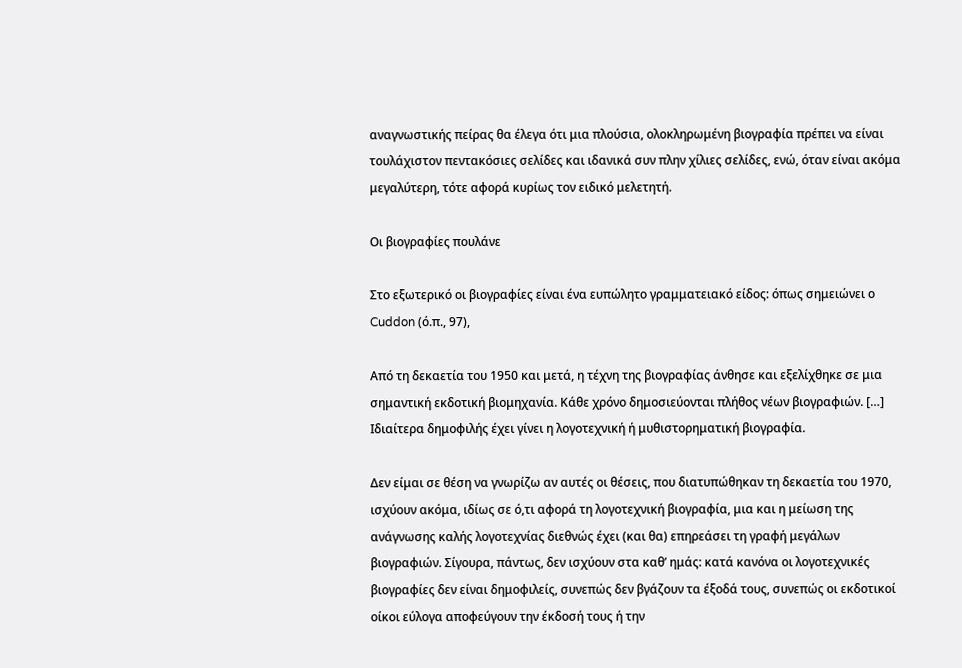αναγνωστικής πείρας θα έλεγα ότι μια πλούσια, ολοκληρωμένη βιογραφία πρέπει να είναι τουλάχιστον πεντακόσιες σελίδες και ιδανικά συν πλην χίλιες σελίδες, ενώ, όταν είναι ακόμα μεγαλύτερη, τότε αφορά κυρίως τον ειδικό μελετητή.

Οι βιογραφίες πουλάνε

Στο εξωτερικό οι βιογραφίες είναι ένα ευπώλητο γραμματειακό είδος: όπως σημειώνει ο Cuddon (ό.π., 97),

Από τη δεκαετία του 1950 και μετά, η τέχνη της βιογραφίας άνθησε και εξελίχθηκε σε μια σημαντική εκδοτική βιομηχανία. Κάθε χρόνο δημοσιεύονται πλήθος νέων βιογραφιών. […] Ιδιαίτερα δημοφιλής έχει γίνει η λογοτεχνική ή μυθιστορηματική βιογραφία.

Δεν είμαι σε θέση να γνωρίζω αν αυτές οι θέσεις, που διατυπώθηκαν τη δεκαετία του 1970, ισχύουν ακόμα, ιδίως σε ό,τι αφορά τη λογοτεχνική βιογραφία, μια και η μείωση της ανάγνωσης καλής λογοτεχνίας διεθνώς έχει (και θα) επηρεάσει τη γραφή μεγάλων βιογραφιών. Σίγουρα, πάντως, δεν ισχύουν στα καθ’ ημάς: κατά κανόνα οι λογοτεχνικές βιογραφίες δεν είναι δημοφιλείς, συνεπώς δεν βγάζουν τα έξοδά τους, συνεπώς οι εκδοτικοί οίκοι εύλογα αποφεύγουν την έκδοσή τους ή την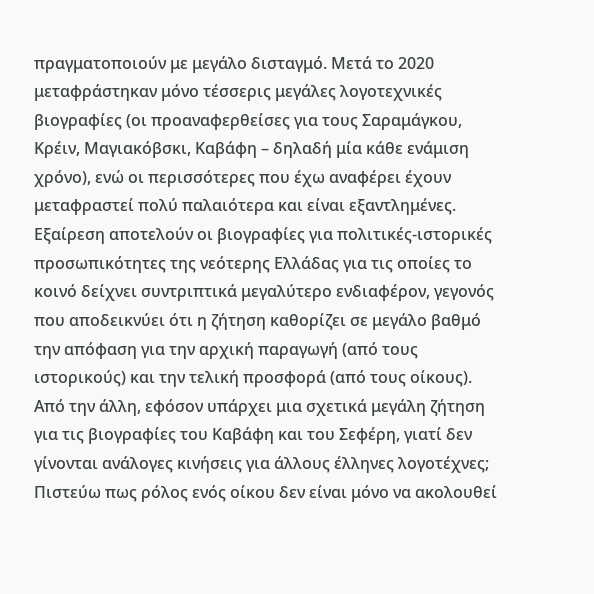πραγματοποιούν με μεγάλο δισταγμό. Μετά το 2020 μεταφράστηκαν μόνο τέσσερις μεγάλες λογοτεχνικές βιογραφίες (οι προαναφερθείσες για τους Σαραμάγκου, Κρέιν, Μαγιακόβσκι, Καβάφη – δηλαδή μία κάθε ενάμιση χρόνο), ενώ οι περισσότερες που έχω αναφέρει έχουν μεταφραστεί πολύ παλαιότερα και είναι εξαντλημένες. Εξαίρεση αποτελούν οι βιογραφίες για πολιτικές-ιστορικές προσωπικότητες της νεότερης Ελλάδας για τις οποίες το κοινό δείχνει συντριπτικά μεγαλύτερο ενδιαφέρον, γεγονός που αποδεικνύει ότι η ζήτηση καθορίζει σε μεγάλο βαθμό την απόφαση για την αρχική παραγωγή (από τους ιστορικούς) και την τελική προσφορά (από τους οίκους). Από την άλλη, εφόσον υπάρχει μια σχετικά μεγάλη ζήτηση για τις βιογραφίες του Καβάφη και του Σεφέρη, γιατί δεν γίνονται ανάλογες κινήσεις για άλλους έλληνες λογοτέχνες; Πιστεύω πως ρόλος ενός οίκου δεν είναι μόνο να ακολουθεί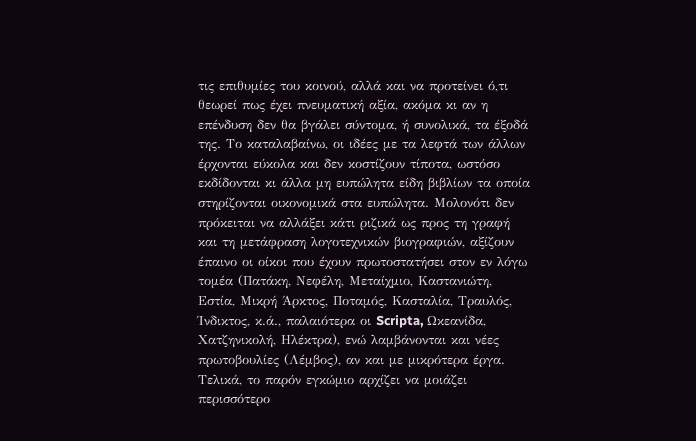τις επιθυμίες του κοινού, αλλά και να προτείνει ό,τι θεωρεί πως έχει πνευματική αξία, ακόμα κι αν η επένδυση δεν θα βγάλει σύντομα, ή συνολικά, τα έξοδά της. Το καταλαβαίνω, οι ιδέες με τα λεφτά των άλλων έρχονται εύκολα και δεν κοστίζουν τίποτα, ωστόσο εκδίδονται κι άλλα μη ευπώλητα είδη βιβλίων τα οποία στηρίζονται οικονομικά στα ευπώλητα. Μολονότι δεν πρόκειται να αλλάξει κάτι ριζικά ως προς τη γραφή και τη μετάφραση λογοτεχνικών βιογραφιών, αξίζουν έπαινο οι οίκοι που έχουν πρωτοστατήσει στον εν λόγω τομέα (Πατάκη, Νεφέλη, Μεταίχμιο, Καστανιώτη, Εστία, Μικρή Άρκτος, Ποταμός, Κασταλία, Τραυλός, Ίνδικτος, κ.ά., παλαιότερα οι Scripta, Ωκεανίδα, Χατζηνικολή, Ηλέκτρα), ενώ λαμβάνονται και νέες πρωτοβουλίες (Λέμβος), αν και με μικρότερα έργα. Τελικά, το παρόν εγκώμιο αρχίζει να μοιάζει περισσότερο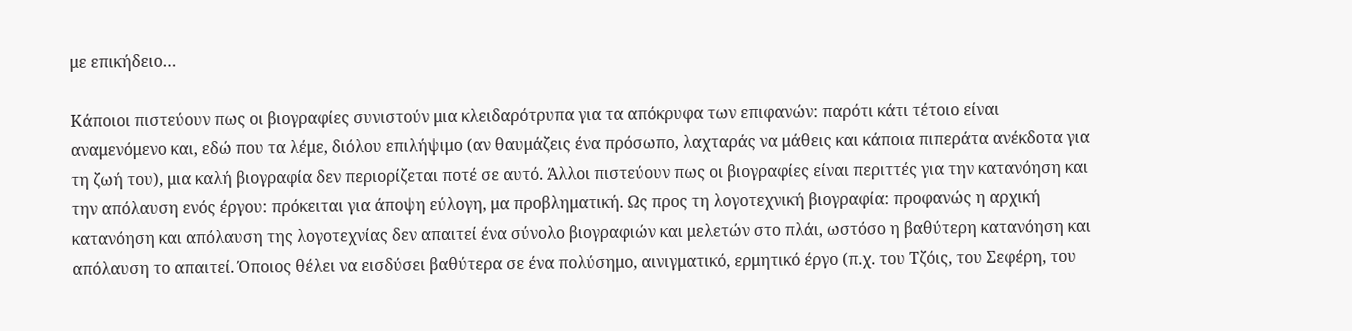με επικήδειο…

Κάποιοι πιστεύουν πως οι βιογραφίες συνιστούν μια κλειδαρότρυπα για τα απόκρυφα των επιφανών: παρότι κάτι τέτοιο είναι αναμενόμενο και, εδώ που τα λέμε, διόλου επιλήψιμο (αν θαυμάζεις ένα πρόσωπο, λαχταράς να μάθεις και κάποια πιπεράτα ανέκδοτα για τη ζωή του), μια καλή βιογραφία δεν περιορίζεται ποτέ σε αυτό. Άλλοι πιστεύουν πως οι βιογραφίες είναι περιττές για την κατανόηση και την απόλαυση ενός έργου: πρόκειται για άποψη εύλογη, μα προβληματική. Ως προς τη λογοτεχνική βιογραφία: προφανώς η αρχική κατανόηση και απόλαυση της λογοτεχνίας δεν απαιτεί ένα σύνολο βιογραφιών και μελετών στο πλάι, ωστόσο η βαθύτερη κατανόηση και απόλαυση το απαιτεί. Όποιος θέλει να εισδύσει βαθύτερα σε ένα πολύσημο, αινιγματικό, ερμητικό έργο (π.χ. του Τζόις, του Σεφέρη, του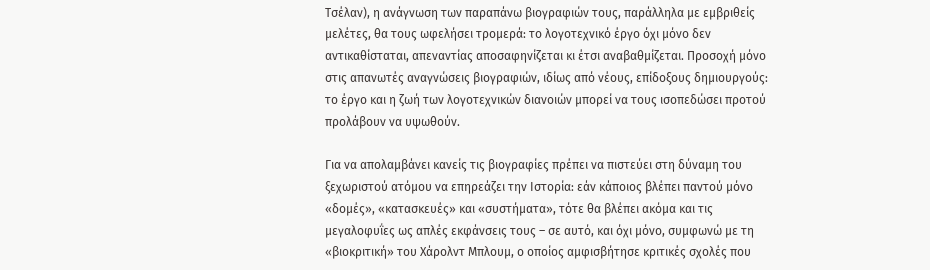Τσέλαν), η ανάγνωση των παραπάνω βιογραφιών τους, παράλληλα με εμβριθείς μελέτες, θα τους ωφελήσει τρομερά: το λογοτεχνικό έργο όχι μόνο δεν αντικαθίσταται, απεναντίας αποσαφηνίζεται κι έτσι αναβαθμίζεται. Προσοχή μόνο στις απανωτές αναγνώσεις βιογραφιών, ιδίως από νέους, επίδοξους δημιουργούς: το έργο και η ζωή των λογοτεχνικών διανοιών μπορεί να τους ισοπεδώσει προτού προλάβουν να υψωθούν.

Για να απολαμβάνει κανείς τις βιογραφίες πρέπει να πιστεύει στη δύναμη του ξεχωριστού ατόμου να επηρεάζει την Ιστορία: εάν κάποιος βλέπει παντού μόνο «δομές», «κατασκευές» και «συστήματα», τότε θα βλέπει ακόμα και τις μεγαλοφυΐες ως απλές εκφάνσεις τους – σε αυτό, και όχι μόνο, συμφωνώ με τη «βιοκριτική» του Χάρολντ Μπλουμ, ο οποίος αμφισβήτησε κριτικές σχολές που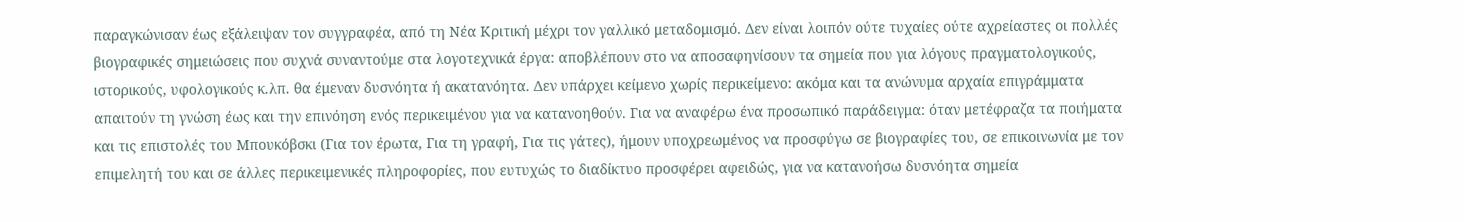παραγκώνισαν έως εξάλειψαν τον συγγραφέα, από τη Νέα Κριτική μέχρι τον γαλλικό μεταδομισμό. Δεν είναι λοιπόν ούτε τυχαίες ούτε αχρείαστες οι πολλές βιογραφικές σημειώσεις που συχνά συναντούμε στα λογοτεχνικά έργα: αποβλέπουν στο να αποσαφηνίσουν τα σημεία που για λόγους πραγματολογικούς, ιστορικούς, υφολογικούς κ.λπ. θα έμεναν δυσνόητα ή ακατανόητα. Δεν υπάρχει κείμενο χωρίς περικείμενο: ακόμα και τα ανώνυμα αρχαία επιγράμματα απαιτούν τη γνώση έως και την επινόηση ενός περικειμένου για να κατανοηθούν. Για να αναφέρω ένα προσωπικό παράδειγμα: όταν μετέφραζα τα ποιήματα και τις επιστολές του Μπουκόβσκι (Για τον έρωτα, Για τη γραφή, Για τις γάτες), ήμουν υποχρεωμένος να προσφύγω σε βιογραφίες του, σε επικοινωνία με τον επιμελητή του και σε άλλες περικειμενικές πληροφορίες, που ευτυχώς το διαδίκτυο προσφέρει αφειδώς, για να κατανοήσω δυσνόητα σημεία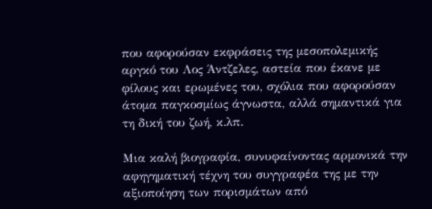που αφορούσαν εκφράσεις της μεσοπολεμικής αργκό του Λος Άντζελες, αστεία που έκανε με φίλους και ερωμένες του, σχόλια που αφορούσαν άτομα παγκοσμίως άγνωστα, αλλά σημαντικά για τη δική του ζωή, κ.λπ.

Μια καλή βιογραφία, συνυφαίνοντας αρμονικά την αφηγηματική τέχνη του συγγραφέα της με την αξιοποίηση των πορισμάτων από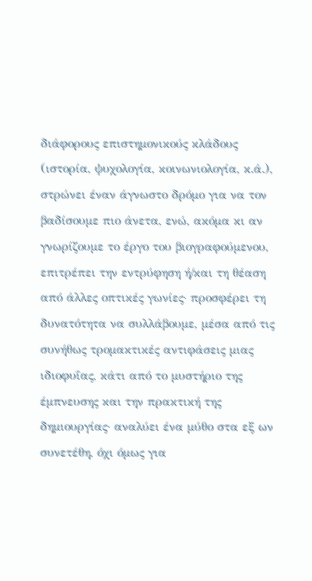διάφορους επιστημονικούς κλάδους (ιστορία, ψυχολογία, κοινωνιολογία, κ.ά.), στρώνει έναν άγνωστο δρόμο για να τον βαδίσουμε πιο άνετα, ενώ, ακόμα κι αν γνωρίζουμε το έργο του βιογραφούμενου, επιτρέπει την εντρύφηση ή/και τη θέαση από άλλες οπτικές γωνίες· προσφέρει τη δυνατότητα να συλλάβουμε, μέσα από τις συνήθως τρομακτικές αντιφάσεις μιας ιδιοφυΐας, κάτι από το μυστήριο της έμπνευσης και την πρακτική της δημιουργίας· αναλύει ένα μύθο στα εξ ων συνετέθη, όχι όμως για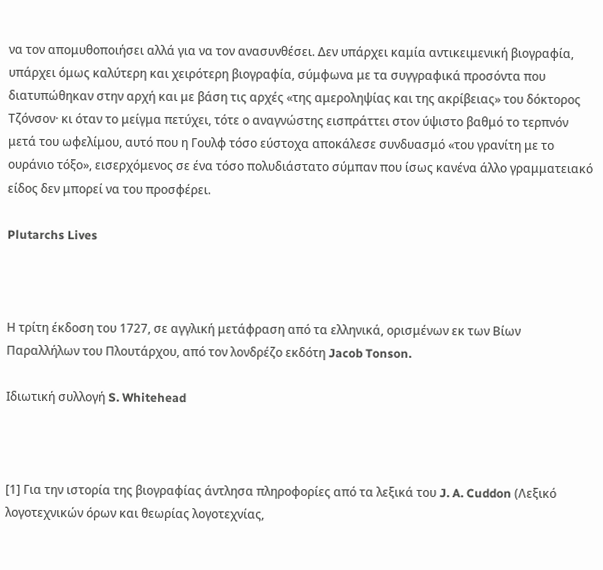να τον απομυθοποιήσει αλλά για να τον ανασυνθέσει. Δεν υπάρχει καμία αντικειμενική βιογραφία, υπάρχει όμως καλύτερη και χειρότερη βιογραφία, σύμφωνα με τα συγγραφικά προσόντα που διατυπώθηκαν στην αρχή και με βάση τις αρχές «της αμεροληψίας και της ακρίβειας» του δόκτορος Τζόνσον· κι όταν το μείγμα πετύχει, τότε ο αναγνώστης εισπράττει στον ύψιστο βαθμό το τερπνόν μετά του ωφελίμου, αυτό που η Γουλφ τόσο εύστοχα αποκάλεσε συνδυασμό «του γρανίτη με το ουράνιο τόξο», εισερχόμενος σε ένα τόσο πολυδιάστατο σύμπαν που ίσως κανένα άλλο γραμματειακό είδος δεν μπορεί να του προσφέρει.

Plutarchs Lives



Η τρίτη έκδοση του 1727, σε αγγλική μετάφραση από τα ελληνικά, ορισμένων εκ των Βίων Παραλλήλων του Πλουτάρχου, από τον λονδρέζο εκδότη Jacob Tonson.

Ιδιωτική συλλογή S. Whitehead



[1] Για την ιστορία της βιογραφίας άντλησα πληροφορίες από τα λεξικά του J. A. Cuddon (Λεξικό λογοτεχνικών όρων και θεωρίας λογοτεχνίας,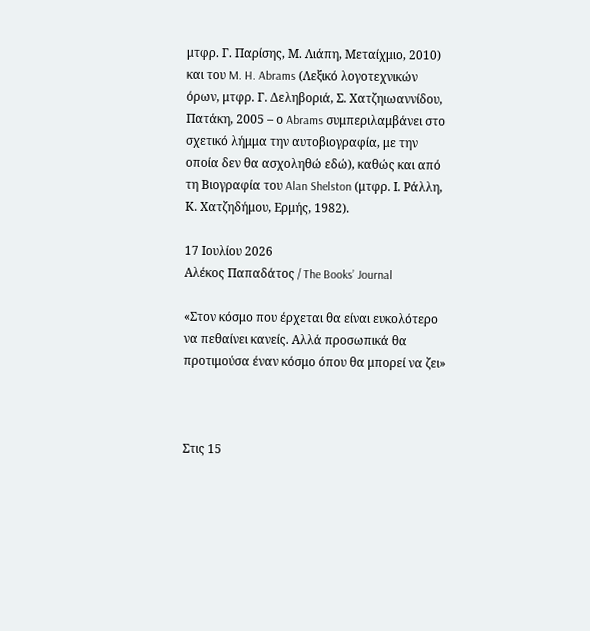μτφρ. Γ. Παρίσης, Μ. Λιάπη, Μεταίχμιο, 2010) και του M. H. Abrams (Λεξικό λογοτεχνικών όρων, μτφρ. Γ. Δεληβοριά, Σ. Χατζηιωαννίδου, Πατάκη, 2005 – ο Abrams συμπεριλαμβάνει στο σχετικό λήμμα την αυτοβιογραφία, με την οποία δεν θα ασχοληθώ εδώ), καθώς και από τη Βιογραφία του Alan Shelston (μτφρ. Ι. Ράλλη, Κ. Χατζηδήμου, Ερμής, 1982).

17 Ιουλίου 2026
Αλέκος Παπαδάτος / The Books’ Journal

«Στον κόσμο που έρχεται θα είναι ευκολότερο να πεθαίνει κανείς. Αλλά προσωπικά θα προτιμούσα έναν κόσμο όπου θα μπορεί να ζει»



Στις 15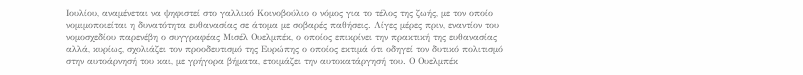Ιουλίου, αναμένεται να ψηφιστεί στο γαλλικό Κοινοβούλιο ο νόμος για το τέλος της ζωής, με τον οποίο νομιμοποιείται η δυνατότητα ευθανασίας σε άτομα με σοβαρές παθήσεις. Λίγες μέρες πριν, εναντίον του νομοσχεδίου παρενέβη ο συγγραφέας Μισέλ Ουελμπέκ, ο οποίος επικρίνει την πρακτική της ευθανασίας αλλά, κυρίως, σχολιάζει τον προοδευτισμό της Ευρώπης ο οποίος εκτιμά ότι οδηγεί τον δυτικό πολιτισμό στην αυτοάρνησή του και, με γρήγορα βήματα, ετοιμάζει την αυτοκατάργησή του. Ο Ουελμπέκ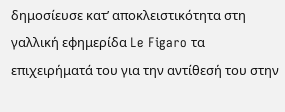δημοσίευσε κατ’ αποκλειστικότητα στη γαλλική εφημερίδα Le Figaro τα επιχειρήματά του για την αντίθεσή του στην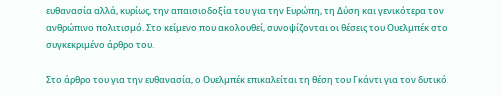ευθανασία αλλά, κυρίως, την απαισιοδοξία του για την Ευρώπη, τη Δύση και γενικότερα τον ανθρώπινο πολιτισμό. Στο κείμενο που ακολουθεί, συνοψίζονται οι θέσεις του Ουελμπέκ στο συγκεκριμένο άρθρο του.

Στο άρθρο του για την ευθανασία, ο Ουελμπέκ επικαλείται τη θέση του Γκάντι για τον δυτικό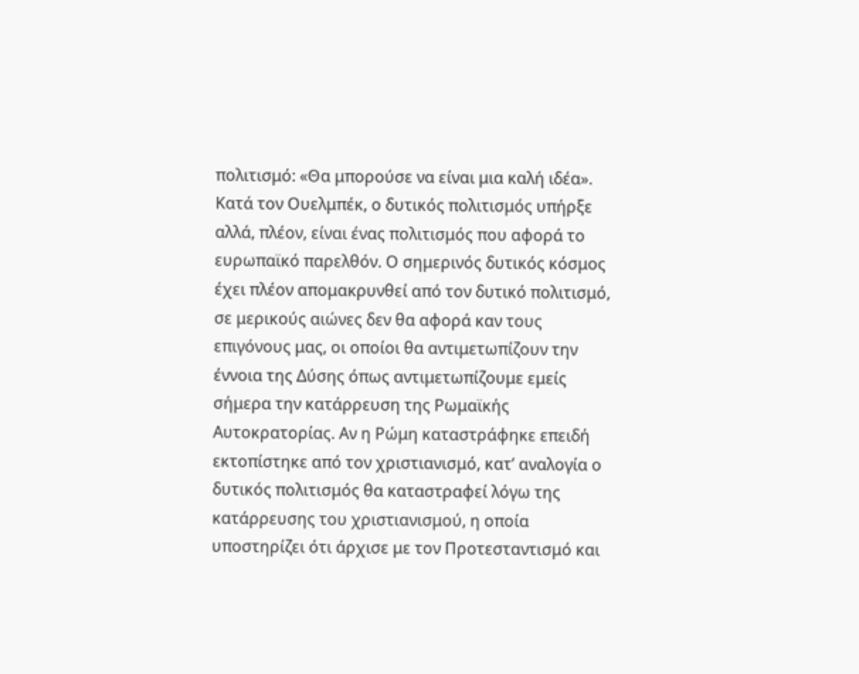πολιτισμό: «Θα μπορούσε να είναι μια καλή ιδέα». Κατά τον Ουελμπέκ, ο δυτικός πολιτισμός υπήρξε αλλά, πλέον, είναι ένας πολιτισμός που αφορά το ευρωπαϊκό παρελθόν. Ο σημερινός δυτικός κόσμος έχει πλέον απομακρυνθεί από τον δυτικό πολιτισμό, σε μερικούς αιώνες δεν θα αφορά καν τους επιγόνους μας, οι οποίοι θα αντιμετωπίζουν την έννοια της Δύσης όπως αντιμετωπίζουμε εμείς σήμερα την κατάρρευση της Ρωμαϊκής Αυτοκρατορίας. Αν η Ρώμη καταστράφηκε επειδή εκτοπίστηκε από τον χριστιανισμό, κατ’ αναλογία ο δυτικός πολιτισμός θα καταστραφεί λόγω της κατάρρευσης του χριστιανισμού, η οποία υποστηρίζει ότι άρχισε με τον Προτεσταντισμό και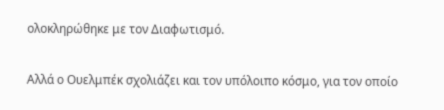ολοκληρώθηκε με τον Διαφωτισμό.

Αλλά ο Ουελμπέκ σχολιάζει και τον υπόλοιπο κόσμο, για τον οποίο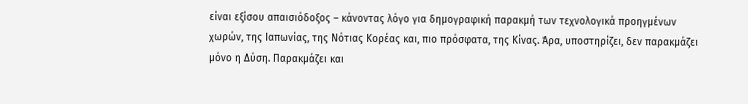είναι εξίσου απαισιόδοξος – κάνοντας λόγο για δημογραφική παρακμή των τεχνολογικά προηγμένων χωρών, της Ιαπωνίας, της Νότιας Κορέας και, πιο πρόσφατα, της Κίνας. Άρα, υποστηρίζει, δεν παρακμάζει μόνο η Δύση. Παρακμάζει και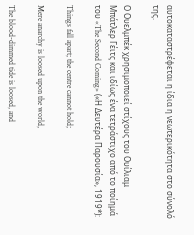αυτοκαταστρέφεται η ίδια η νεωτερικότητα στο σύνολό της.

Ο Ουελμπέκ χρησιμοποιεί στίχους του Ουίλιαμ Μπάτλερ Γέιτς και ιδίως ένα τετράστιχο από το ποίημά του «The Second Coming» («Η Δευτέρα Παρουσία», 1919*):

Things fall apart; the centre cannot hold;

Mere anarchy is loosed upon the world,

The blood-dimmed tide is loosed, and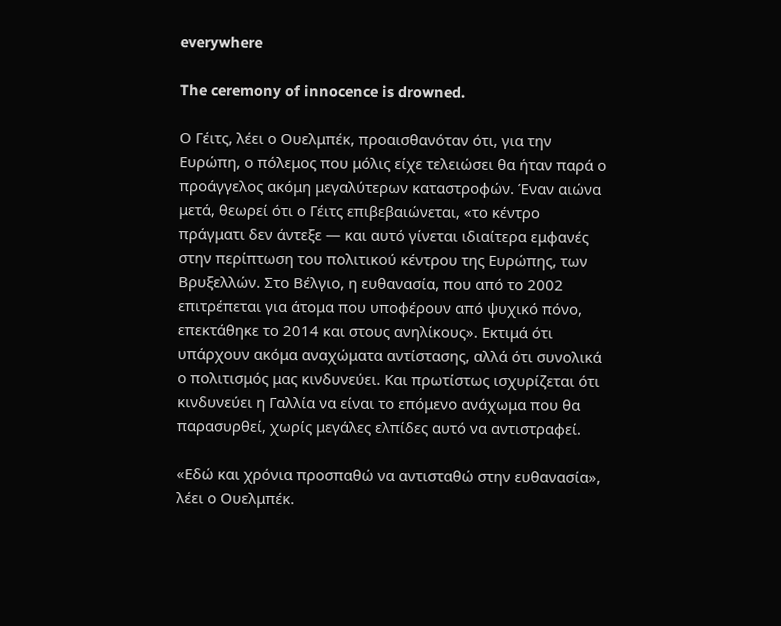everywhere

The ceremony of innocence is drowned.

Ο Γέιτς, λέει ο Ουελμπέκ, προαισθανόταν ότι, για την Ευρώπη, ο πόλεμος που μόλις είχε τελειώσει θα ήταν παρά ο προάγγελος ακόμη μεγαλύτερων καταστροφών. Έναν αιώνα μετά, θεωρεί ότι ο Γέιτς επιβεβαιώνεται, «το κέντρο πράγματι δεν άντεξε — και αυτό γίνεται ιδιαίτερα εμφανές στην περίπτωση του πολιτικού κέντρου της Ευρώπης, των Βρυξελλών. Στο Βέλγιο, η ευθανασία, που από το 2002 επιτρέπεται για άτομα που υποφέρουν από ψυχικό πόνο, επεκτάθηκε το 2014 και στους ανηλίκους». Εκτιμά ότι υπάρχουν ακόμα αναχώματα αντίστασης, αλλά ότι συνολικά ο πολιτισμός μας κινδυνεύει. Και πρωτίστως ισχυρίζεται ότι κινδυνεύει η Γαλλία να είναι το επόμενο ανάχωμα που θα παρασυρθεί, χωρίς μεγάλες ελπίδες αυτό να αντιστραφεί.

«Εδώ και χρόνια προσπαθώ να αντισταθώ στην ευθανασία», λέει ο Ουελμπέκ.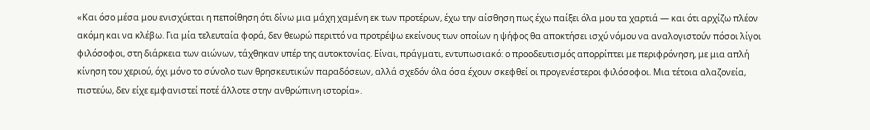«Και όσο μέσα μου ενισχύεται η πεποίθηση ότι δίνω μια μάχη χαμένη εκ των προτέρων, έχω την αίσθηση πως έχω παίξει όλα μου τα χαρτιά — και ότι αρχίζω πλέον ακόμη και να κλέβω. Για μία τελευταία φορά, δεν θεωρώ περιττό να προτρέψω εκείνους των οποίων η ψήφος θα αποκτήσει ισχύ νόμου να αναλογιστούν πόσοι λίγοι φιλόσοφοι, στη διάρκεια των αιώνων, τάχθηκαν υπέρ της αυτοκτονίας. Είναι, πράγματι, εντυπωσιακό: ο προοδευτισμός απορρίπτει με περιφρόνηση, με μια απλή κίνηση του χεριού, όχι μόνο το σύνολο των θρησκευτικών παραδόσεων, αλλά σχεδόν όλα όσα έχουν σκεφθεί οι προγενέστεροι φιλόσοφοι. Μια τέτοια αλαζονεία, πιστεύω, δεν είχε εμφανιστεί ποτέ άλλοτε στην ανθρώπινη ιστορία».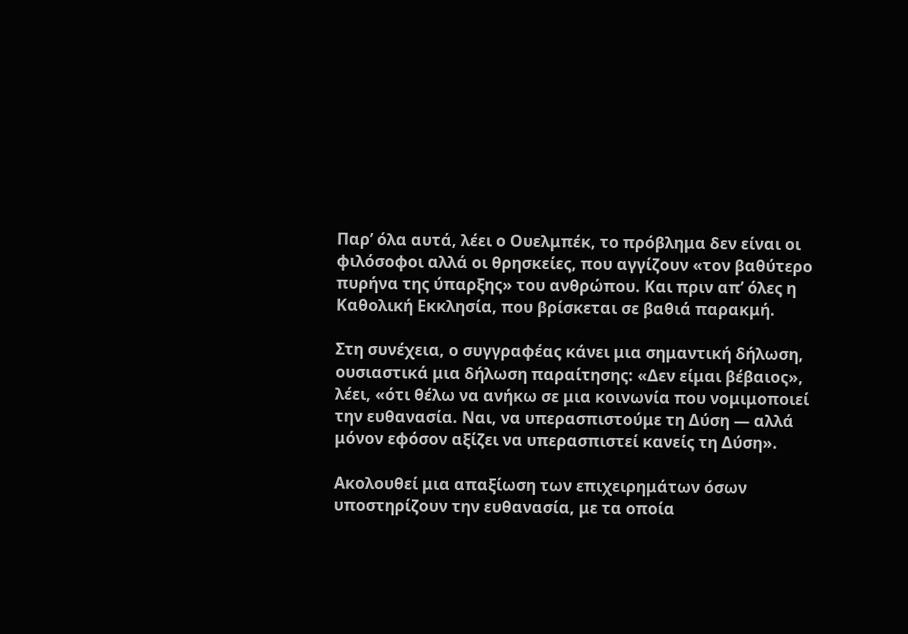Παρ’ όλα αυτά, λέει ο Ουελμπέκ, το πρόβλημα δεν είναι οι φιλόσοφοι αλλά οι θρησκείες, που αγγίζουν «τον βαθύτερο πυρήνα της ύπαρξης» του ανθρώπου. Και πριν απ’ όλες η Καθολική Εκκλησία, που βρίσκεται σε βαθιά παρακμή.

Στη συνέχεια, ο συγγραφέας κάνει μια σημαντική δήλωση, ουσιαστικά μια δήλωση παραίτησης: «Δεν είμαι βέβαιος», λέει, «ότι θέλω να ανήκω σε μια κοινωνία που νομιμοποιεί την ευθανασία. Ναι, να υπερασπιστούμε τη Δύση — αλλά μόνον εφόσον αξίζει να υπερασπιστεί κανείς τη Δύση».

Ακολουθεί μια απαξίωση των επιχειρημάτων όσων υποστηρίζουν την ευθανασία, με τα οποία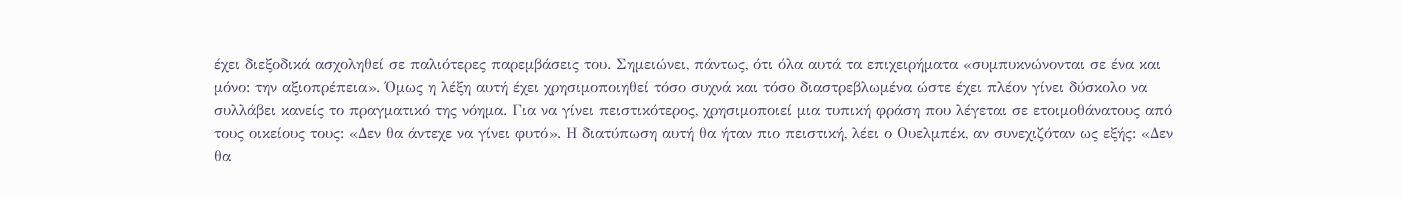έχει διεξοδικά ασχοληθεί σε παλιότερες παρεμβάσεις του. Σημειώνει, πάντως, ότι όλα αυτά τα επιχειρήματα «συμπυκνώνονται σε ένα και μόνο: την αξιοπρέπεια». Όμως η λέξη αυτή έχει χρησιμοποιηθεί τόσο συχνά και τόσο διαστρεβλωμένα ώστε έχει πλέον γίνει δύσκολο να συλλάβει κανείς το πραγματικό της νόημα. Για να γίνει πειστικότερος, χρησιμοποιεί μια τυπική φράση που λέγεται σε ετοιμοθάνατους από τους οικείους τους: «Δεν θα άντεχε να γίνει φυτό». Η διατύπωση αυτή θα ήταν πιο πειστική, λέει ο Ουελμπέκ, αν συνεχιζόταν ως εξής: «Δεν θα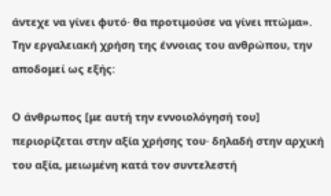άντεχε να γίνει φυτό· θα προτιμούσε να γίνει πτώμα». Την εργαλειακή χρήση της έννοιας του ανθρώπου, την αποδομεί ως εξής:

Ο άνθρωπος [με αυτή την εννοιολόγησή του] περιορίζεται στην αξία χρήσης του· δηλαδή στην αρχική του αξία, μειωμένη κατά τον συντελεστή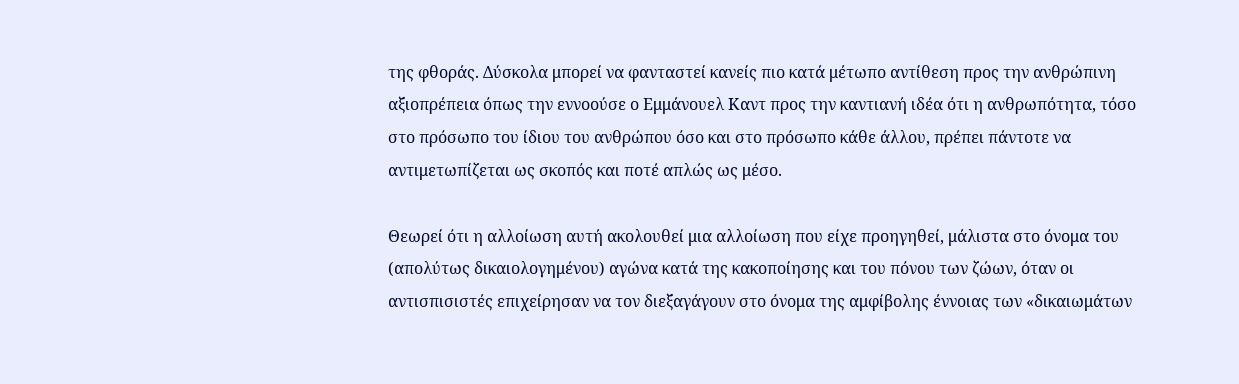της φθοράς. Δύσκολα μπορεί να φανταστεί κανείς πιο κατά μέτωπο αντίθεση προς την ανθρώπινη αξιοπρέπεια όπως την εννοούσε ο Εμμάνουελ Καντ προς την καντιανή ιδέα ότι η ανθρωπότητα, τόσο στο πρόσωπο του ίδιου του ανθρώπου όσο και στο πρόσωπο κάθε άλλου, πρέπει πάντοτε να αντιμετωπίζεται ως σκοπός και ποτέ απλώς ως μέσο.

Θεωρεί ότι η αλλοίωση αυτή ακολουθεί μια αλλοίωση που είχε προηγηθεί, μάλιστα στο όνομα του (απολύτως δικαιολογημένου) αγώνα κατά της κακοποίησης και του πόνου των ζώων, όταν οι αντισπισιστές επιχείρησαν να τον διεξαγάγουν στο όνομα της αμφίβολης έννοιας των «δικαιωμάτων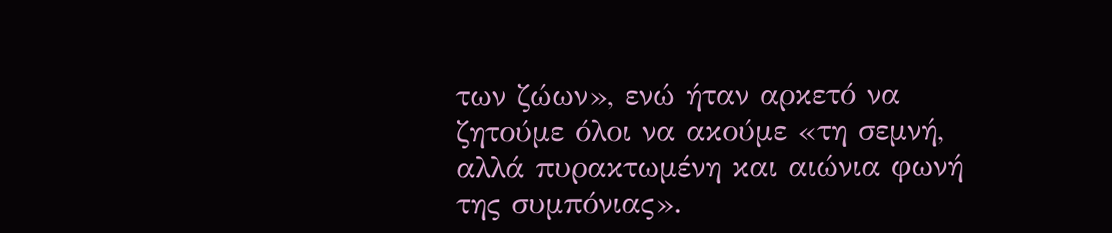των ζώων», ενώ ήταν αρκετό να ζητούμε όλοι να ακούμε «τη σεμνή, αλλά πυρακτωμένη και αιώνια φωνή της συμπόνιας».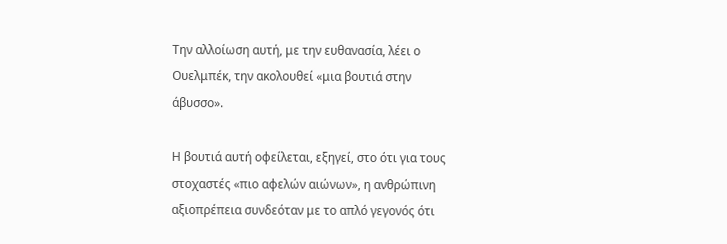Την αλλοίωση αυτή, με την ευθανασία, λέει ο Ουελμπέκ, την ακολουθεί «μια βουτιά στην άβυσσο».

Η βουτιά αυτή οφείλεται, εξηγεί, στο ότι για τους στοχαστές «πιο αφελών αιώνων», η ανθρώπινη αξιοπρέπεια συνδεόταν με το απλό γεγονός ότι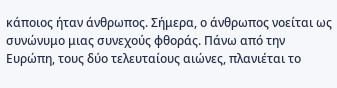κάποιος ήταν άνθρωπος. Σήμερα, ο άνθρωπος νοείται ως συνώνυμο μιας συνεχούς φθοράς. Πάνω από την Ευρώπη, τους δύο τελευταίους αιώνες, πλανιέται το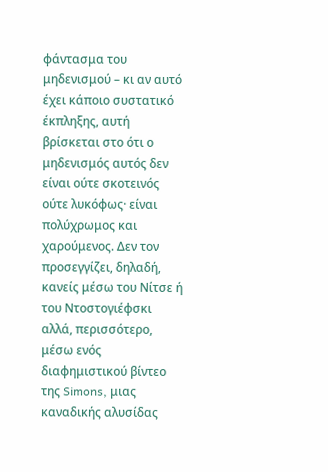φάντασμα του μηδενισμού – κι αν αυτό έχει κάποιο συστατικό έκπληξης, αυτή βρίσκεται στο ότι ο μηδενισμός αυτός δεν είναι ούτε σκοτεινός ούτε λυκόφως· είναι πολύχρωμος και χαρούμενος. Δεν τον προσεγγίζει, δηλαδή, κανείς μέσω του Νίτσε ή του Ντοστογιέφσκι αλλά, περισσότερο, μέσω ενός διαφημιστικού βίντεο της Simons, μιας καναδικής αλυσίδας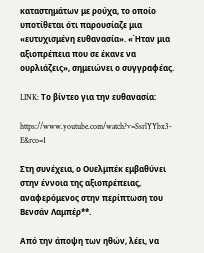καταστημάτων με ρούχα, το οποίο υποτίθεται ότι παρουσίαζε μια «ευτυχισμένη ευθανασία». «Ήταν μια αξιοπρέπεια που σε έκανε να ουρλιάζεις», σημειώνει ο συγγραφέας.

LINK: Το βίντεο για την ευθανασία:

https://www.youtube.com/watch?v=SsrlYYbx3-E&rco=1

Στη συνέχεια, ο Ουελμπέκ εμβαθύνει στην έννοια της αξιοπρέπειας, αναφερόμενος στην περίπτωση του Βενσάν Λαμπέρ**.

Από την άποψη των ηθών, λέει, να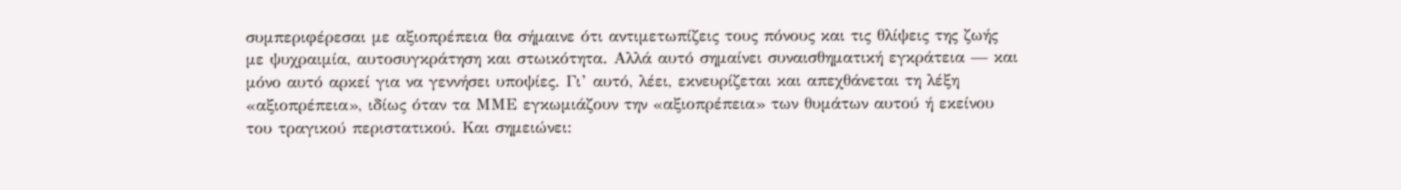συμπεριφέρεσαι με αξιοπρέπεια θα σήμαινε ότι αντιμετωπίζεις τους πόνους και τις θλίψεις της ζωής με ψυχραιμία, αυτοσυγκράτηση και στωικότητα. Αλλά αυτό σημαίνει συναισθηματική εγκράτεια — και μόνο αυτό αρκεί για να γεννήσει υποψίες. Γι’ αυτό, λέει, εκνευρίζεται και απεχθάνεται τη λέξη «αξιοπρέπεια», ιδίως όταν τα ΜΜΕ εγκωμιάζουν την «αξιοπρέπεια» των θυμάτων αυτού ή εκείνου του τραγικού περιστατικού. Και σημειώνει: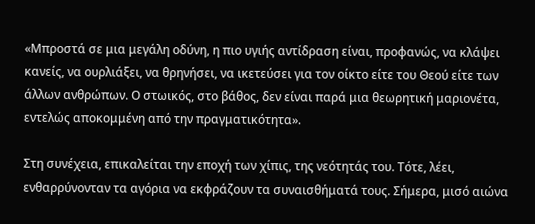«Μπροστά σε μια μεγάλη οδύνη, η πιο υγιής αντίδραση είναι, προφανώς, να κλάψει κανείς, να ουρλιάξει, να θρηνήσει, να ικετεύσει για τον οίκτο είτε του Θεού είτε των άλλων ανθρώπων. Ο στωικός, στο βάθος, δεν είναι παρά μια θεωρητική μαριονέτα, εντελώς αποκομμένη από την πραγματικότητα».

Στη συνέχεια, επικαλείται την εποχή των χίπις, της νεότητάς του. Τότε, λέει, ενθαρρύνονταν τα αγόρια να εκφράζουν τα συναισθήματά τους. Σήμερα, μισό αιώνα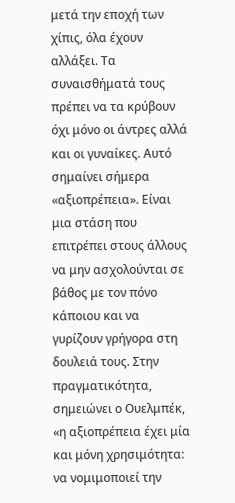μετά την εποχή των χίπις, όλα έχουν αλλάξει. Τα συναισθήματά τους πρέπει να τα κρύβουν όχι μόνο οι άντρες αλλά και οι γυναίκες. Αυτό σημαίνει σήμερα «αξιοπρέπεια». Είναι μια στάση που επιτρέπει στους άλλους να μην ασχολούνται σε βάθος με τον πόνο κάποιου και να γυρίζουν γρήγορα στη δουλειά τους. Στην πραγματικότητα, σημειώνει ο Ουελμπέκ, «η αξιοπρέπεια έχει μία και μόνη χρησιμότητα: να νομιμοποιεί την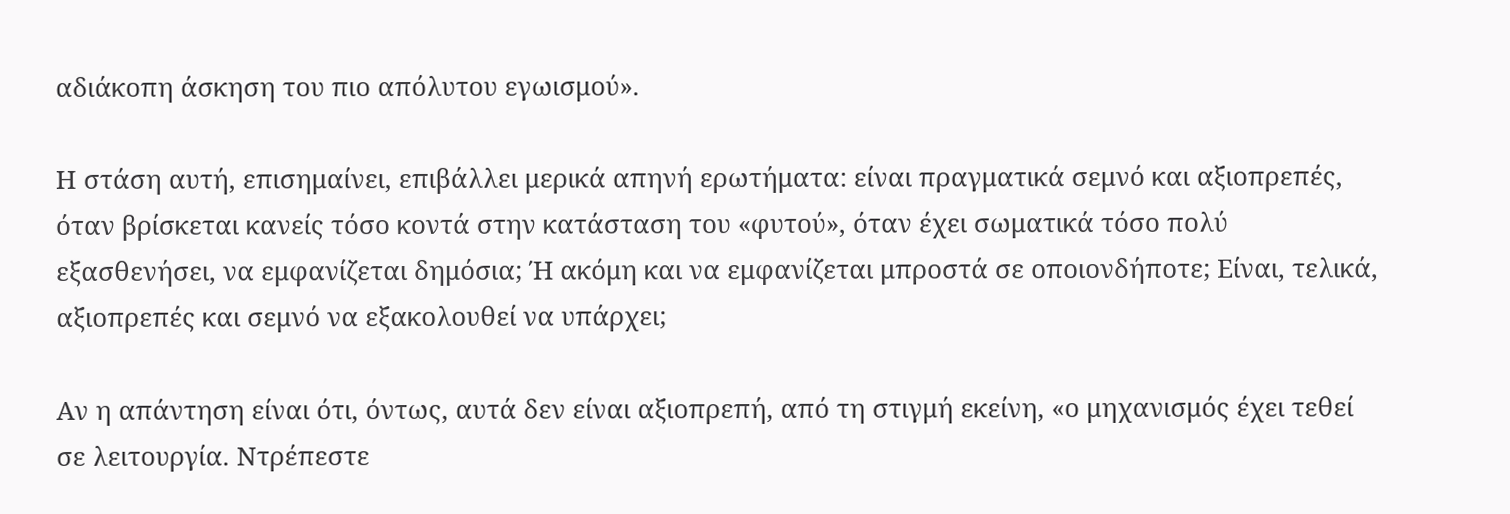αδιάκοπη άσκηση του πιο απόλυτου εγωισμού».

Η στάση αυτή, επισημαίνει, επιβάλλει μερικά απηνή ερωτήματα: είναι πραγματικά σεμνό και αξιοπρεπές, όταν βρίσκεται κανείς τόσο κοντά στην κατάσταση του «φυτού», όταν έχει σωματικά τόσο πολύ εξασθενήσει, να εμφανίζεται δημόσια; Ή ακόμη και να εμφανίζεται μπροστά σε οποιονδήποτε; Είναι, τελικά, αξιοπρεπές και σεμνό να εξακολουθεί να υπάρχει;

Αν η απάντηση είναι ότι, όντως, αυτά δεν είναι αξιοπρεπή, από τη στιγμή εκείνη, «ο μηχανισμός έχει τεθεί σε λειτουργία. Ντρέπεστε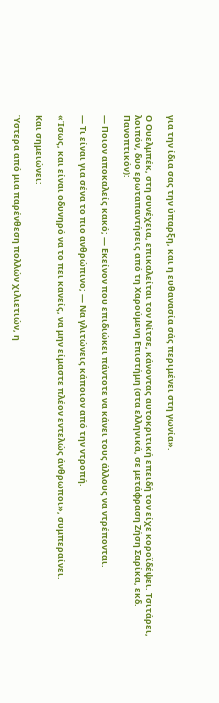για την ίδια σας την ύπαρξη, και η ευθανασία σάς περιμένει στη γωνία».

Ο Ουελμπέκ, στη συνέχεια, επικαλείται τον Νίτσε, κάνοντας αυτοκριτική επειδή τον είχε κοροϊδέψει. Τσιτάρει, λοιπόν, δυο ερωταπαντήσεις από τη Χαρούμενη Επιστήμη (στα ελληνικά, σε μετάφραση Ζήση Σαρίκα, εκδ. Πανοπτικόν):

— Ποιον αποκαλείς κακό; — Εκείνον που επιδιώκει πάντοτε να κάνει τους άλλους να ντρέπονται.

— Τι είναι για σένα το πιο ανθρώπινο; — Να γλιτώνεις κάποιον από την ντροπή.

«Ίσως, και είναι οδυνηρό να το πει κανείς, να μην είμαστε πλέον εντελώς άνθρωποι», συμπεραίνει.

Και σημειώνει:

Ύστερα από μια παρένθεση πολλών χιλιετιών, η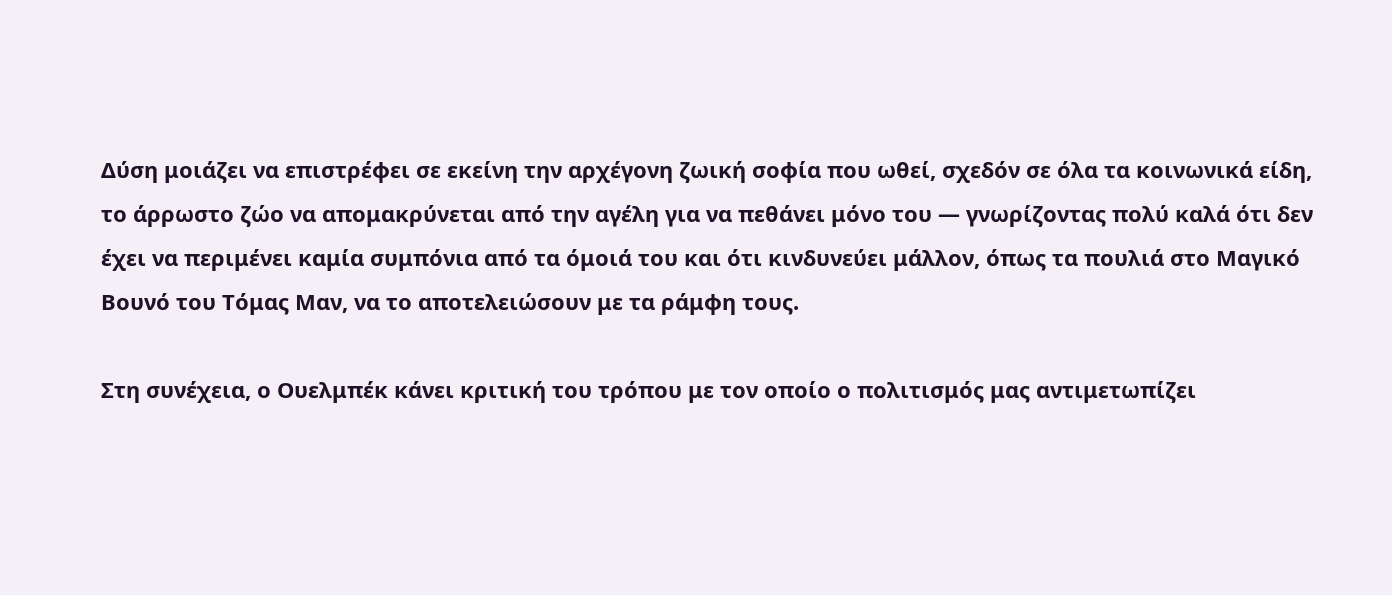Δύση μοιάζει να επιστρέφει σε εκείνη την αρχέγονη ζωική σοφία που ωθεί, σχεδόν σε όλα τα κοινωνικά είδη, το άρρωστο ζώο να απομακρύνεται από την αγέλη για να πεθάνει μόνο του — γνωρίζοντας πολύ καλά ότι δεν έχει να περιμένει καμία συμπόνια από τα όμοιά του και ότι κινδυνεύει μάλλον, όπως τα πουλιά στο Μαγικό Βουνό του Τόμας Μαν, να το αποτελειώσουν με τα ράμφη τους.

Στη συνέχεια, ο Ουελμπέκ κάνει κριτική του τρόπου με τον οποίο ο πολιτισμός μας αντιμετωπίζει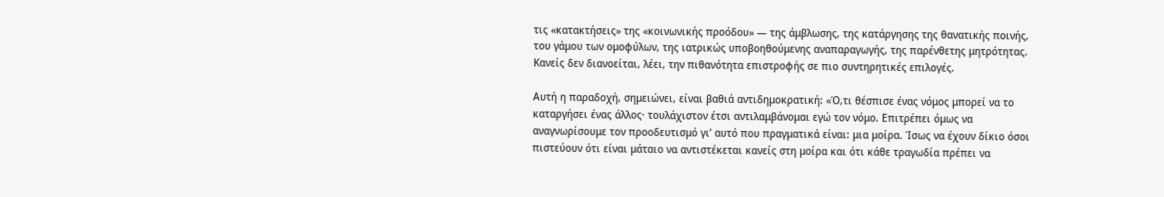τις «κατακτήσεις» της «κοινωνικής προόδου» — της άμβλωσης, της κατάργησης της θανατικής ποινής, του γάμου των ομοφύλων, της ιατρικώς υποβοηθούμενης αναπαραγωγής, της παρένθετης μητρότητας. Κανείς δεν διανοείται, λέει, την πιθανότητα επιστροφής σε πιο συντηρητικές επιλογές.

Αυτή η παραδοχή, σημειώνει, είναι βαθιά αντιδημοκρατική: «Ό,τι θέσπισε ένας νόμος μπορεί να το καταργήσει ένας άλλος· τουλάχιστον έτσι αντιλαμβάνομαι εγώ τον νόμο. Επιτρέπει όμως να αναγνωρίσουμε τον προοδευτισμό γι’ αυτό που πραγματικά είναι: μια μοίρα. Ίσως να έχουν δίκιο όσοι πιστεύουν ότι είναι μάταιο να αντιστέκεται κανείς στη μοίρα και ότι κάθε τραγωδία πρέπει να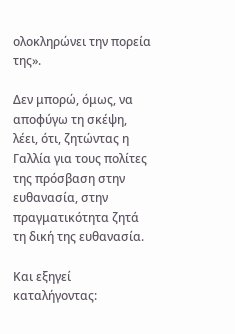ολοκληρώνει την πορεία της».

Δεν μπορώ, όμως, να αποφύγω τη σκέψη, λέει, ότι, ζητώντας η Γαλλία για τους πολίτες της πρόσβαση στην ευθανασία, στην πραγματικότητα ζητά τη δική της ευθανασία.

Και εξηγεί καταλήγοντας: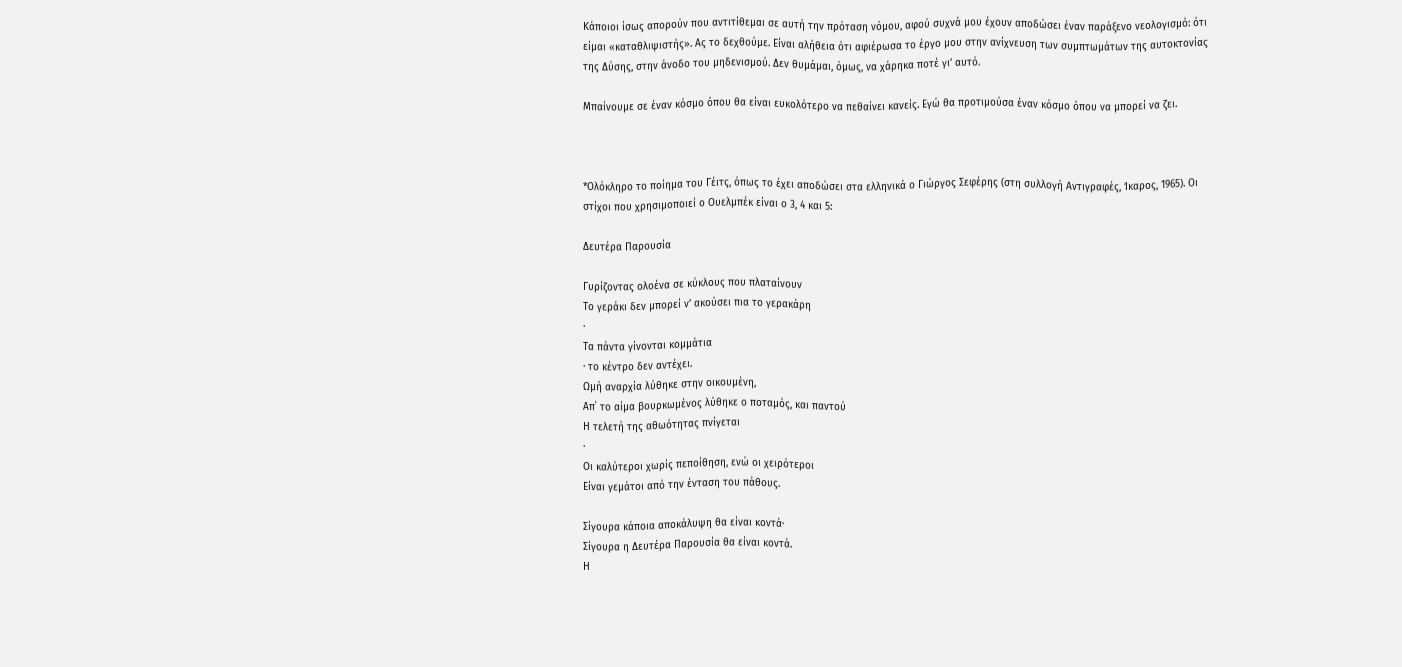Κάποιοι ίσως απορούν που αντιτίθεμαι σε αυτή την πρόταση νόμου, αφού συχνά μου έχουν αποδώσει έναν παράξενο νεολογισμό: ότι είμαι «καταθλιψιστής». Ας το δεχθούμε. Είναι αλήθεια ότι αφιέρωσα το έργο μου στην ανίχνευση των συμπτωμάτων της αυτοκτονίας της Δύσης, στην άνοδο του μηδενισμού. Δεν θυμάμαι, όμως, να χάρηκα ποτέ γι’ αυτό.

Μπαίνουμε σε έναν κόσμο όπου θα είναι ευκολότερο να πεθαίνει κανείς. Εγώ θα προτιμούσα έναν κόσμο όπου να μπορεί να ζει.



*Ολόκληρο το ποίημα του Γέιτς, όπως το έχει αποδώσει στα ελληνικά ο Γιώργος Σεφέρης (στη συλλογή Αντιγραφές, Ίκαρος, 1965). Οι στίχοι που χρησιμοποιεί ο Ουελμπέκ είναι ο 3, 4 και 5:

Δευτέρα Παρουσία

Γυρίζοντας ολοένα σε κύκλους που πλαταίνουν
Το γεράκι δεν μπορεί ν’ ακούσει πια το γερακάρη
·
Τα πάντα γίνονται κομμάτια
· το κέντρο δεν αντέχει.
Ωμή αναρχία λύθηκε στην οικουμένη,
Απ΄ το αίμα βουρκωμένος λύθηκε ο ποταμός, και παντού
Η τελετή της αθωότητας πνίγεται
·
Οι καλύτεροι χωρίς πεποίθηση, ενώ οι χειρότεροι
Είναι γεμάτοι από την ένταση του πάθους.

Σίγουρα κάποια αποκάλυψη θα είναι κοντά·
Σίγουρα η Δευτέρα Παρουσία θα είναι κοντά.
Η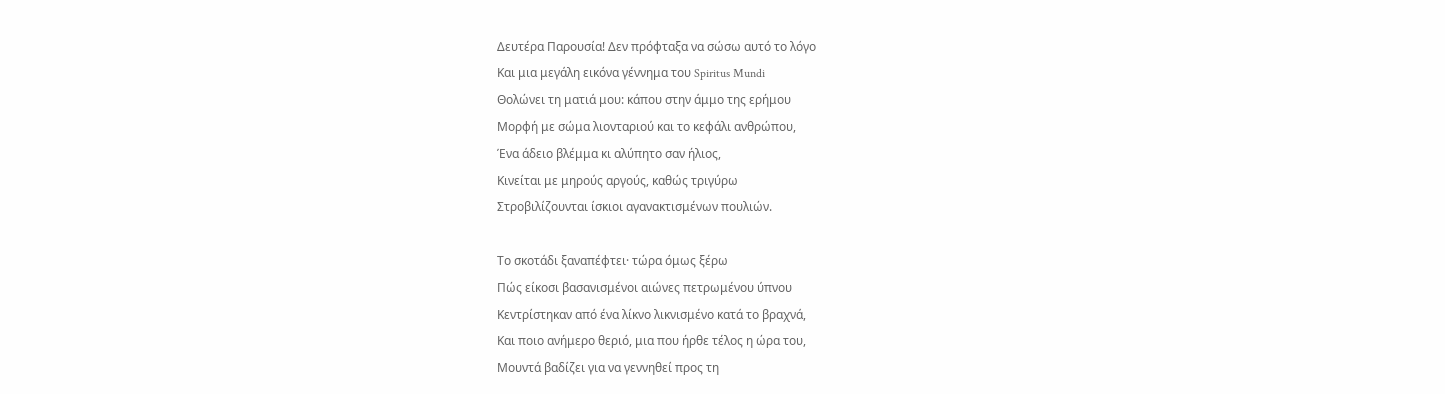Δευτέρα Παρουσία! Δεν πρόφταξα να σώσω αυτό το λόγο
Και μια μεγάλη εικόνα γέννημα του Spiritus Mundi
Θολώνει τη ματιά μου: κάπου στην άμμο της ερήμου
Μορφή με σώμα λιονταριού και το κεφάλι ανθρώπου,
Ένα άδειο βλέμμα κι αλύπητο σαν ήλιος,
Κινείται με μηρούς αργούς, καθώς τριγύρω
Στροβιλίζουνται ίσκιοι αγανακτισμένων πουλιών.

Το σκοτάδι ξαναπέφτει· τώρα όμως ξέρω
Πώς είκοσι βασανισμένοι αιώνες πετρωμένου ύπνου
Κεντρίστηκαν από ένα λίκνο λικνισμένο κατά το βραχνά,
Και ποιο ανήμερο θεριό, μια που ήρθε τέλος η ώρα του,
Μουντά βαδίζει για να γεννηθεί προς τη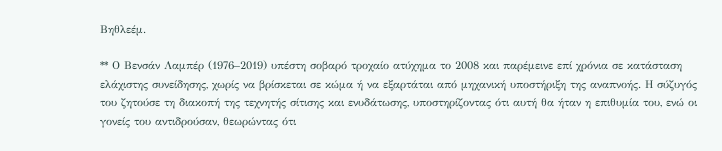Βηθλεέμ.

** Ο Βενσάν Λαμπέρ (1976–2019) υπέστη σοβαρό τροχαίο ατύχημα το 2008 και παρέμεινε επί χρόνια σε κατάσταση ελάχιστης συνείδησης, χωρίς να βρίσκεται σε κώμα ή να εξαρτάται από μηχανική υποστήριξη της αναπνοής. Η σύζυγός του ζητούσε τη διακοπή της τεχνητής σίτισης και ενυδάτωσης, υποστηρίζοντας ότι αυτή θα ήταν η επιθυμία του, ενώ οι γονείς του αντιδρούσαν, θεωρώντας ότι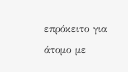επρόκειτο για άτομο με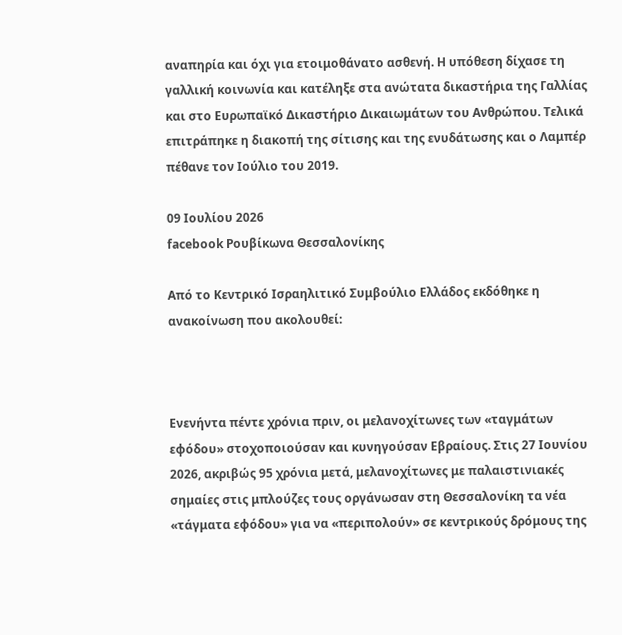αναπηρία και όχι για ετοιμοθάνατο ασθενή. Η υπόθεση δίχασε τη γαλλική κοινωνία και κατέληξε στα ανώτατα δικαστήρια της Γαλλίας και στο Ευρωπαϊκό Δικαστήριο Δικαιωμάτων του Ανθρώπου. Τελικά επιτράπηκε η διακοπή της σίτισης και της ενυδάτωσης και ο Λαμπέρ πέθανε τον Ιούλιο του 2019.

09 Ιουλίου 2026
facebook Ρουβίκωνα Θεσσαλονίκης

Από το Κεντρικό Ισραηλιτικό Συμβούλιο Ελλάδος εκδόθηκε η ανακοίνωση που ακολουθεί:



Ενενήντα πέντε χρόνια πριν, οι μελανοχίτωνες των «ταγμάτων εφόδου» στοχοποιούσαν και κυνηγούσαν Εβραίους. Στις 27 Ιουνίου 2026, ακριβώς 95 χρόνια μετά, μελανοχίτωνες με παλαιστινιακές σημαίες στις μπλούζες τους οργάνωσαν στη Θεσσαλονίκη τα νέα «τάγματα εφόδου» για να «περιπολούν» σε κεντρικούς δρόμους της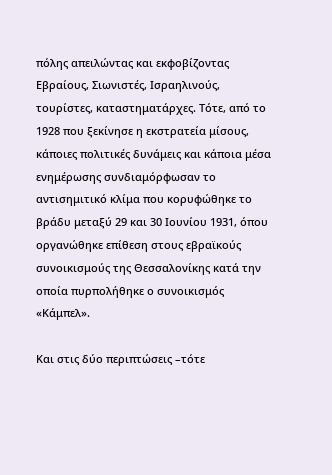πόλης απειλώντας και εκφοβίζοντας Εβραίους, Σιωνιστές, Ισραηλινούς, τουρίστες, καταστηματάρχες. Τότε, από το 1928 που ξεκίνησε η εκστρατεία μίσους, κάποιες πολιτικές δυνάμεις και κάποια μέσα ενημέρωσης συνδιαμόρφωσαν το αντισημιτικό κλίμα που κορυφώθηκε το βράδυ μεταξύ 29 και 30 Ιουνίου 1931, όπου οργανώθηκε επίθεση στους εβραϊκούς συνοικισμούς της Θεσσαλονίκης κατά την οποία πυρπολήθηκε ο συνοικισμός «Κάμπελ».

Και στις δύο περιπτώσεις –τότε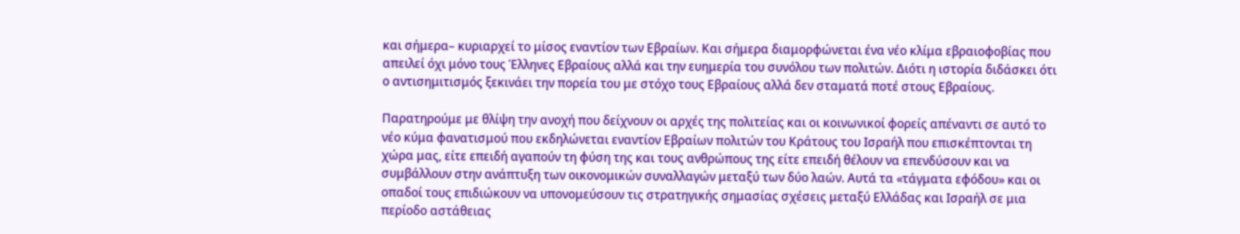και σήμερα– κυριαρχεί το μίσος εναντίον των Εβραίων. Και σήμερα διαμορφώνεται ένα νέο κλίμα εβραιοφοβίας που απειλεί όχι μόνο τους Έλληνες Εβραίους αλλά και την ευημερία του συνόλου των πολιτών. Διότι η ιστορία διδάσκει ότι ο αντισημιτισμός ξεκινάει την πορεία του με στόχο τους Εβραίους αλλά δεν σταματά ποτέ στους Εβραίους.

Παρατηρούμε με θλίψη την ανοχή που δείχνουν οι αρχές της πολιτείας και οι κοινωνικοί φορείς απέναντι σε αυτό το νέο κύμα φανατισμού που εκδηλώνεται εναντίον Εβραίων πολιτών του Κράτους του Ισραήλ που επισκέπτονται τη χώρα μας, είτε επειδή αγαπούν τη φύση της και τους ανθρώπους της είτε επειδή θέλουν να επενδύσουν και να συμβάλλουν στην ανάπτυξη των οικονομικών συναλλαγών μεταξύ των δύο λαών. Αυτά τα «τάγματα εφόδου» και οι οπαδοί τους επιδιώκουν να υπονομεύσουν τις στρατηγικής σημασίας σχέσεις μεταξύ Ελλάδας και Ισραήλ σε μια περίοδο αστάθειας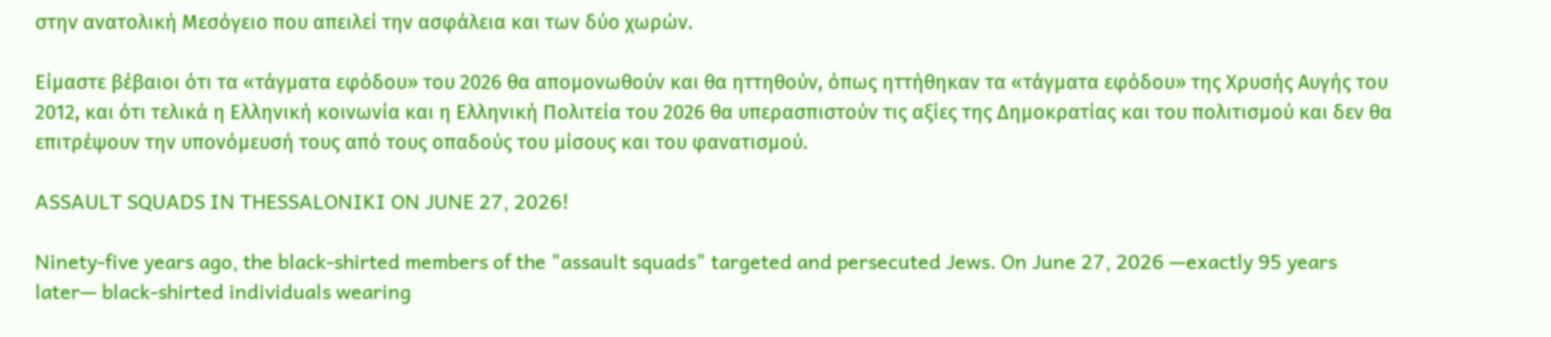στην ανατολική Μεσόγειο που απειλεί την ασφάλεια και των δύο χωρών.

Είμαστε βέβαιοι ότι τα «τάγματα εφόδου» του 2026 θα απομονωθούν και θα ηττηθούν, όπως ηττήθηκαν τα «τάγματα εφόδου» της Χρυσής Αυγής του 2012, και ότι τελικά η Ελληνική κοινωνία και η Ελληνική Πολιτεία του 2026 θα υπερασπιστούν τις αξίες της Δημοκρατίας και του πολιτισμού και δεν θα επιτρέψουν την υπονόμευσή τους από τους οπαδούς του μίσους και του φανατισμού.

ASSAULT SQUADS IN THESSALONIKI ON JUNE 27, 2026!

Ninety-five years ago, the black-shirted members of the "assault squads" targeted and persecuted Jews. On June 27, 2026 —exactly 95 years later— black-shirted individuals wearing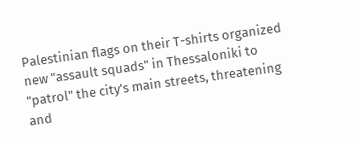Palestinian flags on their T-shirts organized new "assault squads" in Thessaloniki to "patrol" the city's main streets, threatening and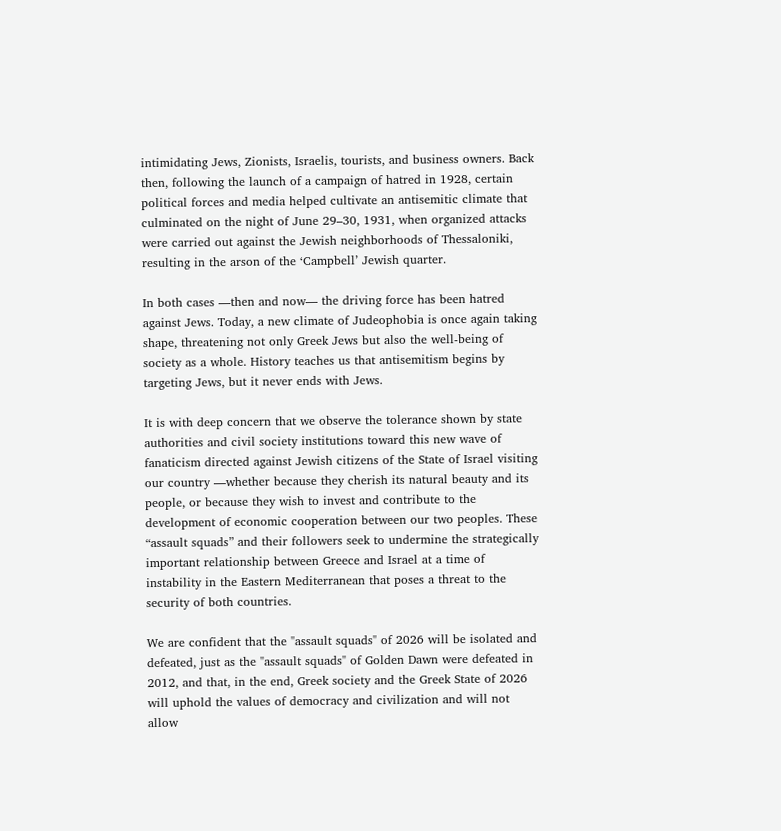intimidating Jews, Zionists, Israelis, tourists, and business owners. Back then, following the launch of a campaign of hatred in 1928, certain political forces and media helped cultivate an antisemitic climate that culminated on the night of June 29–30, 1931, when organized attacks were carried out against the Jewish neighborhoods of Thessaloniki, resulting in the arson of the ‘Campbell’ Jewish quarter.

In both cases —then and now— the driving force has been hatred against Jews. Today, a new climate of Judeophobia is once again taking shape, threatening not only Greek Jews but also the well-being of society as a whole. History teaches us that antisemitism begins by targeting Jews, but it never ends with Jews.

It is with deep concern that we observe the tolerance shown by state authorities and civil society institutions toward this new wave of fanaticism directed against Jewish citizens of the State of Israel visiting our country —whether because they cherish its natural beauty and its people, or because they wish to invest and contribute to the development of economic cooperation between our two peoples. These “assault squads” and their followers seek to undermine the strategically important relationship between Greece and Israel at a time of instability in the Eastern Mediterranean that poses a threat to the security of both countries.

We are confident that the "assault squads" of 2026 will be isolated and defeated, just as the "assault squads" of Golden Dawn were defeated in 2012, and that, in the end, Greek society and the Greek State of 2026 will uphold the values of democracy and civilization and will not allow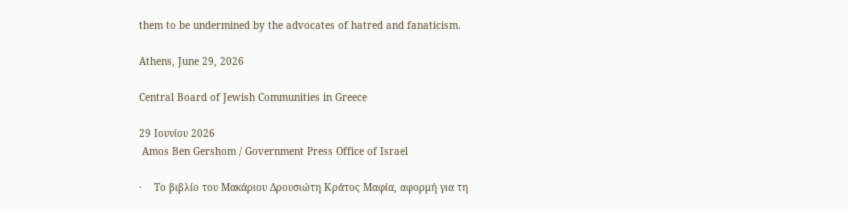them to be undermined by the advocates of hatred and fanaticism.

Athens, June 29, 2026

Central Board of Jewish Communities in Greece

29 Ιουνίου 2026
 Amos Ben Gershom / Government Press Office of Israel

·    Το βιβλίο του Μακάριου Δρουσιώτη Κράτος Μαφία, αφορμή για τη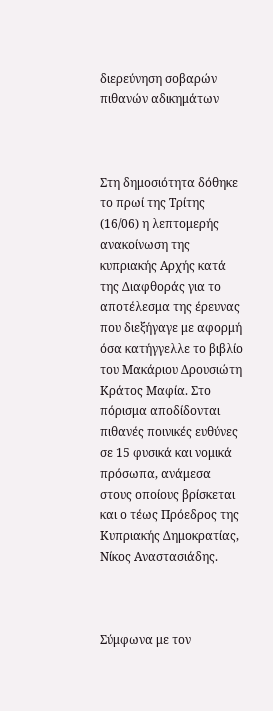διερεύνηση σοβαρών πιθανών αδικημάτων



Στη δημοσιότητα δόθηκε το πρωί της Τρίτης (16/06) η λεπτομερής ανακοίνωση της κυπριακής Αρχής κατά της Διαφθοράς για το αποτέλεσμα της έρευνας που διεξήγαγε με αφορμή όσα κατήγγελλε το βιβλίο του Μακάριου Δρουσιώτη Κράτος Μαφία. Στο πόρισμα αποδίδονται πιθανές ποινικές ευθύνες σε 15 φυσικά και νομικά πρόσωπα, ανάμεσα στους οποίους βρίσκεται και ο τέως Πρόεδρος της Κυπριακής Δημοκρατίας, Νίκος Αναστασιάδης.



Σύμφωνα με τον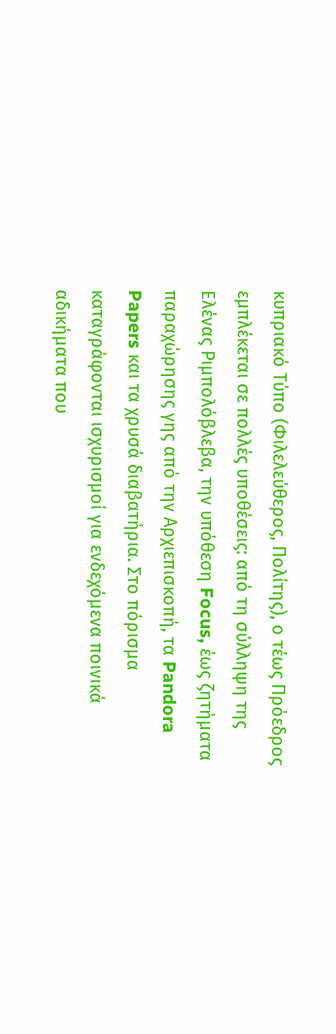κυπριακό Τύπο (Φιλελεύθερος, Πολίτης), ο τέως Πρόεδρος εμπλέκεται σε πολλές υποθέσεις: από τη σύλληψη της Ελένας Ριμπολόβλεβα, την υπόθεση Focus, έως ζητήματα παραχώρησης γης από την Αρχιεπισκοπή, τα Pandora Papers και τα χρυσά διαβατήρια. Στο πόρισμα καταγράφονται ισχυρισμοί για ενδεχόμενα ποινικά αδικήματα που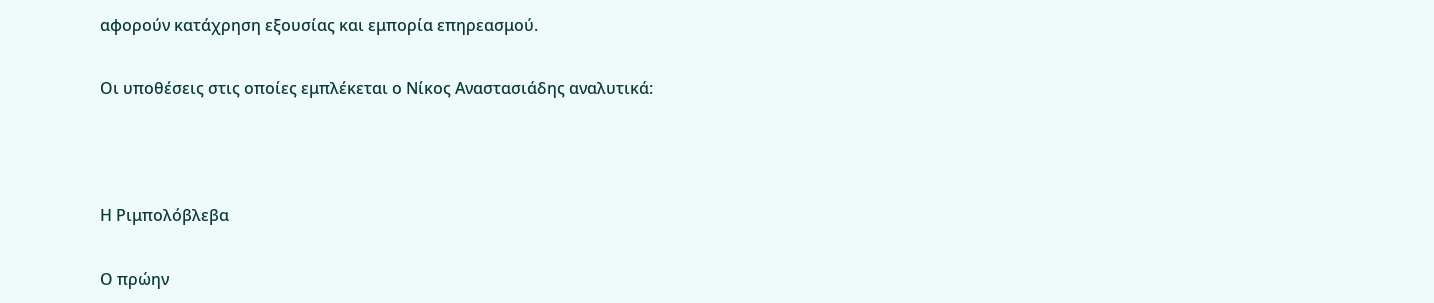αφορούν κατάχρηση εξουσίας και εμπορία επηρεασμού.

Οι υποθέσεις στις οποίες εμπλέκεται ο Νίκος Αναστασιάδης αναλυτικά:



Η Ριμπολόβλεβα

Ο πρώην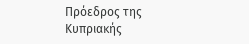Πρόεδρος της Κυπριακής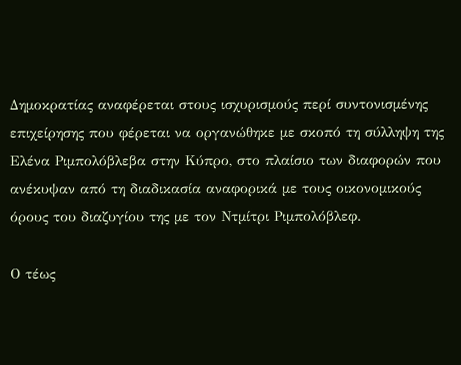Δημοκρατίας αναφέρεται στους ισχυρισμούς περί συντονισμένης επιχείρησης που φέρεται να οργανώθηκε με σκοπό τη σύλληψη της  Ελένα Ριμπολόβλεβα στην Κύπρο, στο πλαίσιο των διαφορών που ανέκυψαν από τη διαδικασία αναφορικά με τους οικονομικούς όρους του διαζυγίου της με τον Ντμίτρι Ριμπολόβλεφ.

Ο τέως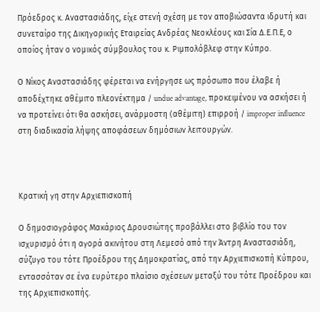Πρόεδρος κ. Αναστασιάδης, είχε στενή σχέση με τον αποβιώσαντα ιδρυτή και συνεταίρο της Δικηγορικής Εταιρείας Ανδρέας Νεοκλέους και Σία Δ.Ε.Π.Ε, ο οποίος ήταν ο νομικός σύμβουλος του κ. Ριμπολόβλεφ στην Κύπρο.

Ο Νίκος Αναστασιάδης φέρεται να ενήργησε ως πρόσωπο που έλαβε ή αποδέχτηκε αθέμιτο πλεονέκτημα / undue advantage, προκειμένου να ασκήσει ή να προτείνει ότι θα ασκήσει, ανάρμοστη (αθέμιτη) επιρροή / improper influence στη διαδικασία λήψης αποφάσεων δημόσιων λειτουργών.



Κρατική γη στην Αρχιεπισκοπή

Ο δημοσιογράφος Μακάριος Δρουσιώτης προβάλλει στο βιβλίο του τον ισχυρισμό ότι η αγορά ακινήτου στη Λεμεσό από την Άντρη Αναστασιάδη, σύζυγο του τότε Προέδρου της Δημοκρατίας, από την Αρχιεπισκοπή Κύπρου, εντασσόταν σε ένα ευρύτερο πλαίσιο σχέσεων μεταξύ του τότε Προέδρου και της Αρχιεπισκοπής.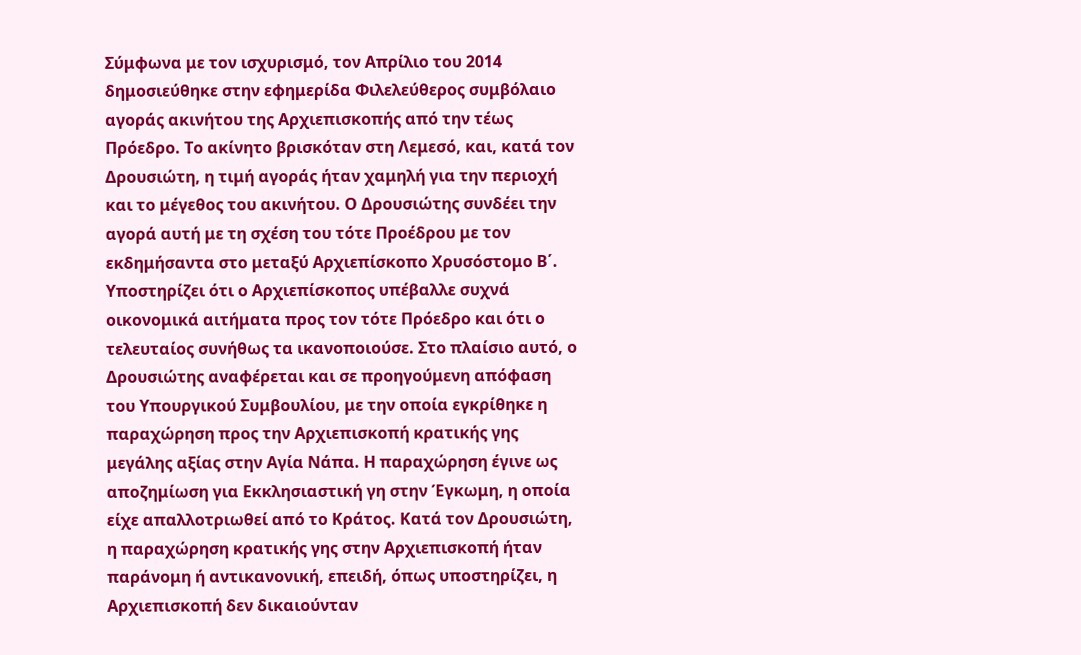Σύμφωνα με τον ισχυρισμό, τον Απρίλιο του 2014 δημοσιεύθηκε στην εφημερίδα Φιλελεύθερος συμβόλαιο αγοράς ακινήτου της Αρχιεπισκοπής από την τέως Πρόεδρο. Το ακίνητο βρισκόταν στη Λεμεσό, και, κατά τον Δρουσιώτη, η τιμή αγοράς ήταν χαμηλή για την περιοχή και το μέγεθος του ακινήτου. Ο Δρουσιώτης συνδέει την αγορά αυτή με τη σχέση του τότε Προέδρου με τον εκδημήσαντα στο μεταξύ Αρχιεπίσκοπο Χρυσόστομο Β΄. Υποστηρίζει ότι ο Αρχιεπίσκοπος υπέβαλλε συχνά οικονομικά αιτήματα προς τον τότε Πρόεδρο και ότι ο τελευταίος συνήθως τα ικανοποιούσε. Στο πλαίσιο αυτό, ο Δρουσιώτης αναφέρεται και σε προηγούμενη απόφαση του Υπουργικού Συμβουλίου, με την οποία εγκρίθηκε η παραχώρηση προς την Αρχιεπισκοπή κρατικής γης μεγάλης αξίας στην Αγία Νάπα. Η παραχώρηση έγινε ως αποζημίωση για Εκκλησιαστική γη στην Έγκωμη, η οποία είχε απαλλοτριωθεί από το Κράτος. Κατά τον Δρουσιώτη, η παραχώρηση κρατικής γης στην Αρχιεπισκοπή ήταν παράνομη ή αντικανονική, επειδή, όπως υποστηρίζει, η Αρχιεπισκοπή δεν δικαιούνταν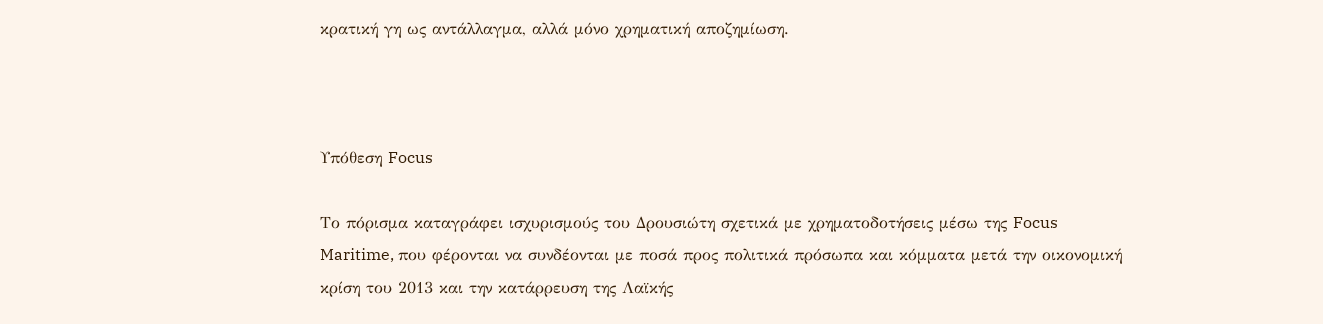κρατική γη ως αντάλλαγμα, αλλά μόνο χρηματική αποζημίωση.



Υπόθεση Focus

Το πόρισμα καταγράφει ισχυρισμούς του Δρουσιώτη σχετικά με χρηματοδοτήσεις μέσω της Focus Maritime, που φέρονται να συνδέονται με ποσά προς πολιτικά πρόσωπα και κόμματα μετά την οικονομική κρίση του 2013 και την κατάρρευση της Λαϊκής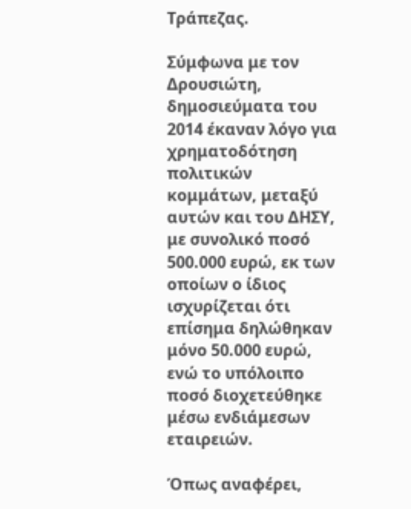Τράπεζας.

Σύμφωνα με τον Δρουσιώτη, δημοσιεύματα του 2014 έκαναν λόγο για χρηματοδότηση πολιτικών κομμάτων, μεταξύ αυτών και του ΔΗΣΥ, με συνολικό ποσό 500.000 ευρώ, εκ των οποίων ο ίδιος ισχυρίζεται ότι επίσημα δηλώθηκαν μόνο 50.000 ευρώ, ενώ το υπόλοιπο ποσό διοχετεύθηκε μέσω ενδιάμεσων εταιρειών.

Όπως αναφέρει,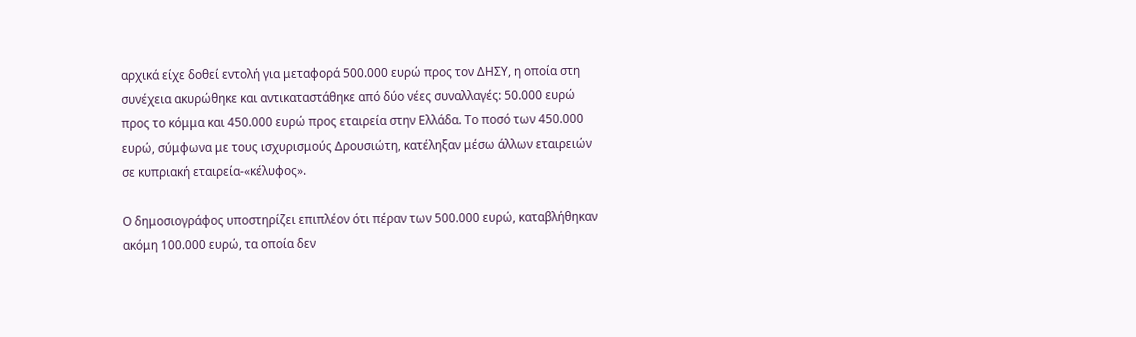αρχικά είχε δοθεί εντολή για μεταφορά 500.000 ευρώ προς τον ΔΗΣΥ, η οποία στη συνέχεια ακυρώθηκε και αντικαταστάθηκε από δύο νέες συναλλαγές: 50.000 ευρώ προς το κόμμα και 450.000 ευρώ προς εταιρεία στην Ελλάδα. Το ποσό των 450.000 ευρώ, σύμφωνα με τους ισχυρισμούς Δρουσιώτη, κατέληξαν μέσω άλλων εταιρειών σε κυπριακή εταιρεία-«κέλυφος».

Ο δημοσιογράφος υποστηρίζει επιπλέον ότι πέραν των 500.000 ευρώ, καταβλήθηκαν ακόμη 100.000 ευρώ, τα οποία δεν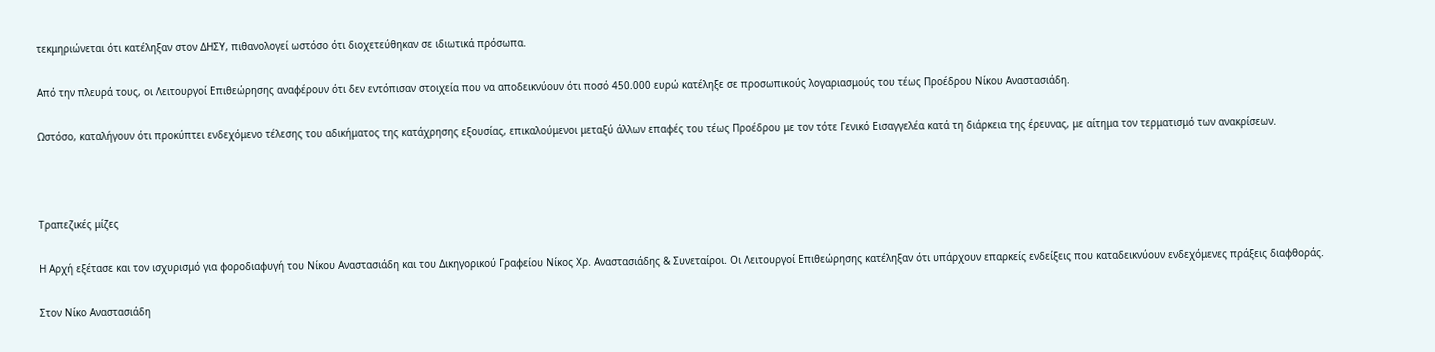τεκμηριώνεται ότι κατέληξαν στον ΔΗΣΥ, πιθανολογεί ωστόσο ότι διοχετεύθηκαν σε ιδιωτικά πρόσωπα.

Από την πλευρά τους, οι Λειτουργοί Επιθεώρησης αναφέρουν ότι δεν εντόπισαν στοιχεία που να αποδεικνύουν ότι ποσό 450.000 ευρώ κατέληξε σε προσωπικούς λογαριασμούς του τέως Προέδρου Νίκου Αναστασιάδη.

Ωστόσο, καταλήγουν ότι προκύπτει ενδεχόμενο τέλεσης του αδικήματος της κατάχρησης εξουσίας, επικαλούμενοι μεταξύ άλλων επαφές του τέως Προέδρου με τον τότε Γενικό Εισαγγελέα κατά τη διάρκεια της έρευνας, με αίτημα τον τερματισμό των ανακρίσεων.



Τραπεζικές μίζες

Η Αρχή εξέτασε και τον ισχυρισμό για φοροδιαφυγή του Νίκου Αναστασιάδη και του Δικηγορικού Γραφείου Νίκος Χρ. Αναστασιάδης & Συνεταίροι. Οι Λειτουργοί Επιθεώρησης κατέληξαν ότι υπάρχουν επαρκείς ενδείξεις που καταδεικνύουν ενδεχόμενες πράξεις διαφθοράς.

Στον Νίκο Αναστασιάδη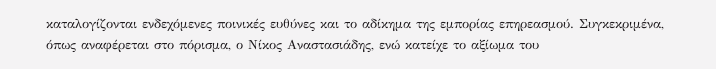καταλογίζονται ενδεχόμενες ποινικές ευθύνες και το αδίκημα της εμπορίας επηρεασμού. Συγκεκριμένα, όπως αναφέρεται στο πόρισμα, ο Νίκος Αναστασιάδης, ενώ κατείχε το αξίωμα του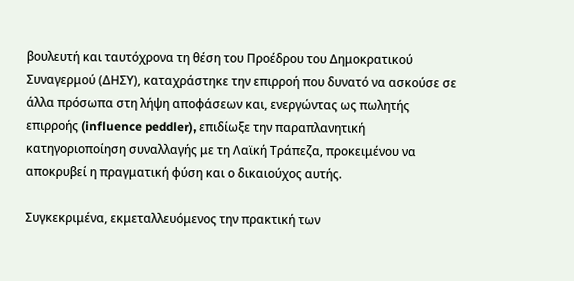βουλευτή και ταυτόχρονα τη θέση του Προέδρου του Δημοκρατικού Συναγερμού (ΔΗΣΥ), καταχράστηκε την επιρροή που δυνατό να ασκούσε σε άλλα πρόσωπα στη λήψη αποφάσεων και, ενεργώντας ως πωλητής επιρροής (influence peddler), επιδίωξε την παραπλανητική κατηγοριοποίηση συναλλαγής με τη Λαϊκή Τράπεζα, προκειμένου να αποκρυβεί η πραγματική φύση και ο δικαιούχος αυτής.

Συγκεκριμένα, εκμεταλλευόμενος την πρακτική των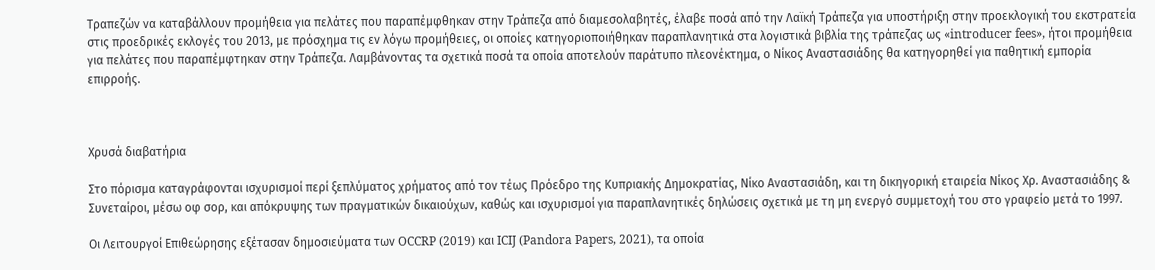Τραπεζών να καταβάλλουν προμήθεια για πελάτες που παραπέμφθηκαν στην Τράπεζα από διαμεσολαβητές, έλαβε ποσά από την Λαϊκή Τράπεζα για υποστήριξη στην προεκλογική του εκστρατεία στις προεδρικές εκλογές του 2013, με πρόσχημα τις εν λόγω προμήθειες, οι οποίες κατηγοριοποιήθηκαν παραπλανητικά στα λογιστικά βιβλία της τράπεζας ως «introducer fees», ήτοι προμήθεια για πελάτες που παραπέμφτηκαν στην Τράπεζα. Λαμβάνοντας τα σχετικά ποσά τα οποία αποτελούν παράτυπο πλεονέκτημα, ο Νίκος Αναστασιάδης θα κατηγορηθεί για παθητική εμπορία επιρροής.



Χρυσά διαβατήρια

Στο πόρισμα καταγράφονται ισχυρισμοί περί ξεπλύματος χρήματος από τον τέως Πρόεδρο της Κυπριακής Δημοκρατίας, Νίκο Αναστασιάδη, και τη δικηγορική εταιρεία Νίκος Χρ. Αναστασιάδης & Συνεταίροι, μέσω οφ σορ, και απόκρυψης των πραγματικών δικαιούχων, καθώς και ισχυρισμοί για παραπλανητικές δηλώσεις σχετικά με τη μη ενεργό συμμετοχή του στο γραφείο μετά το 1997.

Οι Λειτουργοί Επιθεώρησης εξέτασαν δημοσιεύματα των OCCRP (2019) και ICIJ (Pandora Papers, 2021), τα οποία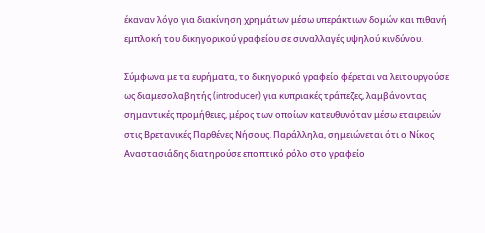έκαναν λόγο για διακίνηση χρημάτων μέσω υπεράκτιων δομών και πιθανή εμπλοκή του δικηγορικού γραφείου σε συναλλαγές υψηλού κινδύνου.

Σύμφωνα με τα ευρήματα, το δικηγορικό γραφείο φέρεται να λειτουργούσε ως διαμεσολαβητής (introducer) για κυπριακές τράπεζες, λαμβάνοντας σημαντικές προμήθειες, μέρος των οποίων κατευθυνόταν μέσω εταιρειών στις Βρετανικές Παρθένες Νήσους. Παράλληλα, σημειώνεται ότι ο Νίκος Αναστασιάδης διατηρούσε εποπτικό ρόλο στο γραφείο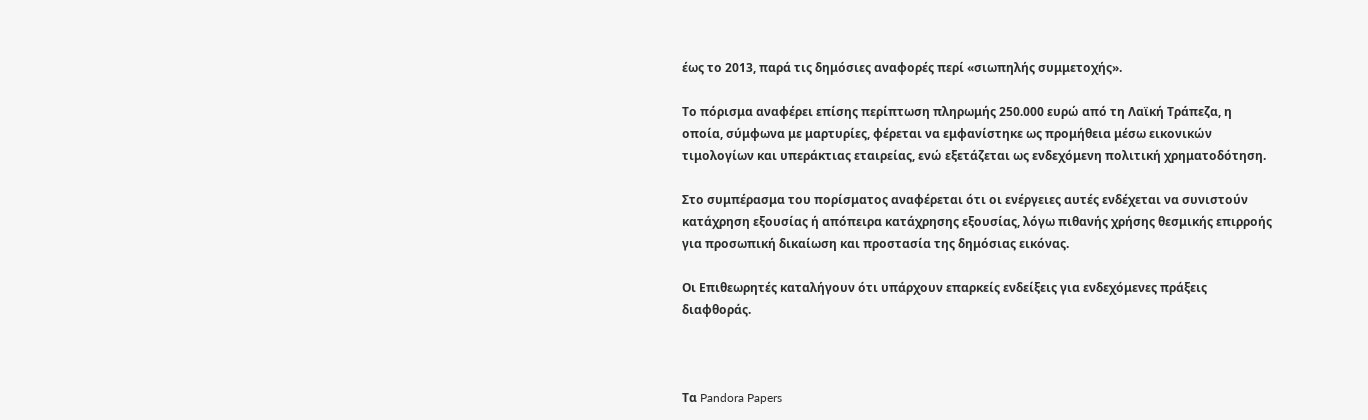έως το 2013, παρά τις δημόσιες αναφορές περί «σιωπηλής συμμετοχής».

Το πόρισμα αναφέρει επίσης περίπτωση πληρωμής 250.000 ευρώ από τη Λαϊκή Τράπεζα, η οποία, σύμφωνα με μαρτυρίες, φέρεται να εμφανίστηκε ως προμήθεια μέσω εικονικών τιμολογίων και υπεράκτιας εταιρείας, ενώ εξετάζεται ως ενδεχόμενη πολιτική χρηματοδότηση.

Στο συμπέρασμα του πορίσματος αναφέρεται ότι οι ενέργειες αυτές ενδέχεται να συνιστούν κατάχρηση εξουσίας ή απόπειρα κατάχρησης εξουσίας, λόγω πιθανής χρήσης θεσμικής επιρροής για προσωπική δικαίωση και προστασία της δημόσιας εικόνας.

Οι Επιθεωρητές καταλήγουν ότι υπάρχουν επαρκείς ενδείξεις για ενδεχόμενες πράξεις διαφθοράς.



Τα Pandora Papers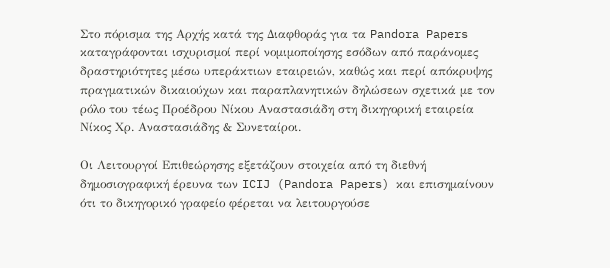Στο πόρισμα της Αρχής κατά της Διαφθοράς για τα Pandora Papers καταγράφονται ισχυρισμοί περί νομιμοποίησης εσόδων από παράνομες δραστηριότητες μέσω υπεράκτιων εταιρειών, καθώς και περί απόκρυψης πραγματικών δικαιούχων και παραπλανητικών δηλώσεων σχετικά με τον ρόλο του τέως Προέδρου Νίκου Αναστασιάδη στη δικηγορική εταιρεία Νίκος Χρ. Αναστασιάδης & Συνεταίροι.

Οι Λειτουργοί Επιθεώρησης εξετάζουν στοιχεία από τη διεθνή δημοσιογραφική έρευνα των ICIJ (Pandora Papers) και επισημαίνουν ότι το δικηγορικό γραφείο φέρεται να λειτουργούσε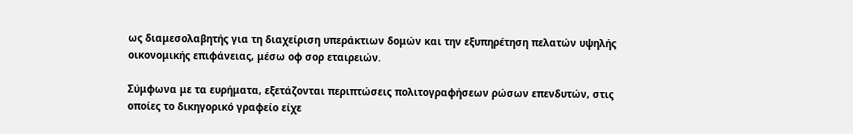ως διαμεσολαβητής για τη διαχείριση υπεράκτιων δομών και την εξυπηρέτηση πελατών υψηλής οικονομικής επιφάνειας, μέσω οφ σορ εταιρειών.

Σύμφωνα με τα ευρήματα, εξετάζονται περιπτώσεις πολιτογραφήσεων ρώσων επενδυτών, στις οποίες το δικηγορικό γραφείο είχε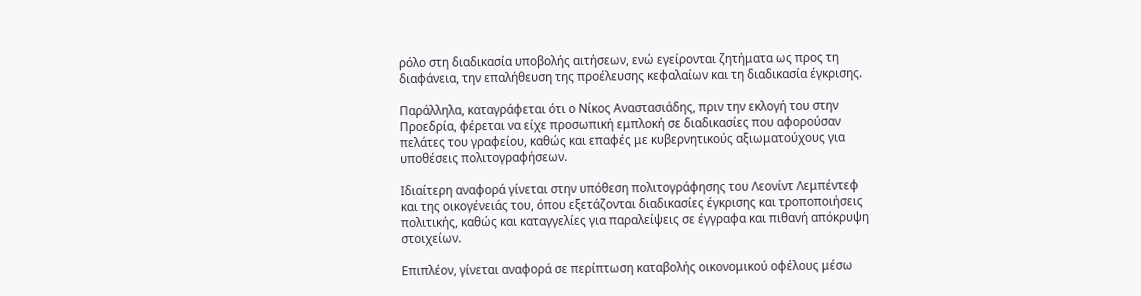ρόλο στη διαδικασία υποβολής αιτήσεων, ενώ εγείρονται ζητήματα ως προς τη διαφάνεια, την επαλήθευση της προέλευσης κεφαλαίων και τη διαδικασία έγκρισης.

Παράλληλα, καταγράφεται ότι ο Νίκος Αναστασιάδης, πριν την εκλογή του στην Προεδρία, φέρεται να είχε προσωπική εμπλοκή σε διαδικασίες που αφορούσαν πελάτες του γραφείου, καθώς και επαφές με κυβερνητικούς αξιωματούχους για υποθέσεις πολιτογραφήσεων.

Ιδιαίτερη αναφορά γίνεται στην υπόθεση πολιτογράφησης του Λεονίντ Λεμπέντεφ και της οικογένειάς του, όπου εξετάζονται διαδικασίες έγκρισης και τροποποιήσεις πολιτικής, καθώς και καταγγελίες για παραλείψεις σε έγγραφα και πιθανή απόκρυψη στοιχείων.

Επιπλέον, γίνεται αναφορά σε περίπτωση καταβολής οικονομικού οφέλους μέσω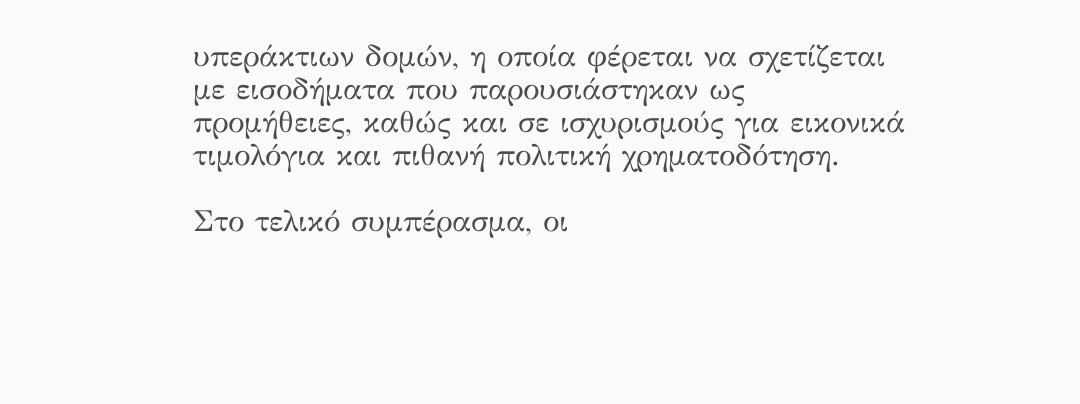υπεράκτιων δομών, η οποία φέρεται να σχετίζεται με εισοδήματα που παρουσιάστηκαν ως προμήθειες, καθώς και σε ισχυρισμούς για εικονικά τιμολόγια και πιθανή πολιτική χρηματοδότηση.

Στο τελικό συμπέρασμα, οι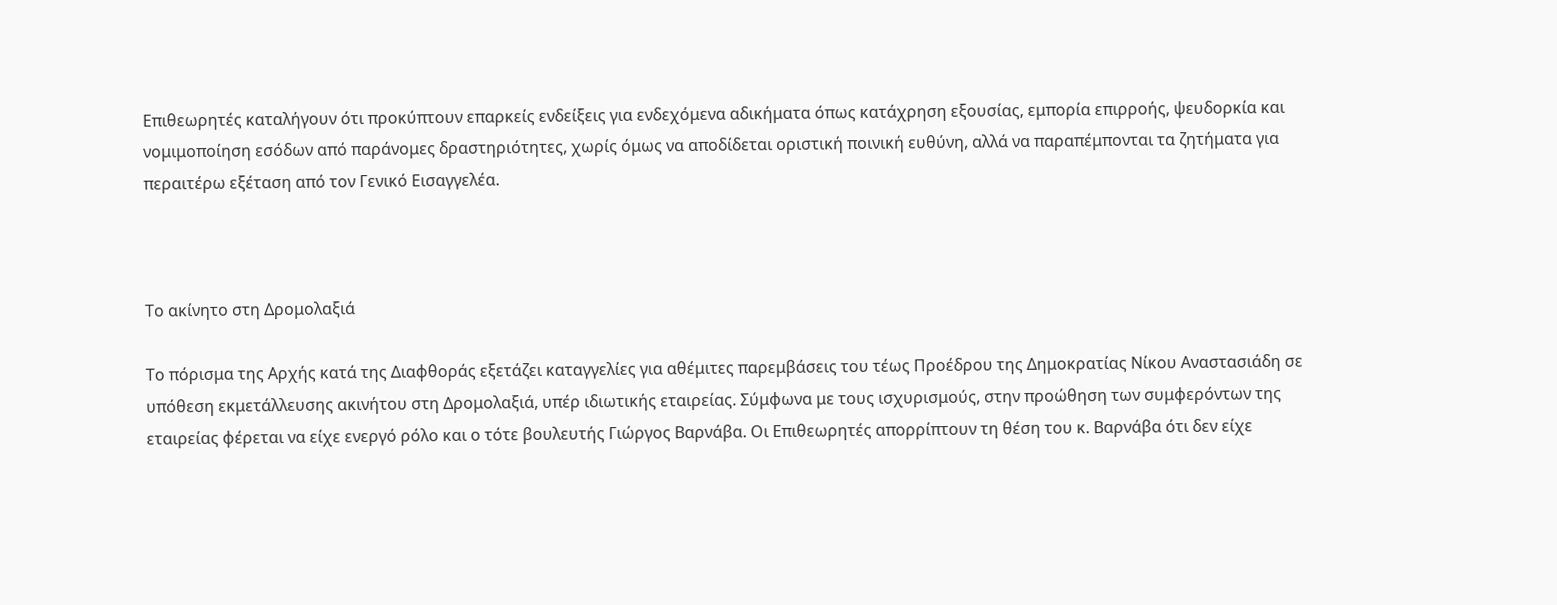Επιθεωρητές καταλήγουν ότι προκύπτουν επαρκείς ενδείξεις για ενδεχόμενα αδικήματα όπως κατάχρηση εξουσίας, εμπορία επιρροής, ψευδορκία και νομιμοποίηση εσόδων από παράνομες δραστηριότητες, χωρίς όμως να αποδίδεται οριστική ποινική ευθύνη, αλλά να παραπέμπονται τα ζητήματα για περαιτέρω εξέταση από τον Γενικό Εισαγγελέα.



Το ακίνητο στη Δρομολαξιά

Το πόρισμα της Αρχής κατά της Διαφθοράς εξετάζει καταγγελίες για αθέμιτες παρεμβάσεις του τέως Προέδρου της Δημοκρατίας Νίκου Αναστασιάδη σε υπόθεση εκμετάλλευσης ακινήτου στη Δρομολαξιά, υπέρ ιδιωτικής εταιρείας. Σύμφωνα με τους ισχυρισμούς, στην προώθηση των συμφερόντων της εταιρείας φέρεται να είχε ενεργό ρόλο και ο τότε βουλευτής Γιώργος Βαρνάβα. Οι Επιθεωρητές απορρίπτουν τη θέση του κ. Βαρνάβα ότι δεν είχε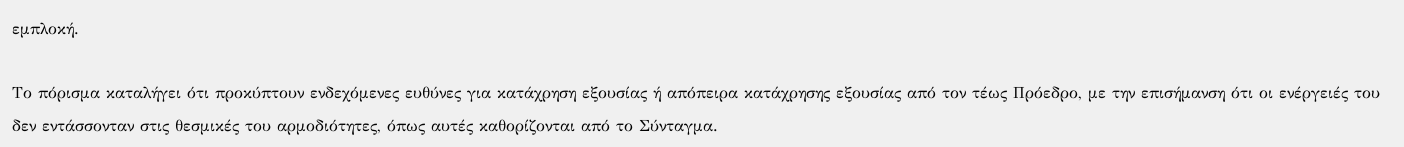εμπλοκή.

Το πόρισμα καταλήγει ότι προκύπτουν ενδεχόμενες ευθύνες για κατάχρηση εξουσίας ή απόπειρα κατάχρησης εξουσίας από τον τέως Πρόεδρο, με την επισήμανση ότι οι ενέργειές του δεν εντάσσονταν στις θεσμικές του αρμοδιότητες, όπως αυτές καθορίζονται από το Σύνταγμα.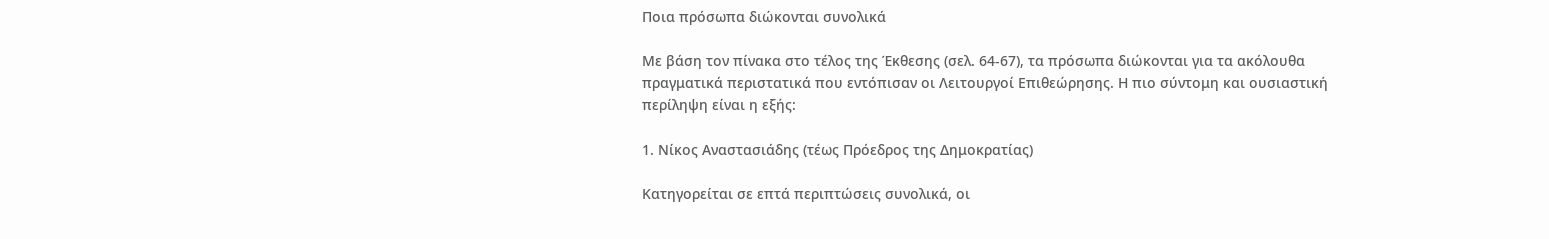Ποια πρόσωπα διώκονται συνολικά

Με βάση τον πίνακα στο τέλος της Έκθεσης (σελ. 64-67), τα πρόσωπα διώκονται για τα ακόλουθα πραγματικά περιστατικά που εντόπισαν οι Λειτουργοί Επιθεώρησης. Η πιο σύντομη και ουσιαστική περίληψη είναι η εξής:

1. Νίκος Αναστασιάδης (τέως Πρόεδρος της Δημοκρατίας)

Κατηγορείται σε επτά περιπτώσεις συνολικά, οι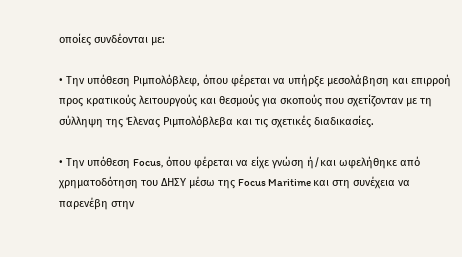οποίες συνδέονται με:

• Την υπόθεση Ριμπολόβλεφ, όπου φέρεται να υπήρξε μεσολάβηση και επιρροή προς κρατικούς λειτουργούς και θεσμούς για σκοπούς που σχετίζονταν με τη σύλληψη της Έλενας Ριμπολόβλεβα και τις σχετικές διαδικασίες.

• Την υπόθεση Focus, όπου φέρεται να είχε γνώση ή/και ωφελήθηκε από χρηματοδότηση του ΔΗΣΥ μέσω της Focus Maritime και στη συνέχεια να παρενέβη στην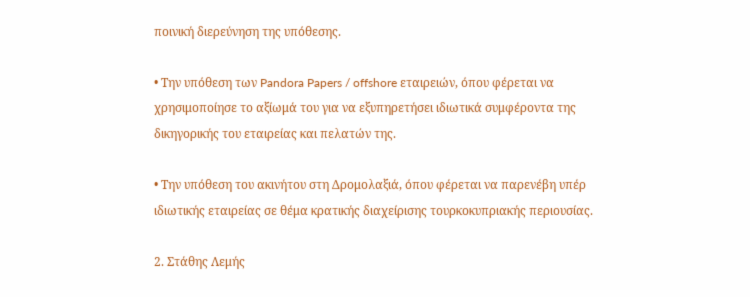ποινική διερεύνηση της υπόθεσης.

• Την υπόθεση των Pandora Papers / offshore εταιρειών, όπου φέρεται να χρησιμοποίησε το αξίωμά του για να εξυπηρετήσει ιδιωτικά συμφέροντα της δικηγορικής του εταιρείας και πελατών της.

• Την υπόθεση του ακινήτου στη Δρομολαξιά, όπου φέρεται να παρενέβη υπέρ ιδιωτικής εταιρείας σε θέμα κρατικής διαχείρισης τουρκοκυπριακής περιουσίας.

2. Στάθης Λεμής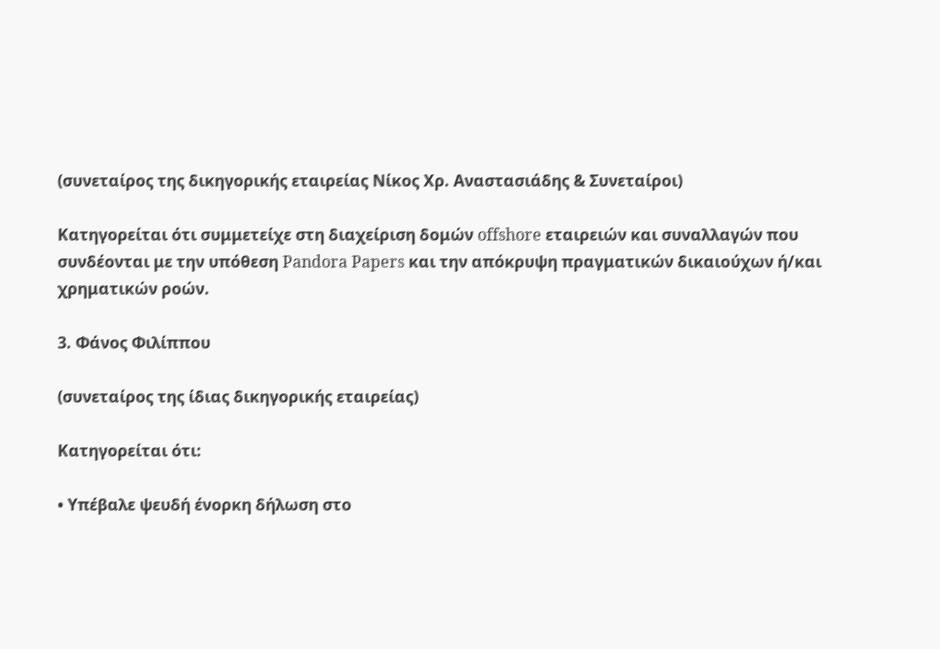(συνεταίρος της δικηγορικής εταιρείας Νίκος Χρ. Αναστασιάδης & Συνεταίροι)

Κατηγορείται ότι συμμετείχε στη διαχείριση δομών offshore εταιρειών και συναλλαγών που συνδέονται με την υπόθεση Pandora Papers και την απόκρυψη πραγματικών δικαιούχων ή/και χρηματικών ροών.

3. Φάνος Φιλίππου

(συνεταίρος της ίδιας δικηγορικής εταιρείας)

Κατηγορείται ότι:

• Υπέβαλε ψευδή ένορκη δήλωση στο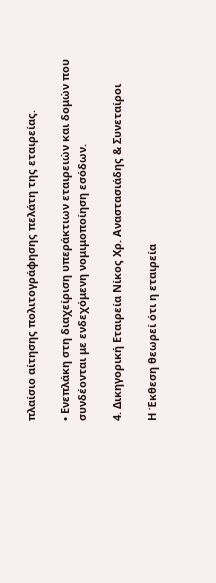πλαίσιο αίτησης πολιτογράφησης πελάτη της εταιρείας.

• Ενεπλάκη στη διαχείριση υπεράκτιων εταιρειών και δομών που συνδέονται με ενδεχόμενη νομιμοποίηση εσόδων.

4. Δικηγορική Εταιρεία Νίκος Χρ. Αναστασιάδης & Συνεταίροι

Η Έκθεση θεωρεί ότι η εταιρεία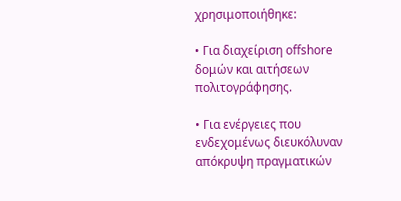χρησιμοποιήθηκε:

• Για διαχείριση offshore δομών και αιτήσεων πολιτογράφησης.

• Για ενέργειες που ενδεχομένως διευκόλυναν απόκρυψη πραγματικών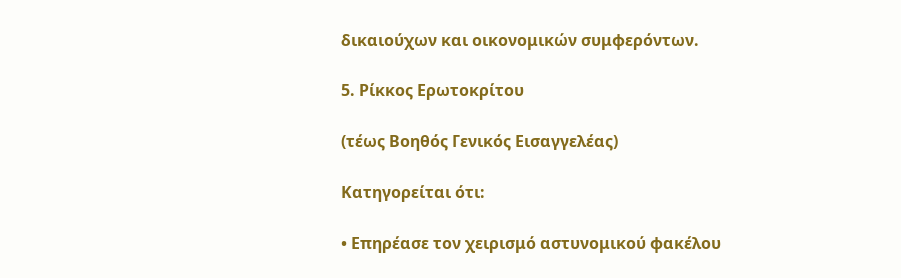δικαιούχων και οικονομικών συμφερόντων.

5. Ρίκκος Ερωτοκρίτου

(τέως Βοηθός Γενικός Εισαγγελέας)

Κατηγορείται ότι:

• Επηρέασε τον χειρισμό αστυνομικού φακέλου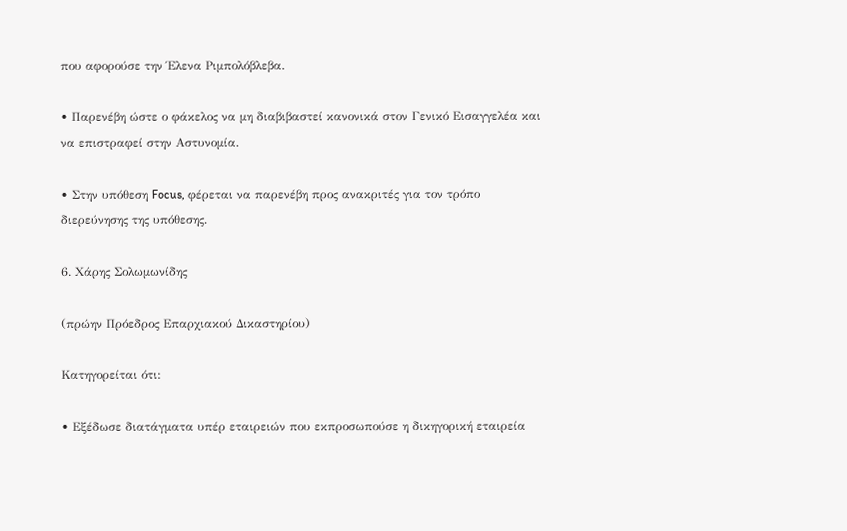που αφορούσε την Έλενα Ριμπολόβλεβα.

• Παρενέβη ώστε ο φάκελος να μη διαβιβαστεί κανονικά στον Γενικό Εισαγγελέα και να επιστραφεί στην Αστυνομία.

• Στην υπόθεση Focus, φέρεται να παρενέβη προς ανακριτές για τον τρόπο διερεύνησης της υπόθεσης.

6. Χάρης Σολωμωνίδης

(πρώην Πρόεδρος Επαρχιακού Δικαστηρίου)

Κατηγορείται ότι:

• Εξέδωσε διατάγματα υπέρ εταιρειών που εκπροσωπούσε η δικηγορική εταιρεία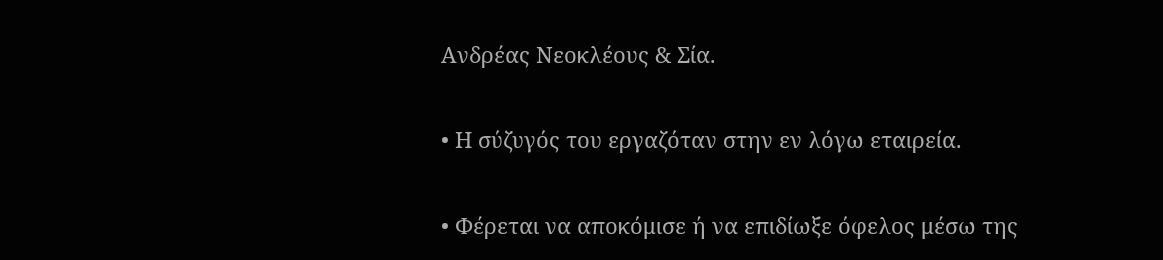Ανδρέας Νεοκλέους & Σία.

• Η σύζυγός του εργαζόταν στην εν λόγω εταιρεία.

• Φέρεται να αποκόμισε ή να επιδίωξε όφελος μέσω της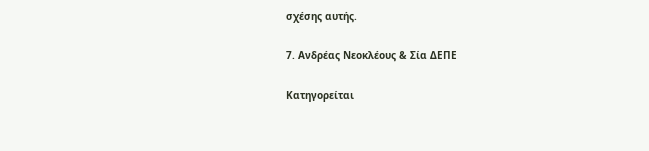σχέσης αυτής.

7. Ανδρέας Νεοκλέους & Σία ΔΕΠΕ

Κατηγορείται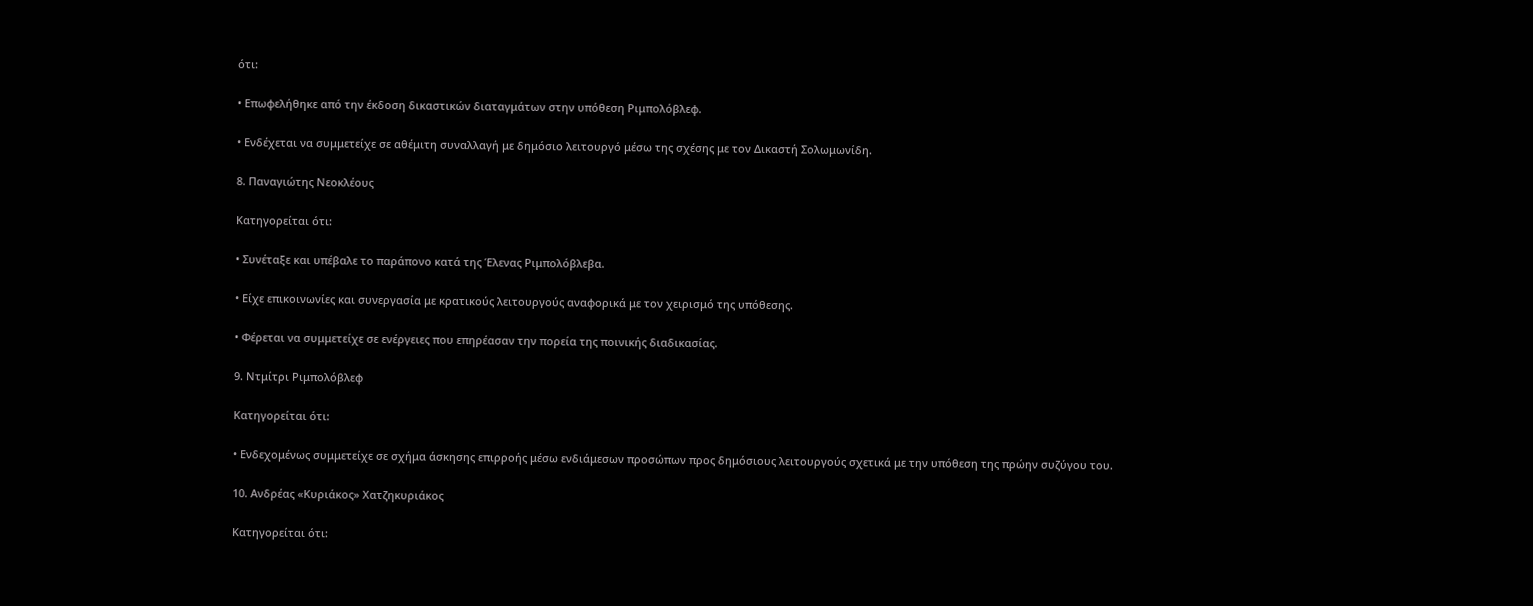ότι:

• Επωφελήθηκε από την έκδοση δικαστικών διαταγμάτων στην υπόθεση Ριμπολόβλεφ.

• Ενδέχεται να συμμετείχε σε αθέμιτη συναλλαγή με δημόσιο λειτουργό μέσω της σχέσης με τον Δικαστή Σολωμωνίδη.

8. Παναγιώτης Νεοκλέους

Κατηγορείται ότι:

• Συνέταξε και υπέβαλε το παράπονο κατά της Έλενας Ριμπολόβλεβα.

• Είχε επικοινωνίες και συνεργασία με κρατικούς λειτουργούς αναφορικά με τον χειρισμό της υπόθεσης.

• Φέρεται να συμμετείχε σε ενέργειες που επηρέασαν την πορεία της ποινικής διαδικασίας.

9. Ντμίτρι Ριμπολόβλεφ

Κατηγορείται ότι:

• Ενδεχομένως συμμετείχε σε σχήμα άσκησης επιρροής μέσω ενδιάμεσων προσώπων προς δημόσιους λειτουργούς σχετικά με την υπόθεση της πρώην συζύγου του.

10. Ανδρέας «Κυριάκος» Χατζηκυριάκος

Κατηγορείται ότι: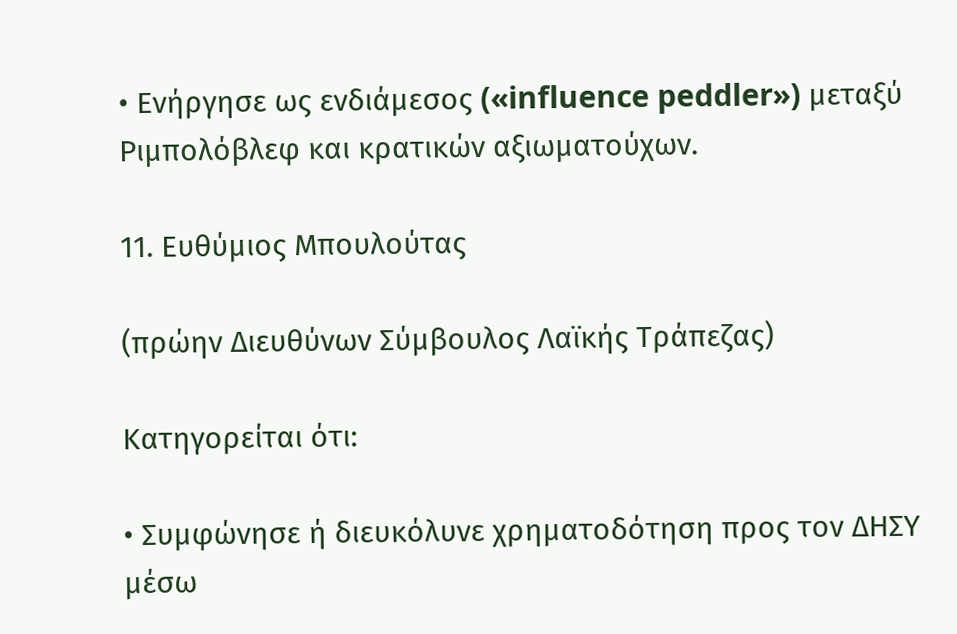• Ενήργησε ως ενδιάμεσος («influence peddler») μεταξύ Ριμπολόβλεφ και κρατικών αξιωματούχων.

11. Ευθύμιος Μπουλούτας

(πρώην Διευθύνων Σύμβουλος Λαϊκής Τράπεζας)

Κατηγορείται ότι:

• Συμφώνησε ή διευκόλυνε χρηματοδότηση προς τον ΔΗΣΥ μέσω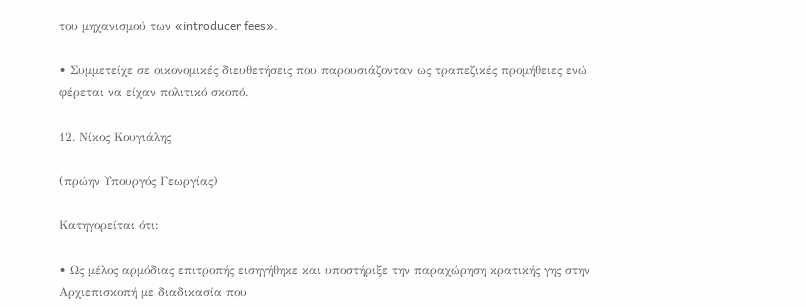του μηχανισμού των «introducer fees».

• Συμμετείχε σε οικονομικές διευθετήσεις που παρουσιάζονταν ως τραπεζικές προμήθειες ενώ φέρεται να είχαν πολιτικό σκοπό.

12. Νίκος Κουγιάλης

(πρώην Υπουργός Γεωργίας)

Κατηγορείται ότι:

• Ως μέλος αρμόδιας επιτροπής εισηγήθηκε και υποστήριξε την παραχώρηση κρατικής γης στην Αρχιεπισκοπή με διαδικασία που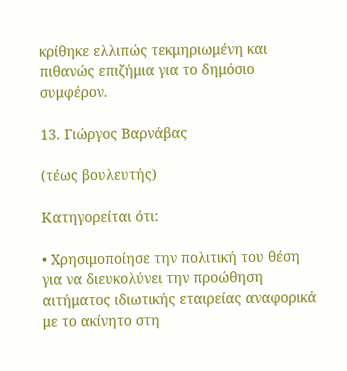κρίθηκε ελλιπώς τεκμηριωμένη και πιθανώς επιζήμια για το δημόσιο συμφέρον.

13. Γιώργος Βαρνάβας

(τέως βουλευτής)

Κατηγορείται ότι:

• Χρησιμοποίησε την πολιτική του θέση για να διευκολύνει την προώθηση αιτήματος ιδιωτικής εταιρείας αναφορικά με το ακίνητο στη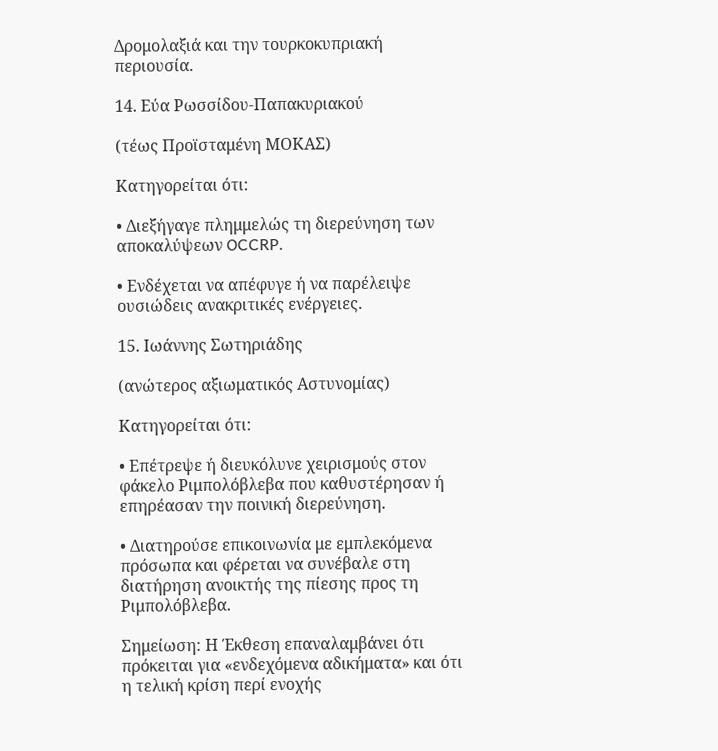Δρομολαξιά και την τουρκοκυπριακή περιουσία.

14. Εύα Ρωσσίδου-Παπακυριακού

(τέως Προϊσταμένη ΜΟΚΑΣ)

Κατηγορείται ότι:

• Διεξήγαγε πλημμελώς τη διερεύνηση των αποκαλύψεων OCCRP.

• Ενδέχεται να απέφυγε ή να παρέλειψε ουσιώδεις ανακριτικές ενέργειες.

15. Ιωάννης Σωτηριάδης

(ανώτερος αξιωματικός Αστυνομίας)

Κατηγορείται ότι:

• Επέτρεψε ή διευκόλυνε χειρισμούς στον φάκελο Ριμπολόβλεβα που καθυστέρησαν ή επηρέασαν την ποινική διερεύνηση.

• Διατηρούσε επικοινωνία με εμπλεκόμενα πρόσωπα και φέρεται να συνέβαλε στη διατήρηση ανοικτής της πίεσης προς τη Ριμπολόβλεβα.

Σημείωση: Η Έκθεση επαναλαμβάνει ότι πρόκειται για «ενδεχόμενα αδικήματα» και ότι η τελική κρίση περί ενοχής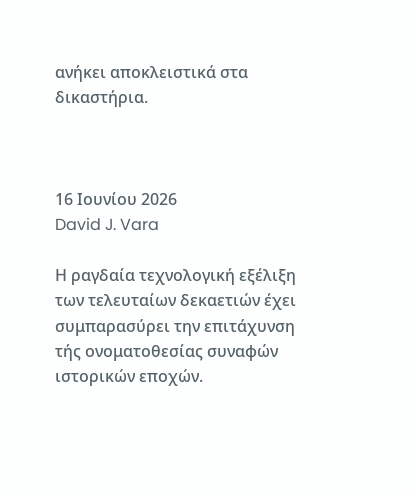ανήκει αποκλειστικά στα δικαστήρια.



16 Ιουνίου 2026
David J. Vara

Η ραγδαία τεχνολογική εξέλιξη των τελευταίων δεκαετιών έχει συμπαρασύρει την επιτάχυνση τής ονοματοθεσίας συναφών ιστορικών εποχών.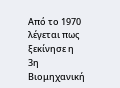Από το 1970 λέγεται πως ξεκίνησε η 3η Βιομηχανική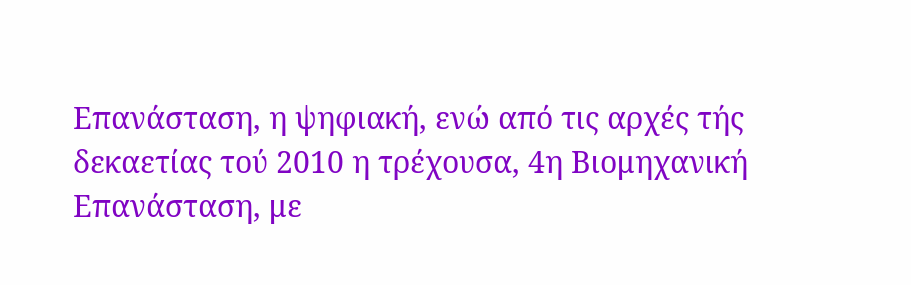Επανάσταση, η ψηφιακή, ενώ από τις αρχές τής δεκαετίας τού 2010 η τρέχουσα, 4η Βιομηχανική Επανάσταση, με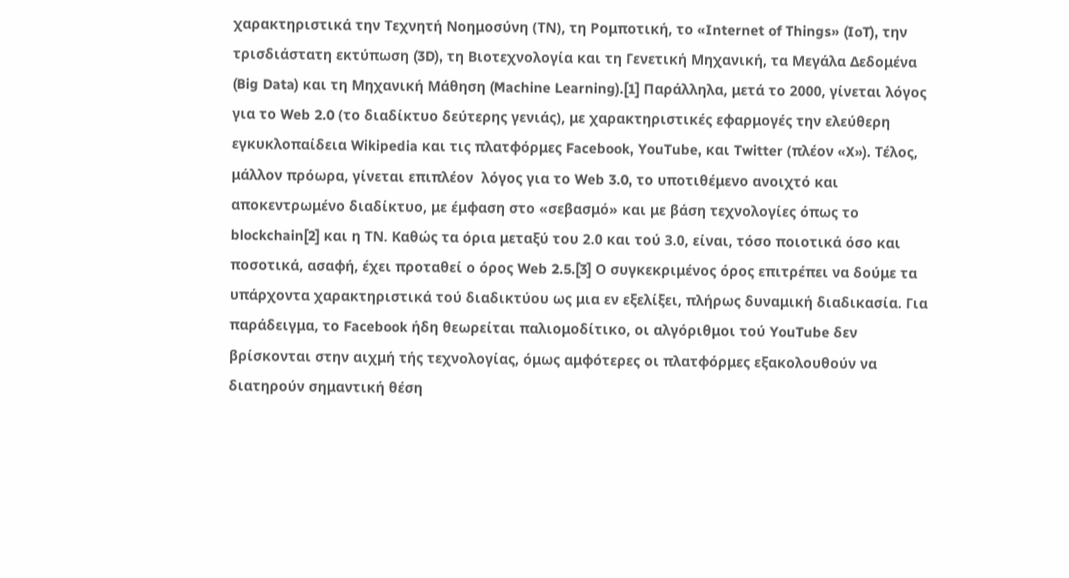χαρακτηριστικά την Τεχνητή Νοημοσύνη (ΤΝ), τη Ρομποτική, το «Internet of Things» (IoT), την τρισδιάστατη εκτύπωση (3D), τη Βιοτεχνολογία και τη Γενετική Μηχανική, τα Μεγάλα Δεδομένα (Big Data) και τη Μηχανική Μάθηση (Machine Learning).[1] Παράλληλα, μετά το 2000, γίνεται λόγος για το Web 2.0 (το διαδίκτυο δεύτερης γενιάς), με χαρακτηριστικές εφαρμογές την ελεύθερη εγκυκλοπαίδεια Wikipedia και τις πλατφόρμες Facebook, YouTube, και Twitter (πλέον «X»). Τέλος, μάλλον πρόωρα, γίνεται επιπλέον  λόγος για το Web 3.0, το υποτιθέμενο ανοιχτό και αποκεντρωμένο διαδίκτυο, με έμφαση στο «σεβασμό» και με βάση τεχνολογίες όπως το blockchain[2] και η ΤΝ. Καθώς τα όρια μεταξύ του 2.0 και τού 3.0, είναι, τόσο ποιοτικά όσο και ποσοτικά, ασαφή, έχει προταθεί ο όρος Web 2.5.[3] Ο συγκεκριμένος όρος επιτρέπει να δούμε τα υπάρχοντα χαρακτηριστικά τού διαδικτύου ως μια εν εξελίξει, πλήρως δυναμική διαδικασία. Για παράδειγμα, το Facebook ήδη θεωρείται παλιομοδίτικο, οι αλγόριθμοι τού YouTube δεν βρίσκονται στην αιχμή τής τεχνολογίας, όμως αμφότερες οι πλατφόρμες εξακολουθούν να διατηρούν σημαντική θέση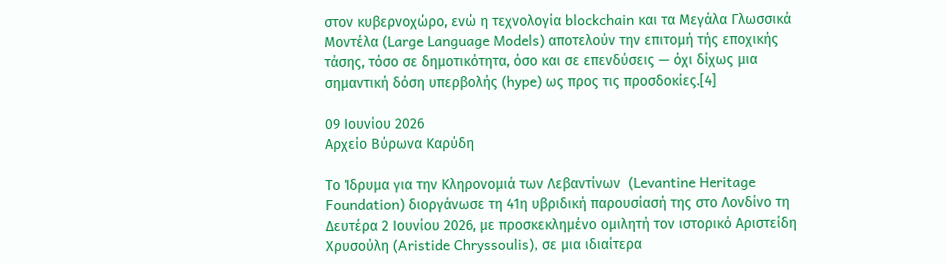στον κυβερνοχώρο, ενώ η τεχνολογία blockchain και τα Μεγάλα Γλωσσικά Μοντέλα (Large Language Models) αποτελούν την επιτομή τής εποχικής τάσης, τόσο σε δημοτικότητα, όσο και σε επενδύσεις — όχι δίχως μια σημαντική δόση υπερβολής (hype) ως προς τις προσδοκίες.[4]

09 Ιουνίου 2026
Αρχείο Βύρωνα Καρύδη

Το Ίδρυμα για την Κληρονομιά των Λεβαντίνων  (Levantine Heritage Foundation) διοργάνωσε τη 41η υβριδική παρουσίασή της στο Λονδίνο τη Δευτέρα 2 Ιουνίου 2026, με προσκεκλημένο ομιλητή τον ιστορικό Αριστείδη Χρυσούλη (Aristide Chryssoulis), σε μια ιδιαίτερα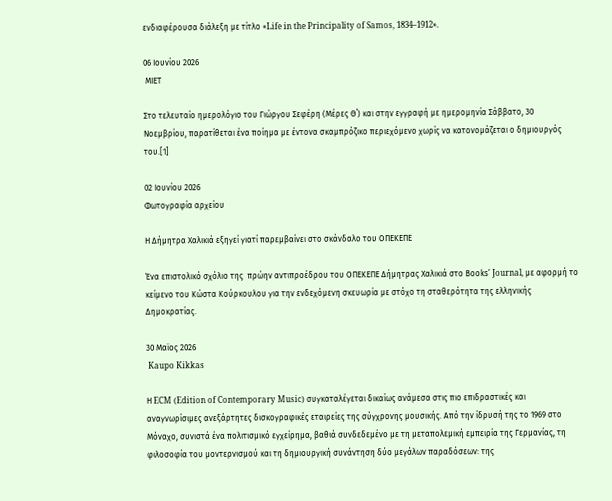ενδιαφέρουσα διάλεξη με τίτλο «Life in the Principality of Samos, 1834–1912».

06 Ιουνίου 2026
 ΜΙΕΤ

Στο τελευταίο ημερολόγιο του Γιώργου Σεφέρη (Μέρες Θ΄) και στην εγγραφή με ημερομηνία Σάββατο, 30 Νοεμβρίου, παρατίθεται ένα ποίημα με έντονα σκαμπρόζικο περιεχόμενο χωρίς να κατονομάζεται ο δημιουργός του.[1]

02 Ιουνίου 2026
Φωτογραφία αρχείου

Η Δήμητρα Χαλικιά εξηγεί γιατί παρεμβαίνει στο σκάνδαλο του ΟΠΕΚΕΠΕ

Ένα επιστολικό σχόλιο της  πρώην αντιπροέδρου του ΟΠΕΚΕΠΕ Δήμητρας Χαλικιά στο Βοοks’ Journal, με αφορμή το κείμενο του Κώστα Κούρκουλου για την ενδεχόμενη σκευωρία με στόχο τη σταθερότητα της ελληνικής Δημοκρατίας.

30 Μαϊος 2026
 Kaupo Kikkas

Η ECM (Edition of Contemporary Music) συγκαταλέγεται δικαίως ανάμεσα στις πιο επιδραστικές και αναγνωρίσιμες ανεξάρτητες δισκογραφικές εταιρείες της σύγχρονης μουσικής. Από την ίδρυσή της το 1969 στο Μόναχο, συνιστά ένα πολιτισμικό εγχείρημα, βαθιά συνδεδεμένο με τη μεταπολεμική εμπειρία της Γερμανίας, τη φιλοσοφία του μοντερνισμού και τη δημιουργική συνάντηση δύο μεγάλων παραδόσεων: της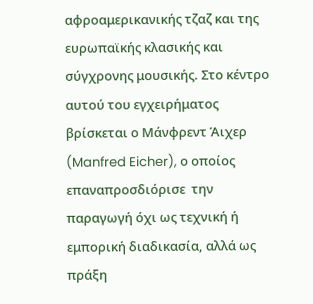αφροαμερικανικής τζαζ και της ευρωπαϊκής κλασικής και σύγχρονης μουσικής. Στο κέντρο αυτού του εγχειρήματος βρίσκεται ο Μάνφρεντ Άιχερ (Manfred Eicher), ο οποίος επαναπροσδιόρισε  την παραγωγή όχι ως τεχνική ή εμπορική διαδικασία, αλλά ως πράξη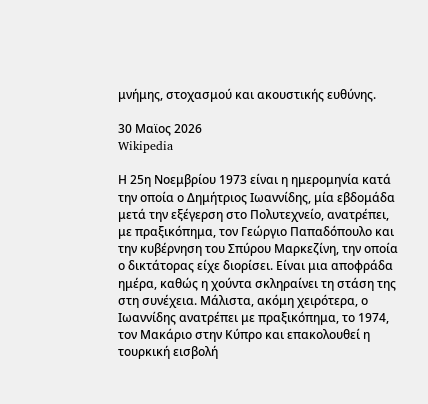μνήμης, στοχασμού και ακουστικής ευθύνης.

30 Μαϊος 2026
Wikipedia

Η 25η Νοεμβρίου 1973 είναι η ημερομηνία κατά την οποία ο Δημήτριος Ιωαννίδης, μία εβδομάδα μετά την εξέγερση στο Πολυτεχνείο, ανατρέπει, με πραξικόπημα, τον Γεώργιο Παπαδόπουλο και την κυβέρνηση του Σπύρου Μαρκεζίνη, την οποία ο δικτάτορας είχε διορίσει. Είναι μια αποφράδα ημέρα, καθώς η χούντα σκληραίνει τη στάση της στη συνέχεια. Μάλιστα, ακόμη χειρότερα, ο Ιωαννίδης ανατρέπει με πραξικόπημα, το 1974, τον Μακάριο στην Κύπρο και επακολουθεί η τουρκική εισβολή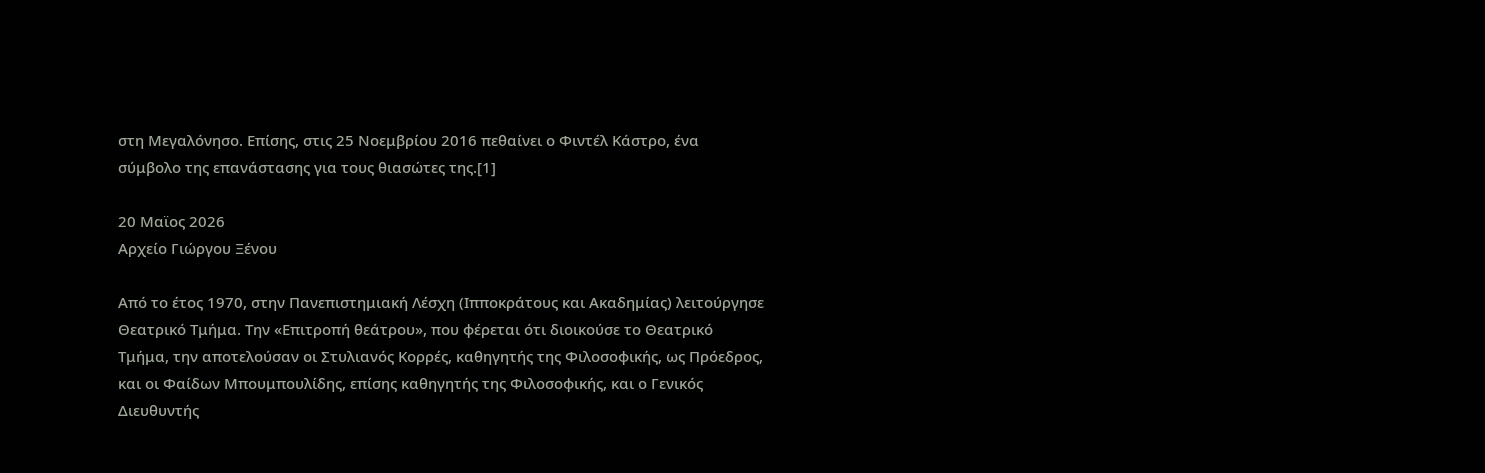στη Μεγαλόνησο. Επίσης, στις 25 Νοεμβρίου 2016 πεθαίνει ο Φιντέλ Κάστρο, ένα σύμβολο της επανάστασης για τους θιασώτες της.[1]

20 Μαϊος 2026
Αρχείο Γιώργου Ξένου

Από το έτος 1970, στην Πανεπιστημιακή Λέσχη (Ιπποκράτους και Ακαδημίας) λειτούργησε Θεατρικό Τμήμα. Την «Επιτροπή θεάτρου», που φέρεται ότι διοικούσε το Θεατρικό Τμήμα, την αποτελούσαν οι Στυλιανός Κορρές, καθηγητής της Φιλοσοφικής, ως Πρόεδρος, και οι Φαίδων Μπουμπουλίδης, επίσης καθηγητής της Φιλοσοφικής, και ο Γενικός Διευθυντής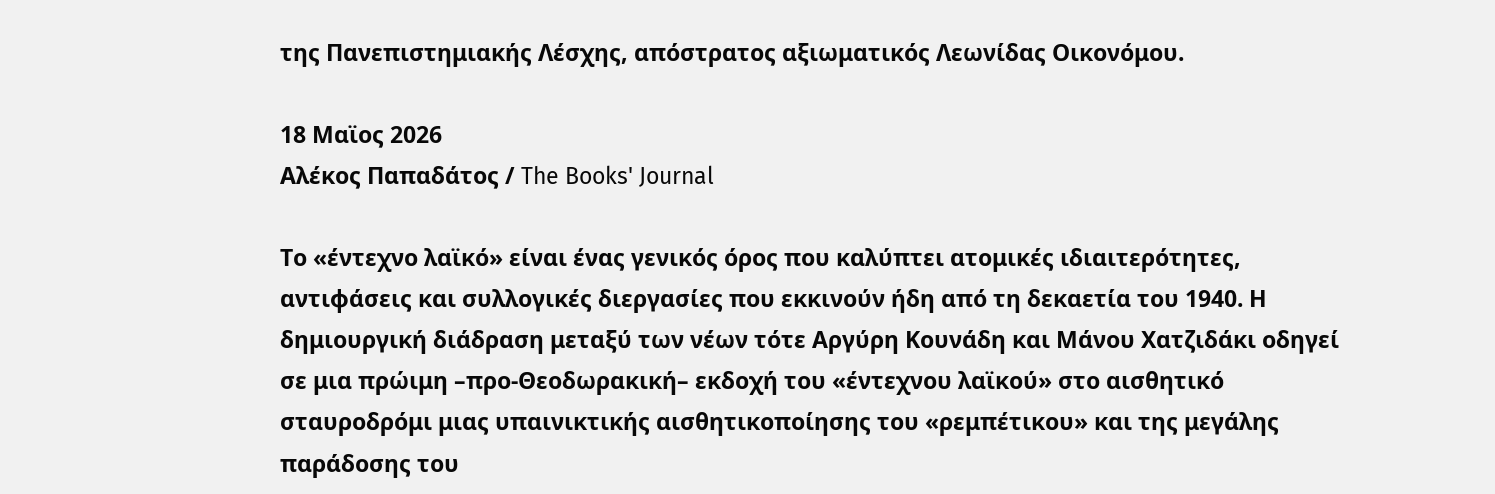της Πανεπιστημιακής Λέσχης, απόστρατος αξιωματικός Λεωνίδας Οικονόμου.

18 Μαϊος 2026
Αλέκος Παπαδάτος / The Books' Journal

Το «έντεχνο λαϊκό» είναι ένας γενικός όρος που καλύπτει ατομικές ιδιαιτερότητες, αντιφάσεις και συλλογικές διεργασίες που εκκινούν ήδη από τη δεκαετία του 1940. Η δημιουργική διάδραση μεταξύ των νέων τότε Αργύρη Κουνάδη και Μάνου Χατζιδάκι οδηγεί σε μια πρώιμη –προ-Θεοδωρακική– εκδοχή του «έντεχνου λαϊκού» στο αισθητικό σταυροδρόμι μιας υπαινικτικής αισθητικοποίησης του «ρεμπέτικου» και της μεγάλης παράδοσης του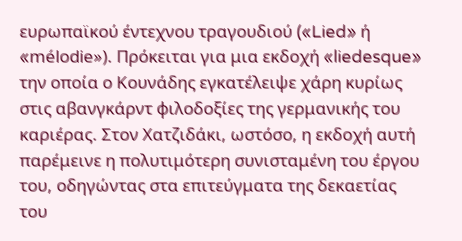ευρωπαϊκού έντεχνου τραγουδιού («Lied» ή «mélodie»). Πρόκειται για μια εκδοχή «liedesque» την οποία ο Κουνάδης εγκατέλειψε χάρη κυρίως στις αβανγκάρντ φιλοδοξίες της γερμανικής του καριέρας. Στον Χατζιδάκι, ωστόσο, η εκδοχή αυτή παρέμεινε η πολυτιμότερη συνισταμένη του έργου του, οδηγώντας στα επιτεύγματα της δεκαετίας του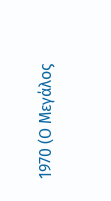1970 (Ο Μεγάλος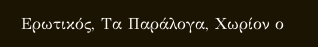Ερωτικός, Τα Παράλογα, Χωρίον ο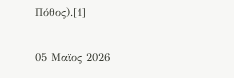Πόθος).[1]

05 Μαϊος 2026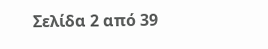Σελίδα 2 από 39